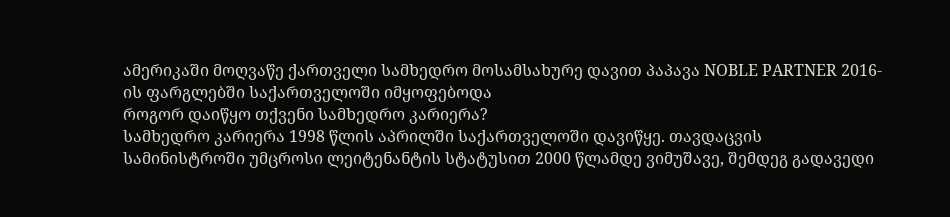ამერიკაში მოღვაწე ქართველი სამხედრო მოსამსახურე დავით პაპავა NOBLE PARTNER 2016-ის ფარგლებში საქართველოში იმყოფებოდა
როგორ დაიწყო თქვენი სამხედრო კარიერა?
სამხედრო კარიერა 1998 წლის აპრილში საქართველოში დავიწყე. თავდაცვის სამინისტროში უმცროსი ლეიტენანტის სტატუსით 2000 წლამდე ვიმუშავე, შემდეგ გადავედი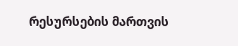რესურსების მართვის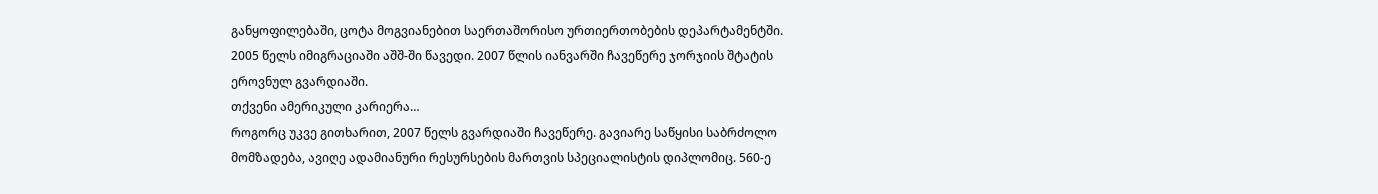განყოფილებაში, ცოტა მოგვიანებით საერთაშორისო ურთიერთობების დეპარტამენტში. 2005 წელს იმიგრაციაში აშშ-ში წავედი. 2007 წლის იანვარში ჩავეწერე ჯორჯიის შტატის ეროვნულ გვარდიაში.
თქვენი ამერიკული კარიერა…
როგორც უკვე გითხარით, 2007 წელს გვარდიაში ჩავეწერე. გავიარე საწყისი საბრძოლო მომზადება, ავიღე ადამიანური რესურსების მართვის სპეციალისტის დიპლომიც. 560-ე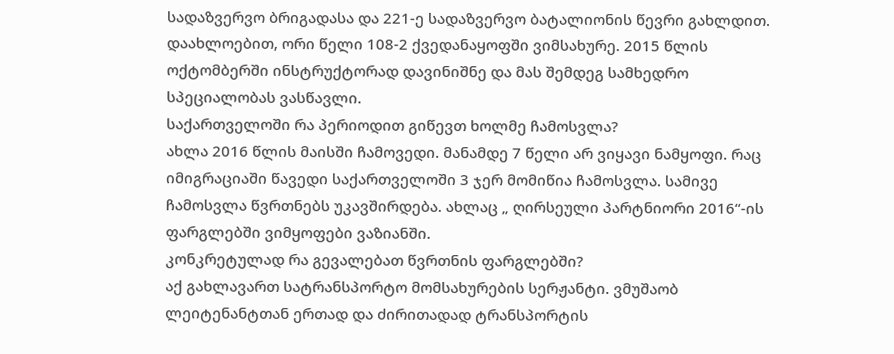სადაზვერვო ბრიგადასა და 221-ე სადაზვერვო ბატალიონის წევრი გახლდით. დაახლოებით, ორი წელი 108-2 ქვედანაყოფში ვიმსახურე. 2015 წლის ოქტომბერში ინსტრუქტორად დავინიშნე და მას შემდეგ სამხედრო სპეციალობას ვასწავლი.
საქართველოში რა პერიოდით გიწევთ ხოლმე ჩამოსვლა?
ახლა 2016 წლის მაისში ჩამოვედი. მანამდე 7 წელი არ ვიყავი ნამყოფი. რაც იმიგრაციაში წავედი საქართველოში 3 ჯერ მომიწია ჩამოსვლა. სამივე ჩამოსვლა წვრთნებს უკავშირდება. ახლაც „ ღირსეული პარტნიორი 2016“-ის ფარგლებში ვიმყოფები ვაზიანში.
კონკრეტულად რა გევალებათ წვრთნის ფარგლებში?
აქ გახლავართ სატრანსპორტო მომსახურების სერჟანტი. ვმუშაობ ლეიტენანტთან ერთად და ძირითადად ტრანსპორტის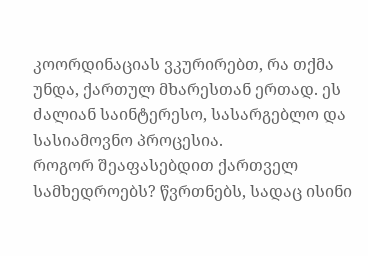კოორდინაციას ვკურირებთ, რა თქმა უნდა, ქართულ მხარესთან ერთად. ეს ძალიან საინტერესო, სასარგებლო და სასიამოვნო პროცესია.
როგორ შეაფასებდით ქართველ სამხედროებს? წვრთნებს, სადაც ისინი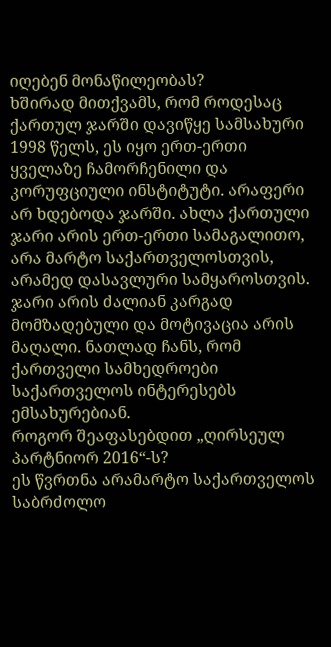იღებენ მონაწილეობას?
ხშირად მითქვამს, რომ როდესაც ქართულ ჯარში დავიწყე სამსახური 1998 წელს, ეს იყო ერთ-ერთი ყველაზე ჩამორჩენილი და კორუფციული ინსტიტუტი. არაფერი არ ხდებოდა ჯარში. ახლა ქართული ჯარი არის ერთ-ერთი სამაგალითო, არა მარტო საქართველოსთვის, არამედ დასავლური სამყაროსთვის. ჯარი არის ძალიან კარგად მომზადებული და მოტივაცია არის მაღალი. ნათლად ჩანს, რომ ქართველი სამხედროები საქართველოს ინტერესებს ემსახურებიან.
როგორ შეაფასებდით „ღირსეულ პარტნიორ 2016“-ს?
ეს წვრთნა არამარტო საქართველოს საბრძოლო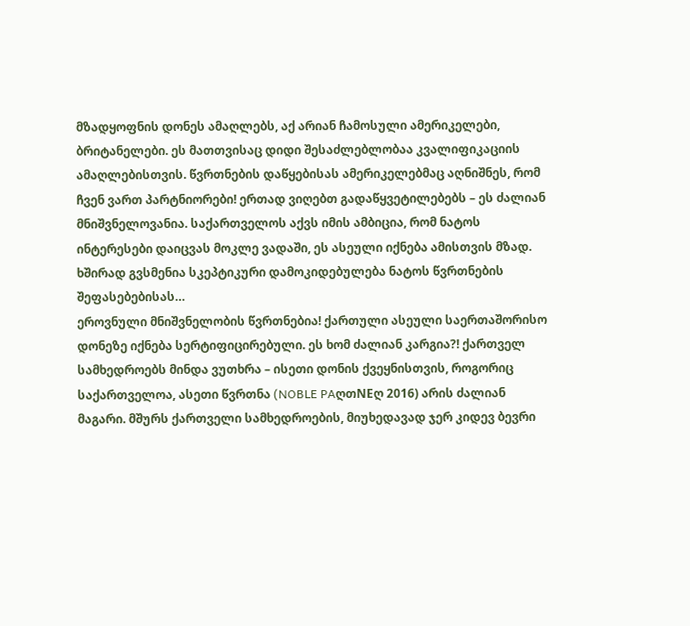მზადყოფნის დონეს ამაღლებს, აქ არიან ჩამოსული ამერიკელები, ბრიტანელები. ეს მათთვისაც დიდი შესაძლებლობაა კვალიფიკაციის ამაღლებისთვის. წვრთნების დაწყებისას ამერიკელებმაც აღნიშნეს, რომ ჩვენ ვართ პარტნიორები! ერთად ვიღებთ გადაწყვეტილებებს – ეს ძალიან მნიშვნელოვანია. საქართველოს აქვს იმის ამბიცია, რომ ნატოს ინტერესები დაიცვას მოკლე ვადაში, ეს ასეული იქნება ამისთვის მზად.
ხშირად გვსმენია სკეპტიკური დამოკიდებულება ნატოს წვრთნების შეფასებებისას…
ეროვნული მნიშვნელობის წვრთნებია! ქართული ასეული საერთაშორისო დონეზე იქნება სერტიფიცირებული. ეს ხომ ძალიან კარგია?! ქართველ სამხედროებს მინდა ვუთხრა – ისეთი დონის ქვეყნისთვის, როგორიც საქართველოა, ასეთი წვრთნა (NOBLE PAღთNEღ 2016) არის ძალიან მაგარი. მშურს ქართველი სამხედროების, მიუხედავად ჯერ კიდევ ბევრი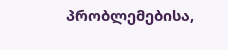პრობლემებისა,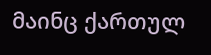მაინც ქართულ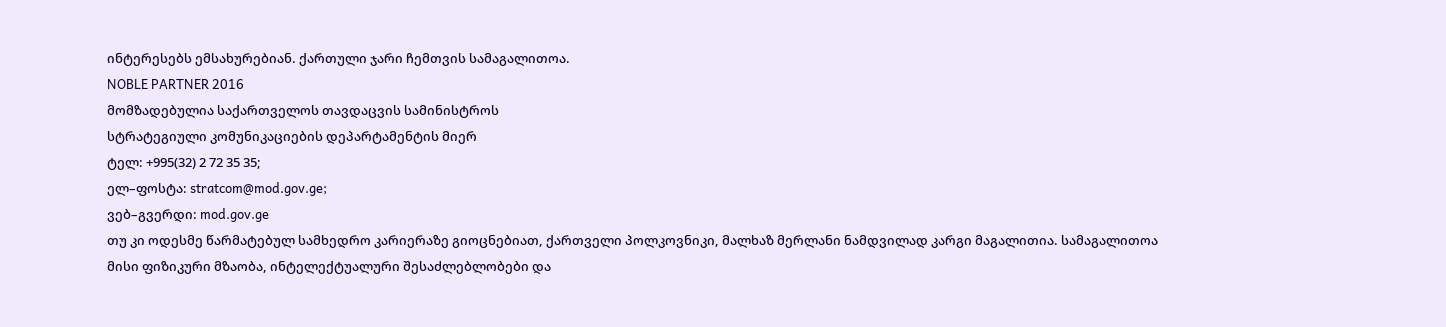ინტერესებს ემსახურებიან. ქართული ჯარი ჩემთვის სამაგალითოა.
NOBLE PARTNER 2016
მომზადებულია საქართველოს თავდაცვის სამინისტროს
სტრატეგიული კომუნიკაციების დეპარტამენტის მიერ
ტელ: +995(32) 2 72 35 35;
ელ–ფოსტა: stratcom@mod.gov.ge;
ვებ–გვერდი: mod.gov.ge
თუ კი ოდესმე წარმატებულ სამხედრო კარიერაზე გიოცნებიათ, ქართველი პოლკოვნიკი, მალხაზ მერლანი ნამდვილად კარგი მაგალითია. სამაგალითოა მისი ფიზიკური მზაობა, ინტელექტუალური შესაძლებლობები და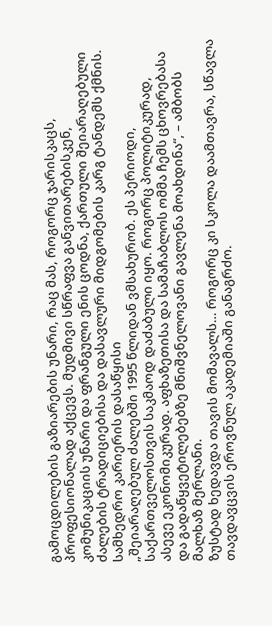გამოცდილების გაზიარების უნარი, რაც მას, როგორც ჯარისკაცს, პროფესიონალად აქცევს. მუდმივი სწრაფვა განვითარებისკენ, კომუნიკაციის უნარი და ფრანგული ენის ცოდნა, ქართული შეიარაღებული ძალების ტრადიციებისა და დასავლური მიდგომების კარგ ტანდემს ქმნის.
სამხედრო კარიერის დასაწყისი
„შეიარაღებულ ძალებში 1995 წლიდან ვმსახურობ. ეს პერიოდი, საქართველოსთვის საკმაოდ დაძაბული იყო. როგორც პოლიტიკურად, ასევე ეკონომიკურად. აფხაზეთისა და სამაჩაბლოს ომმა ჩემს ცხოვრებასა და გადაწყვეტილებებზე მნიშვნელოვანი გავლენა მოახდინა“, – ამბობს მალხაზ მერლანი.
ზუსტად ხედავდა თავის მომავალს… როგორც კი სკოლა დაამთავრა, სწავლა თავდავცვის ეროვნულ აკადემიაში განაგრძო.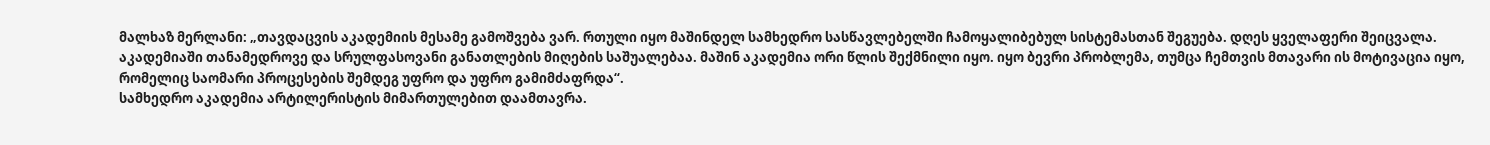მალხაზ მერლანი: „თავდაცვის აკადემიის მესამე გამოშვება ვარ. რთული იყო მაშინდელ სამხედრო სასწავლებელში ჩამოყალიბებულ სისტემასთან შეგუება. დღეს ყველაფერი შეიცვალა. აკადემიაში თანამედროვე და სრულფასოვანი განათლების მიღების საშუალებაა. მაშინ აკადემია ორი წლის შექმნილი იყო. იყო ბევრი პრობლემა, თუმცა ჩემთვის მთავარი ის მოტივაცია იყო, რომელიც საომარი პროცესების შემდეგ უფრო და უფრო გამიმძაფრდა“.
სამხედრო აკადემია არტილერისტის მიმართულებით დაამთავრა.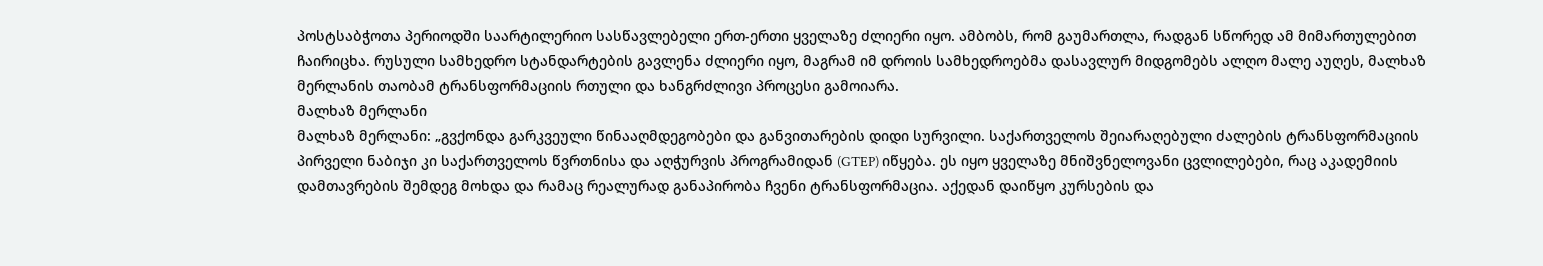პოსტსაბჭოთა პერიოდში საარტილერიო სასწავლებელი ერთ-ერთი ყველაზე ძლიერი იყო. ამბობს, რომ გაუმართლა, რადგან სწორედ ამ მიმართულებით ჩაირიცხა. რუსული სამხედრო სტანდარტების გავლენა ძლიერი იყო, მაგრამ იმ დროის სამხედროებმა დასავლურ მიდგომებს ალღო მალე აუღეს, მალხაზ მერლანის თაობამ ტრანსფორმაციის რთული და ხანგრძლივი პროცესი გამოიარა.
მალხაზ მერლანი
მალხაზ მერლანი: „გვქონდა გარკვეული წინააღმდეგობები და განვითარების დიდი სურვილი. საქართველოს შეიარაღებული ძალების ტრანსფორმაციის პირველი ნაბიჯი კი საქართველოს წვრთნისა და აღჭურვის პროგრამიდან (GTEP) იწყება. ეს იყო ყველაზე მნიშვნელოვანი ცვლილებები, რაც აკადემიის დამთავრების შემდეგ მოხდა და რამაც რეალურად განაპირობა ჩვენი ტრანსფორმაცია. აქედან დაიწყო კურსების და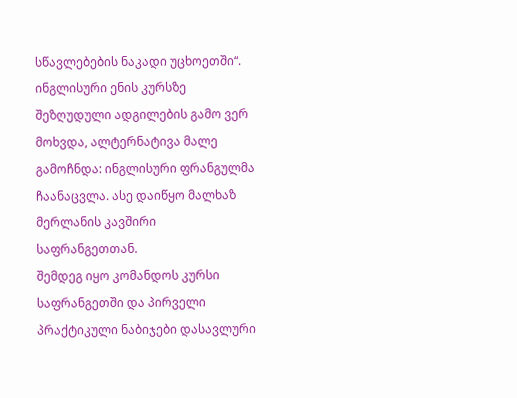სწავლებების ნაკადი უცხოეთში“.
ინგლისური ენის კურსზე შეზღუდული ადგილების გამო ვერ მოხვდა, ალტერნატივა მალე გამოჩნდა: ინგლისური ფრანგულმა ჩაანაცვლა. ასე დაიწყო მალხაზ მერლანის კავშირი საფრანგეთთან.
შემდეგ იყო კომანდოს კურსი საფრანგეთში და პირველი პრაქტიკული ნაბიჯები დასავლური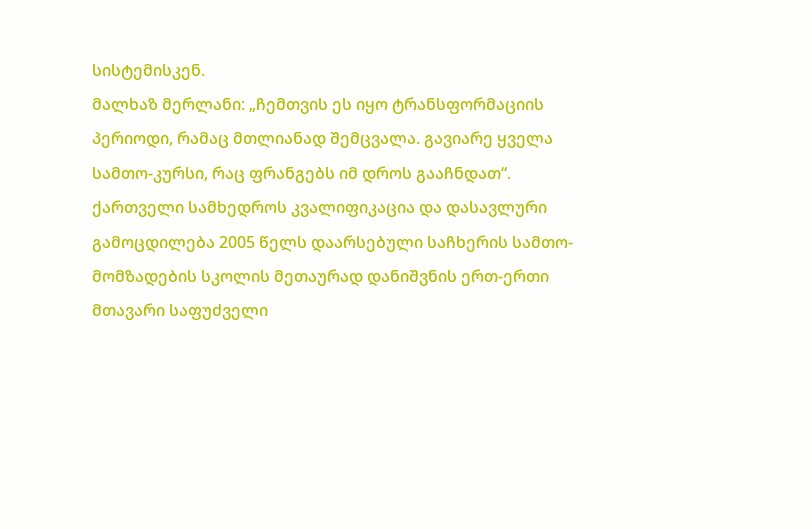სისტემისკენ.
მალხაზ მერლანი: „ჩემთვის ეს იყო ტრანსფორმაციის პერიოდი, რამაც მთლიანად შემცვალა. გავიარე ყველა სამთო-კურსი, რაც ფრანგებს იმ დროს გააჩნდათ“.
ქართველი სამხედროს კვალიფიკაცია და დასავლური გამოცდილება 2005 წელს დაარსებული საჩხერის სამთო-მომზადების სკოლის მეთაურად დანიშვნის ერთ-ერთი მთავარი საფუძველი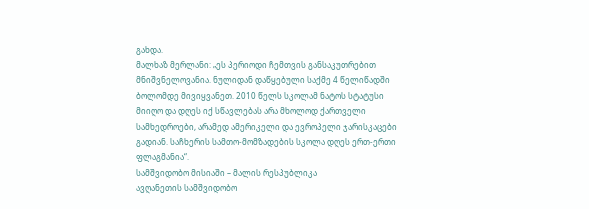გახდა.
მალხაზ მერლანი: „ეს პერიოდი ჩემთვის განსაკუთრებით მნიშვნელოვანია. ნულიდან დაწყებული საქმე 4 წელიწადში ბოლომდე მივიყვანეთ. 2010 წელს სკოლამ ნატოს სტატუსი მიიღო და დღეს იქ სწავლებას არა მხოლოდ ქართველი სამხედროები, არამედ ამერიკელი და ევროპელი ჯარისკაცები გადიან. საჩხერის სამთო-მომზადების სკოლა დღეს ერთ-ერთი ფლაგმანია“.
სამშვიდობო მისიაში – მალის რესპუბლიკა
ავღანეთის სამშვიდობო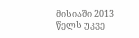მისიაში 2013 წელს უკვე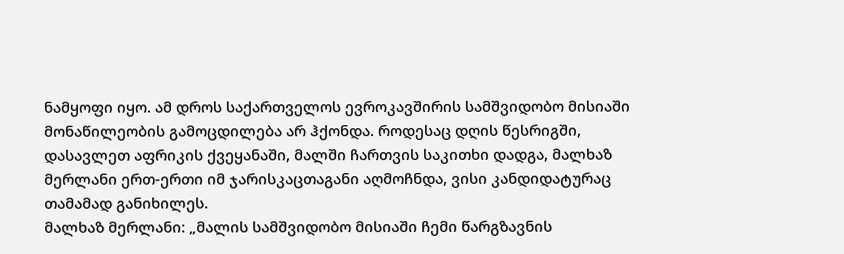ნამყოფი იყო. ამ დროს საქართველოს ევროკავშირის სამშვიდობო მისიაში მონაწილეობის გამოცდილება არ ჰქონდა. როდესაც დღის წესრიგში, დასავლეთ აფრიკის ქვეყანაში, მალში ჩართვის საკითხი დადგა, მალხაზ მერლანი ერთ-ერთი იმ ჯარისკაცთაგანი აღმოჩნდა, ვისი კანდიდატურაც თამამად განიხილეს.
მალხაზ მერლანი: „მალის სამშვიდობო მისიაში ჩემი წარგზავნის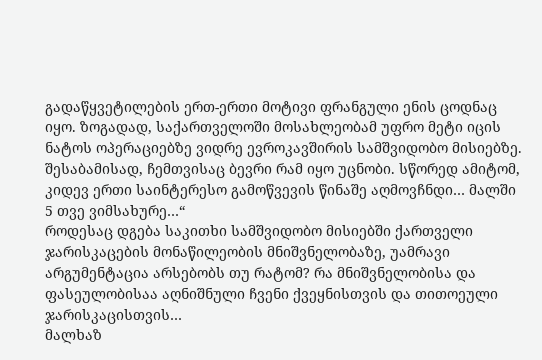გადაწყვეტილების ერთ-ერთი მოტივი ფრანგული ენის ცოდნაც იყო. ზოგადად, საქართველოში მოსახლეობამ უფრო მეტი იცის ნატოს ოპერაციებზე ვიდრე ევროკავშირის სამშვიდობო მისიებზე. შესაბამისად, ჩემთვისაც ბევრი რამ იყო უცნობი. სწორედ ამიტომ, კიდევ ერთი საინტერესო გამოწვევის წინაშე აღმოვჩნდი… მალში 5 თვე ვიმსახურე…“
როდესაც დგება საკითხი სამშვიდობო მისიებში ქართველი ჯარისკაცების მონაწილეობის მნიშვნელობაზე, უამრავი არგუმენტაცია არსებობს თუ რატომ? რა მნიშვნელობისა და ფასეულობისაა აღნიშნული ჩვენი ქვეყნისთვის და თითოეული ჯარისკაცისთვის…
მალხაზ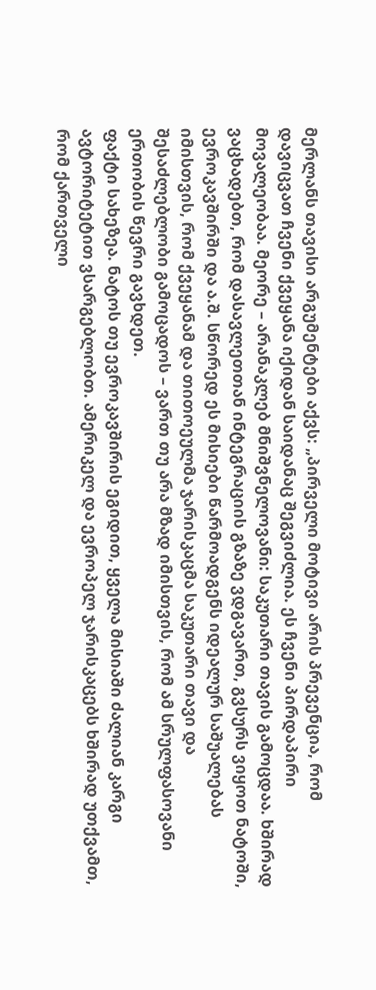მერლანს თავისი არგუმენტები აქვს: „პირველი მოტივი არის პრევენცია, რომ დავიცვათ ჩვენი ქვეყანა იქიდან საიდანაც შეგვიძლია. ეს ჩვენი პირდაპირი მოვალეობაა. მეორე – არანაკლებ მნიშვნელოვანი: საკუთარი თავის გამოცდაა. ხშირად ვაცხადებთ, რომ დასავლეთთან ინტეგრაციის გზაზე ვდგავართ, გვსურს ვიყოთ ნატოში, ევროკავშირში და ა.შ. სწორედ ეს მისიები წარმოადგენს იდეალურ საშუალებას იმისთვის, რომ ქვეყანამ და თითოეულმა ჯარისკაცმა საკუთარი თავი და შესაძლებლობი გამოცადოს – ვართ თუ არა მზად იმისთვის, რომ ამ სრულფასოვანი ერთობის წევრი გავხდეთ.
ფაქტი სახეზეა. ნატოს თუ ევროკავშირის ეგიდით, ყველა მისიაში ძალიან კარგი ავტორიტეტით ვსარგებლობთ. ამერიკელ და ევროპელ ჯარისკაცებს ხშირად უთქვამთ, რომ ქართველი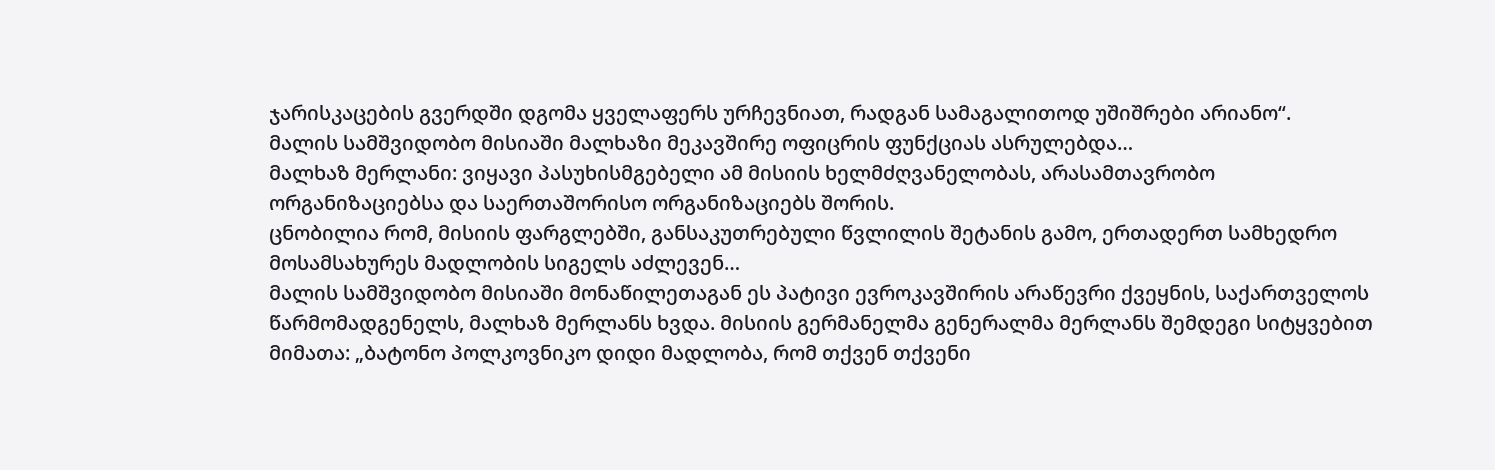ჯარისკაცების გვერდში დგომა ყველაფერს ურჩევნიათ, რადგან სამაგალითოდ უშიშრები არიანო“.
მალის სამშვიდობო მისიაში მალხაზი მეკავშირე ოფიცრის ფუნქციას ასრულებდა…
მალხაზ მერლანი: ვიყავი პასუხისმგებელი ამ მისიის ხელმძღვანელობას, არასამთავრობო ორგანიზაციებსა და საერთაშორისო ორგანიზაციებს შორის.
ცნობილია რომ, მისიის ფარგლებში, განსაკუთრებული წვლილის შეტანის გამო, ერთადერთ სამხედრო მოსამსახურეს მადლობის სიგელს აძლევენ…
მალის სამშვიდობო მისიაში მონაწილეთაგან ეს პატივი ევროკავშირის არაწევრი ქვეყნის, საქართველოს წარმომადგენელს, მალხაზ მერლანს ხვდა. მისიის გერმანელმა გენერალმა მერლანს შემდეგი სიტყვებით მიმათა: „ბატონო პოლკოვნიკო დიდი მადლობა, რომ თქვენ თქვენი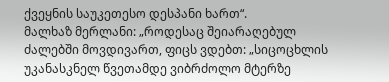ქვეყნის საუკეთესო დესპანი ხართ“.
მალხაზ მერლანი: „როდესაც შეიარაღებულ ძალებში მოვდივართ, ფიცს ვდებთ: „სიცოცხლის უკანასკნელ წვეთამდე ვიბრძოლო მტერზე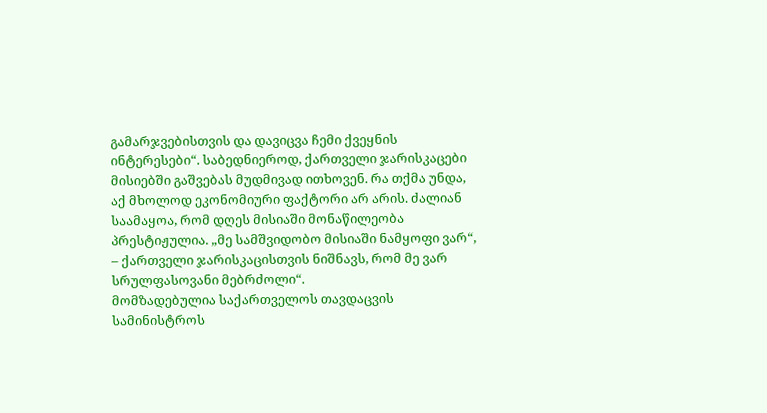გამარჯვებისთვის და დავიცვა ჩემი ქვეყნის ინტერესები“. საბედნიეროდ, ქართველი ჯარისკაცები მისიებში გაშვებას მუდმივად ითხოვენ. რა თქმა უნდა, აქ მხოლოდ ეკონომიური ფაქტორი არ არის. ძალიან საამაყოა, რომ დღეს მისიაში მონაწილეობა პრესტიჟულია. „მე სამშვიდობო მისიაში ნამყოფი ვარ“, – ქართველი ჯარისკაცისთვის ნიშნავს, რომ მე ვარ სრულფასოვანი მებრძოლი“.
მომზადებულია საქართველოს თავდაცვის სამინისტროს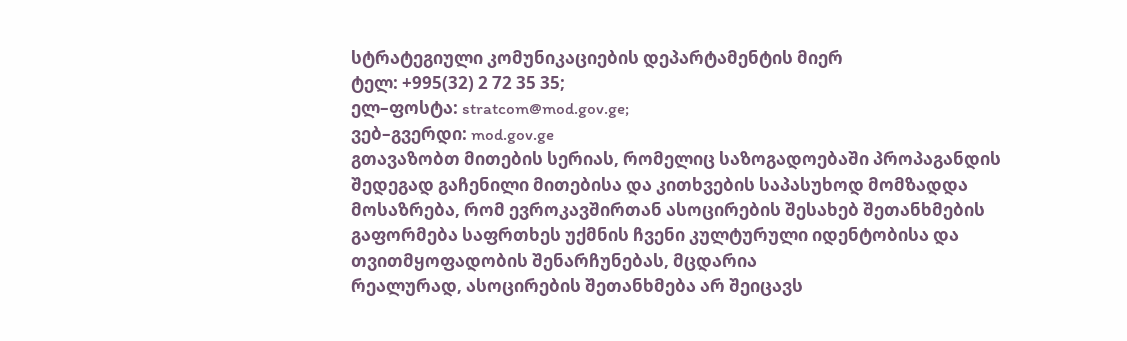სტრატეგიული კომუნიკაციების დეპარტამენტის მიერ
ტელ: +995(32) 2 72 35 35;
ელ–ფოსტა: stratcom@mod.gov.ge;
ვებ–გვერდი: mod.gov.ge
გთავაზობთ მითების სერიას, რომელიც საზოგადოებაში პროპაგანდის შედეგად გაჩენილი მითებისა და კითხვების საპასუხოდ მომზადდა
მოსაზრება, რომ ევროკავშირთან ასოცირების შესახებ შეთანხმების გაფორმება საფრთხეს უქმნის ჩვენი კულტურული იდენტობისა და თვითმყოფადობის შენარჩუნებას, მცდარია
რეალურად, ასოცირების შეთანხმება არ შეიცავს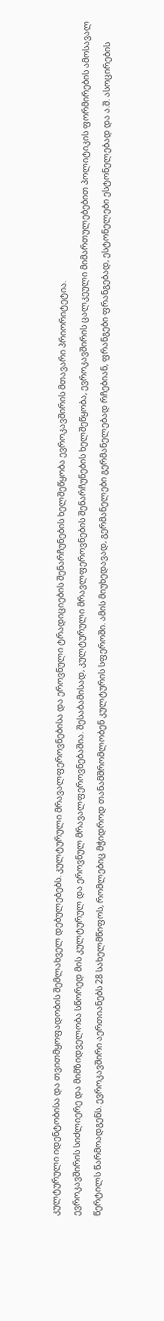კულტურული იდენტობისა და თვითმყოფადობის შემლახველ დებულებებს. კულტურული მრავალფეროვნებისა და ეროვნული ტრადიციების შენარჩუნების ხელშეწყობა ევროკავშირის მთავარი პრიორიტეტია.
ევროკავშირის სიძლიერე და მიმზიდველობა სწორედ მის კულტურულ და ეროვნულ მრავალფეროვნებაშია. შესაბამისად, კულტურული მრავლფეროვნების შენარჩუნების ხელშეწყობა, ევროკავშირის ცალკეული მიმართულებებით პოლიტიკის ფორმირების ამოსავალ წერტილს წარმოადგენს. ევროკავშირი აერთიანებს 28 სახელმწიფოს, რომლებიც მჭიდროდ თანამშრომლობენ კულტურის სფეროში. ამის მიუხედავად, გერმანელები გერმანელებად რჩებიან, ფრანგები ფრანგებად, ესტონელები ესტონელებად და ა.შ. ასოცირების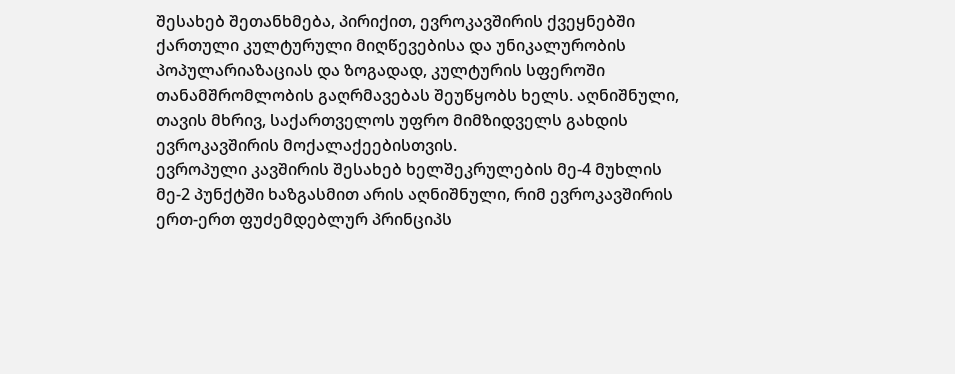შესახებ შეთანხმება, პირიქით, ევროკავშირის ქვეყნებში ქართული კულტურული მიღწევებისა და უნიკალურობის პოპულარიაზაციას და ზოგადად, კულტურის სფეროში თანამშრომლობის გაღრმავებას შეუწყობს ხელს. აღნიშნული, თავის მხრივ, საქართველოს უფრო მიმზიდველს გახდის ევროკავშირის მოქალაქეებისთვის.
ევროპული კავშირის შესახებ ხელშეკრულების მე-4 მუხლის მე-2 პუნქტში ხაზგასმით არის აღნიშნული, რიმ ევროკავშირის ერთ-ერთ ფუძემდებლურ პრინციპს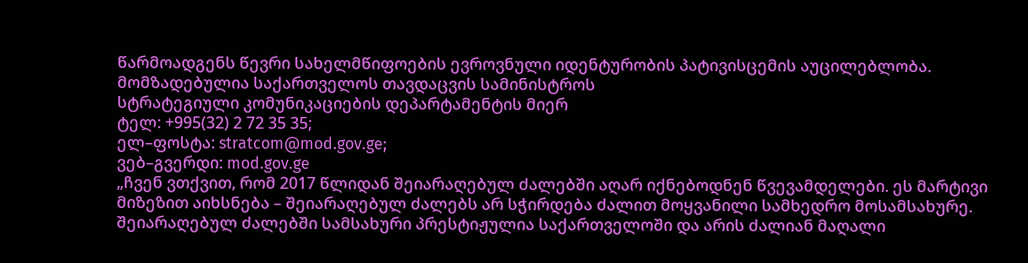წარმოადგენს წევრი სახელმწიფოების ევროვნული იდენტურობის პატივისცემის აუცილებლობა.
მომზადებულია საქართველოს თავდაცვის სამინისტროს
სტრატეგიული კომუნიკაციების დეპარტამენტის მიერ
ტელ: +995(32) 2 72 35 35;
ელ–ფოსტა: stratcom@mod.gov.ge;
ვებ–გვერდი: mod.gov.ge
„ჩვენ ვთქვით, რომ 2017 წლიდან შეიარაღებულ ძალებში აღარ იქნებოდნენ წვევამდელები. ეს მარტივი მიზეზით აიხსნება – შეიარაღებულ ძალებს არ სჭირდება ძალით მოყვანილი სამხედრო მოსამსახურე. შეიარაღებულ ძალებში სამსახური პრესტიჟულია საქართველოში და არის ძალიან მაღალი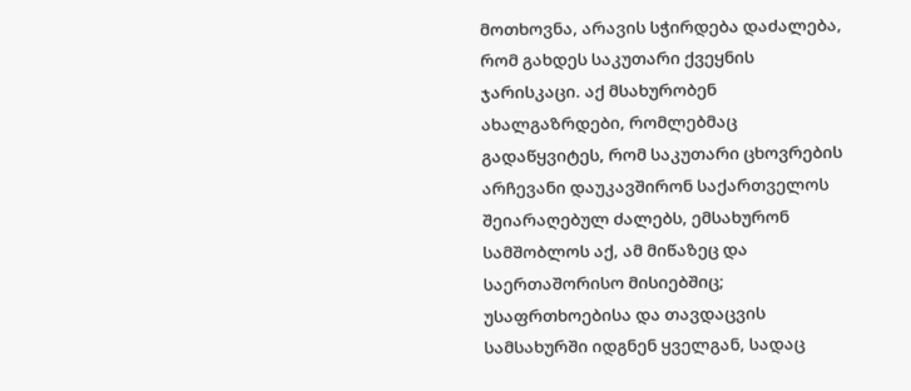მოთხოვნა, არავის სჭირდება დაძალება, რომ გახდეს საკუთარი ქვეყნის ჯარისკაცი. აქ მსახურობენ ახალგაზრდები, რომლებმაც გადაწყვიტეს, რომ საკუთარი ცხოვრების არჩევანი დაუკავშირონ საქართველოს შეიარაღებულ ძალებს, ემსახურონ სამშობლოს აქ, ამ მიწაზეც და საერთაშორისო მისიებშიც; უსაფრთხოებისა და თავდაცვის სამსახურში იდგნენ ყველგან, სადაც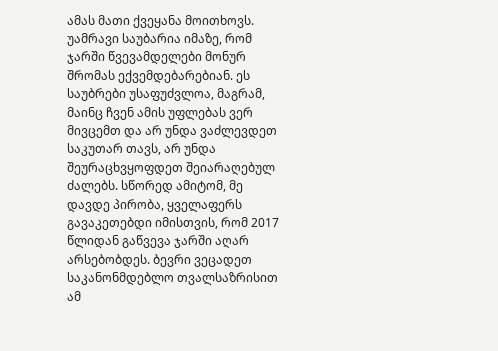ამას მათი ქვეყანა მოითხოვს. უამრავი საუბარია იმაზე, რომ ჯარში წვევამდელები მონურ შრომას ექვემდებარებიან. ეს საუბრები უსაფუძვლოა, მაგრამ, მაინც ჩვენ ამის უფლებას ვერ მივცემთ და არ უნდა ვაძლევდეთ საკუთარ თავს, არ უნდა შეურაცხვყოფდეთ შეიარაღებულ ძალებს. სწორედ ამიტომ, მე დავდე პირობა, ყველაფერს გავაკეთებდი იმისთვის, რომ 2017 წლიდან გაწვევა ჯარში აღარ არსებობდეს. ბევრი ვეცადეთ საკანონმდებლო თვალსაზრისით ამ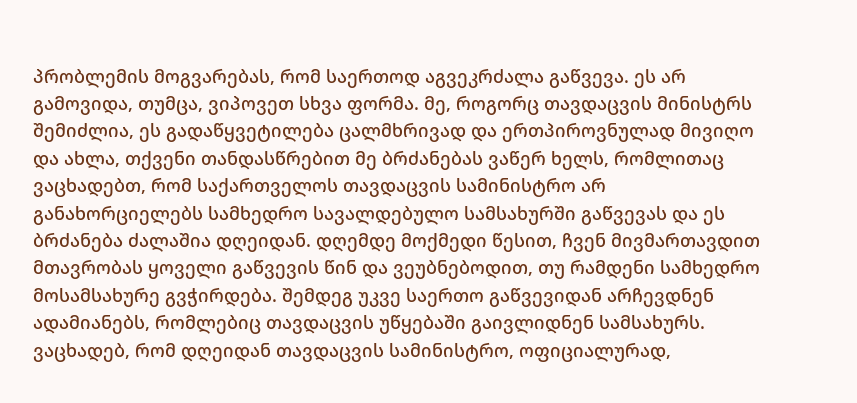პრობლემის მოგვარებას, რომ საერთოდ აგვეკრძალა გაწვევა. ეს არ გამოვიდა, თუმცა, ვიპოვეთ სხვა ფორმა. მე, როგორც თავდაცვის მინისტრს შემიძლია, ეს გადაწყვეტილება ცალმხრივად და ერთპიროვნულად მივიღო და ახლა, თქვენი თანდასწრებით მე ბრძანებას ვაწერ ხელს, რომლითაც ვაცხადებთ, რომ საქართველოს თავდაცვის სამინისტრო არ განახორციელებს სამხედრო სავალდებულო სამსახურში გაწვევას და ეს ბრძანება ძალაშია დღეიდან. დღემდე მოქმედი წესით, ჩვენ მივმართავდით მთავრობას ყოველი გაწვევის წინ და ვეუბნებოდით, თუ რამდენი სამხედრო მოსამსახურე გვჭირდება. შემდეგ უკვე საერთო გაწვევიდან არჩევდნენ ადამიანებს, რომლებიც თავდაცვის უწყებაში გაივლიდნენ სამსახურს. ვაცხადებ, რომ დღეიდან თავდაცვის სამინისტრო, ოფიციალურად,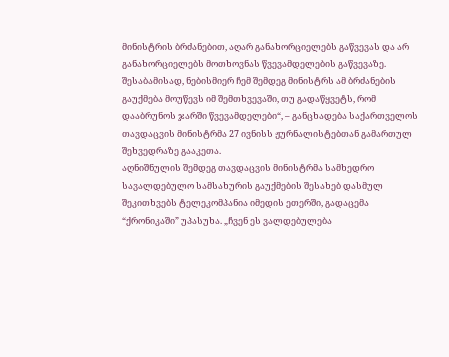მინისტრის ბრძანებით, აღარ განახორციელებს გაწვევას და არ განახორციელებს მოთხოვნას წვევამდელების გაწვევაზე. შესაბამისად, ნებისმიერ ჩემ შემდეგ მინისტრს ამ ბრძანების გაუქმება მოუწევს იმ შემთხვევაში, თუ გადაწყვეტს, რომ დააბრუნოს ჯარში წვევამდელები“, – განცხადება საქართველოს თავდაცვის მინისტრმა 27 ივნისს ჟურნალისტებთან გამართულ შეხვედრაზე გააკეთა.
აღნიშნულის შემდეგ თავდაცვის მინისტრმა სამხედრო სავალდებულო სამსახურის გაუქმების შესახებ დასმულ შეკითხვებს ტელეკომპანია იმედის ეთერში, გადაცემა “ქრონიკაში” უპასუხა. „ჩვენ ეს ვალდებულება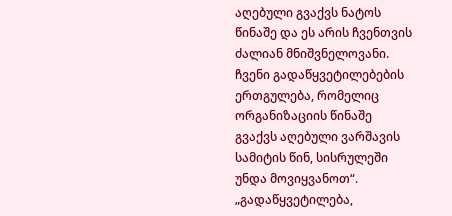აღებული გვაქვს ნატოს წინაშე და ეს არის ჩვენთვის ძალიან მნიშვნელოვანი. ჩვენი გადაწყვეტილებების ერთგულება, რომელიც ორგანიზაციის წინაშე გვაქვს აღებული ვარშავის სამიტის წინ, სისრულეში უნდა მოვიყვანოთ“.
„გადაწყვეტილება,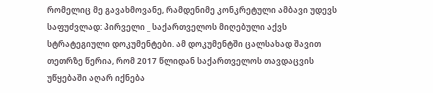რომელიც მე გავახმოვანე, რამდენიმე კონკრეტული ამბავი უდევს საფუძვლად: პირველი _ საქართველოს მიღებული აქვს სტრატეგიული დოკუმენტები. ამ დოკუმენტში ცალსახად შავით თეთრზე წერია, რომ 2017 წლიდან საქართველოს თავდაცვის უწყებაში აღარ იქნება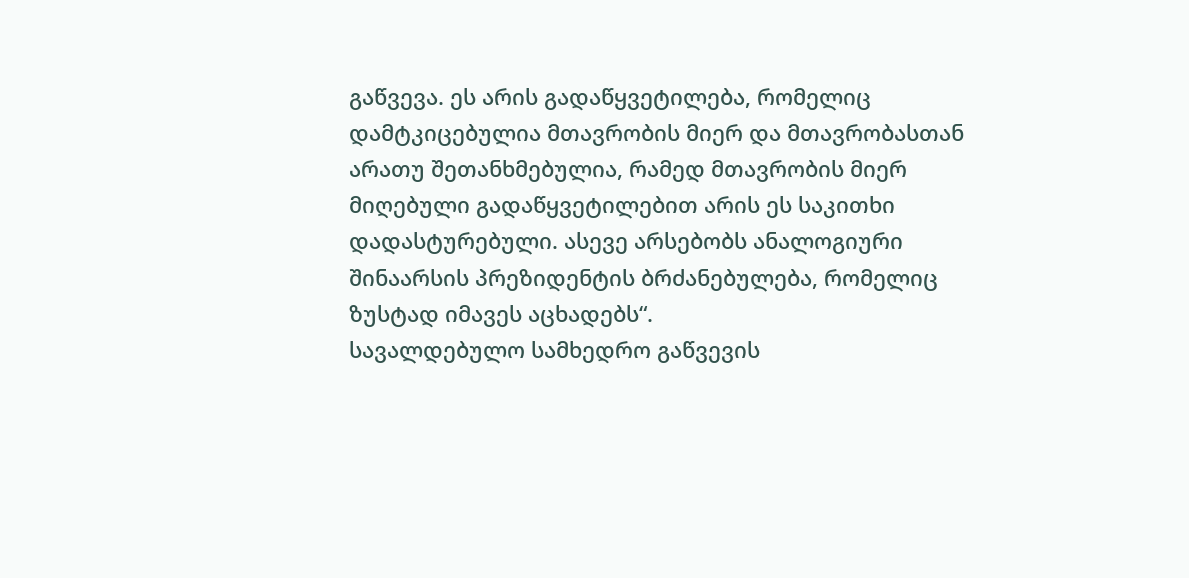გაწვევა. ეს არის გადაწყვეტილება, რომელიც დამტკიცებულია მთავრობის მიერ და მთავრობასთან არათუ შეთანხმებულია, რამედ მთავრობის მიერ მიღებული გადაწყვეტილებით არის ეს საკითხი დადასტურებული. ასევე არსებობს ანალოგიური შინაარსის პრეზიდენტის ბრძანებულება, რომელიც ზუსტად იმავეს აცხადებს“.
სავალდებულო სამხედრო გაწვევის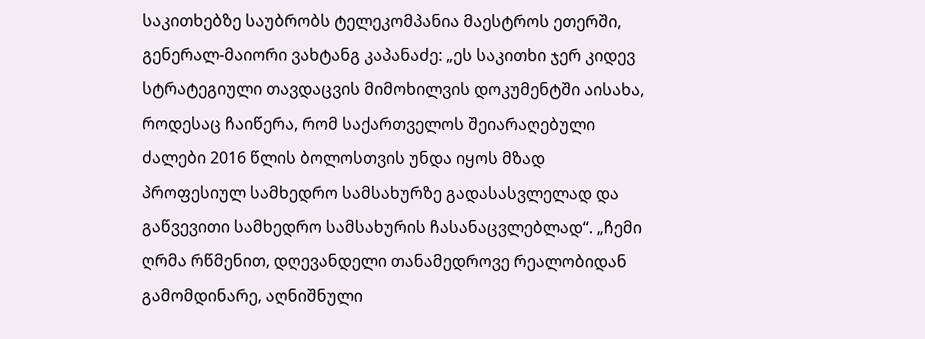საკითხებზე საუბრობს ტელეკომპანია მაესტროს ეთერში, გენერალ-მაიორი ვახტანგ კაპანაძე: „ეს საკითხი ჯერ კიდევ სტრატეგიული თავდაცვის მიმოხილვის დოკუმენტში აისახა, როდესაც ჩაიწერა, რომ საქართველოს შეიარაღებული ძალები 2016 წლის ბოლოსთვის უნდა იყოს მზად პროფესიულ სამხედრო სამსახურზე გადასასვლელად და გაწვევითი სამხედრო სამსახურის ჩასანაცვლებლად“. „ჩემი ღრმა რწმენით, დღევანდელი თანამედროვე რეალობიდან გამომდინარე, აღნიშნული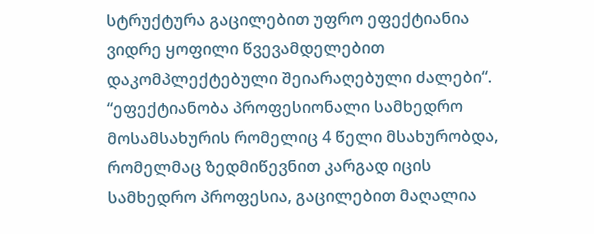სტრუქტურა გაცილებით უფრო ეფექტიანია ვიდრე ყოფილი წვევამდელებით დაკომპლექტებული შეიარაღებული ძალები“. “ეფექტიანობა პროფესიონალი სამხედრო მოსამსახურის რომელიც 4 წელი მსახურობდა, რომელმაც ზედმიწევნით კარგად იცის სამხედრო პროფესია, გაცილებით მაღალია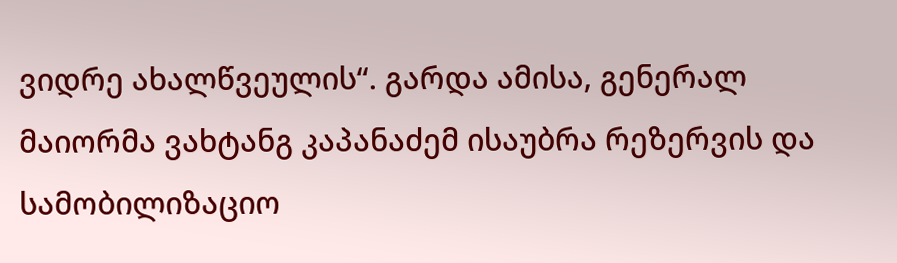ვიდრე ახალწვეულის“. გარდა ამისა, გენერალ მაიორმა ვახტანგ კაპანაძემ ისაუბრა რეზერვის და სამობილიზაციო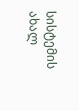სისტემის ახალ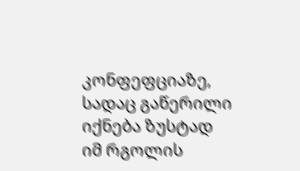კონფეფციაზე, სადაც გაწერილი იქნება ზუსტად იმ რგოლის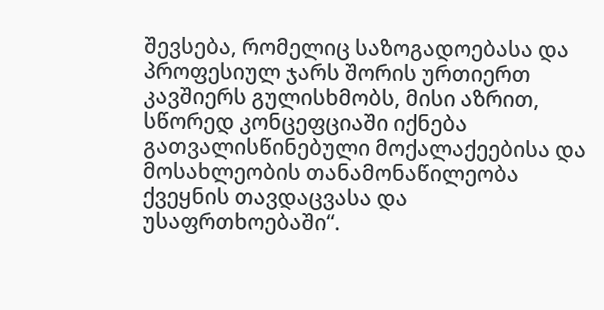შევსება, რომელიც საზოგადოებასა და პროფესიულ ჯარს შორის ურთიერთ კავშიერს გულისხმობს, მისი აზრით, სწორედ კონცეფციაში იქნება გათვალისწინებული მოქალაქეებისა და მოსახლეობის თანამონაწილეობა ქვეყნის თავდაცვასა და უსაფრთხოებაში“.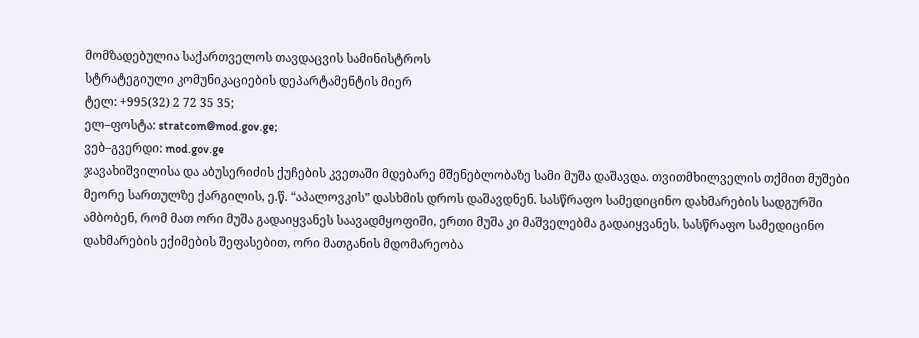მომზადებულია საქართველოს თავდაცვის სამინისტროს
სტრატეგიული კომუნიკაციების დეპარტამენტის მიერ
ტელ: +995(32) 2 72 35 35;
ელ–ფოსტა: stratcom@mod.gov.ge;
ვებ–გვერდი: mod.gov.ge
ჯავახიშვილისა და აბუსერიძის ქუჩების კვეთაში მდებარე მშენებლობაზე სამი მუშა დაშავდა. თვითმხილველის თქმით მუშები მეორე სართულზე ქარგილის, ე.წ. “აპალოვკის” დასხმის დროს დაშავდნენ. სასწრაფო სამედიცინო დახმარების სადგურში ამბობენ, რომ მათ ორი მუშა გადაიყვანეს საავადმყოფიში, ერთი მუშა კი მაშველებმა გადაიყვანეს. სასწრაფო სამედიცინო დახმარების ექიმების შეფასებით, ორი მათგანის მდომარეობა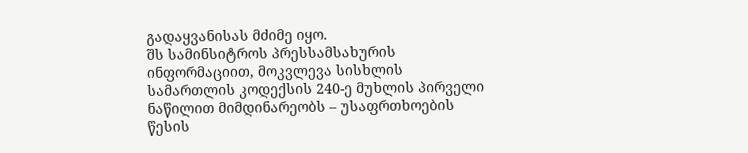გადაყვანისას მძიმე იყო.
შს სამინსიტროს პრესსამსახურის ინფორმაციით, მოკვლევა სისხლის სამართლის კოდექსის 240-ე მუხლის პირველი ნაწილით მიმდინარეობს – უსაფრთხოების წესის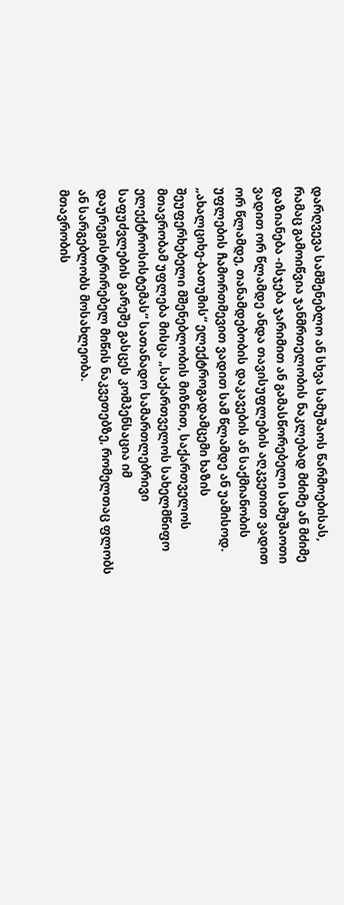დარღვევა სამშენებლო ან სხვა სამუშაოს წარმოებისას, რამაც გამოიწვია ჯანმრთელობის ნაკლებად მძიმე ან მძიმე დაზიანება -ისჯება ჯარიმით ან გამასწორებელი სამუშაოთი ვადით ორ წლამდე ანდა თავისუფლების აღკვეთით ვადით ორ წლამდე, თანამდებობის დაკავების ან საქმიანობის უფლების ჩამორთმევით ვადით სამ წლამდე ან უამისოდ.
„ახალციხე-ბათუმის“ ელექტროგადამცემი ხაზის შეუფერხებელი მშენებლობის მიზნით, საქართველოს მთავრობამ უფლება მისცა „საქართველოს სახელმწიფო ელექტროსისტემას“ სათანადო სამართლებრივი საფუძვლების გარეშე გასცეს კომპენსაცია იმ დაურეგისტრირებელ მიწის ნაკვეთებზე, რომელთაც ფლობს ან სარგებლობს მოსახლეობა.
მთავრობის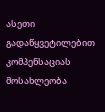ასეთი გადაწყვეტილებით კომპენსაციას მოსახლეობა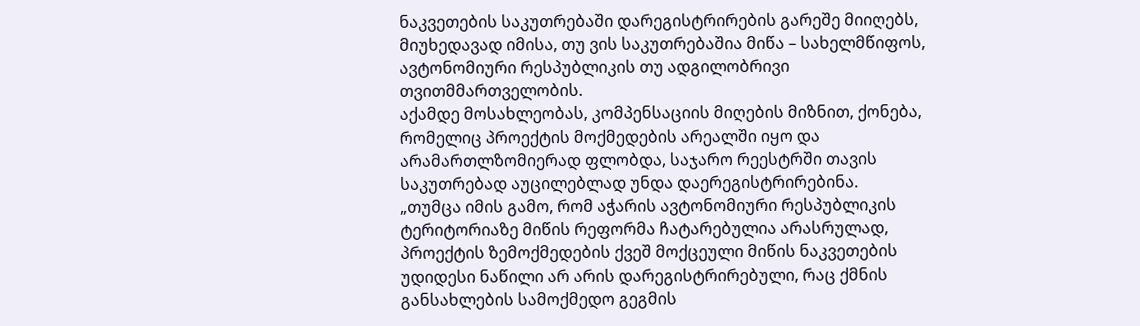ნაკვეთების საკუთრებაში დარეგისტრირების გარეშე მიიღებს, მიუხედავად იმისა, თუ ვის საკუთრებაშია მიწა – სახელმწიფოს, ავტონომიური რესპუბლიკის თუ ადგილობრივი თვითმმართველობის.
აქამდე მოსახლეობას, კომპენსაციის მიღების მიზნით, ქონება, რომელიც პროექტის მოქმედების არეალში იყო და არამართლზომიერად ფლობდა, საჯარო რეესტრში თავის საკუთრებად აუცილებლად უნდა დაერეგისტრირებინა.
„თუმცა იმის გამო, რომ აჭარის ავტონომიური რესპუბლიკის ტერიტორიაზე მიწის რეფორმა ჩატარებულია არასრულად, პროექტის ზემოქმედების ქვეშ მოქცეული მიწის ნაკვეთების უდიდესი ნაწილი არ არის დარეგისტრირებული, რაც ქმნის განსახლების სამოქმედო გეგმის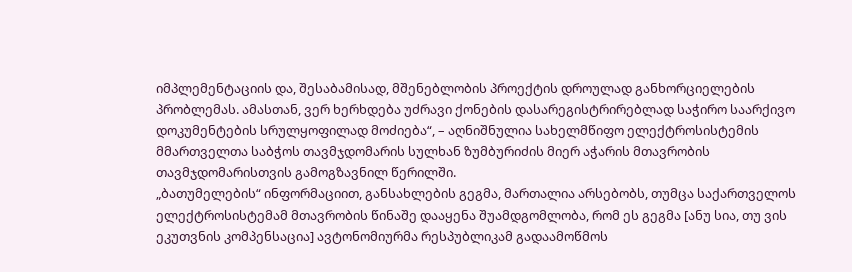იმპლემენტაციის და, შესაბამისად, მშენებლობის პროექტის დროულად განხორციელების პრობლემას. ამასთან, ვერ ხერხდება უძრავი ქონების დასარეგისტრირებლად საჭირო საარქივო დოკუმენტების სრულყოფილად მოძიება“, – აღნიშნულია სახელმწიფო ელექტროსისტემის მმართველთა საბჭოს თავმჯდომარის სულხან ზუმბურიძის მიერ აჭარის მთავრობის თავმჯდომარისთვის გამოგზავნილ წერილში.
„ბათუმელების“ ინფორმაციით, განსახლების გეგმა, მართალია არსებობს, თუმცა საქართველოს ელექტროსისტემამ მთავრობის წინაშე დააყენა შუამდგომლობა, რომ ეს გეგმა [ანუ სია, თუ ვის ეკუთვნის კომპენსაცია] ავტონომიურმა რესპუბლიკამ გადაამოწმოს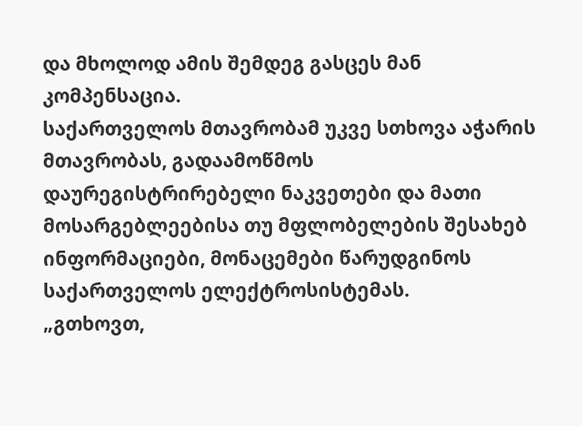და მხოლოდ ამის შემდეგ გასცეს მან კომპენსაცია.
საქართველოს მთავრობამ უკვე სთხოვა აჭარის მთავრობას, გადაამოწმოს დაურეგისტრირებელი ნაკვეთები და მათი მოსარგებლეებისა თუ მფლობელების შესახებ ინფორმაციები, მონაცემები წარუდგინოს საქართველოს ელექტროსისტემას.
„გთხოვთ,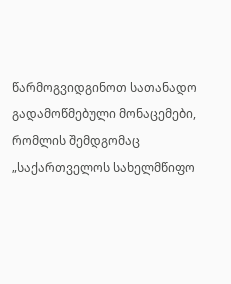წარმოგვიდგინოთ სათანადო გადამოწმებული მონაცემები, რომლის შემდგომაც „საქართველოს სახელმწიფო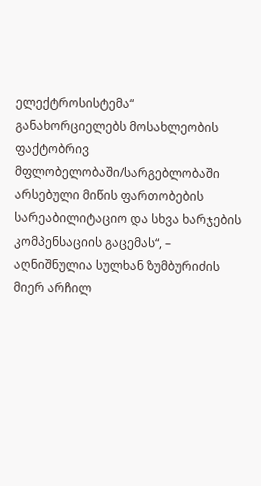ელექტროსისტემა“ განახორციელებს მოსახლეობის ფაქტობრივ მფლობელობაში/სარგებლობაში არსებული მიწის ფართობების სარეაბილიტაციო და სხვა ხარჯების კომპენსაციის გაცემას“, – აღნიშნულია სულხან ზუმბურიძის მიერ არჩილ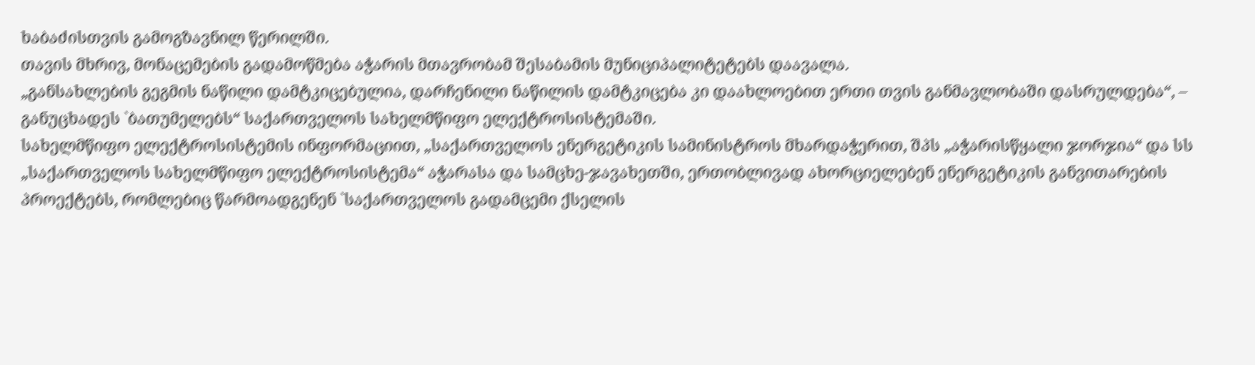ხაბაძისთვის გამოგზავნილ წერილში.
თავის მხრივ, მონაცემების გადამოწმება აჭარის მთავრობამ შესაბამის მუნიციპალიტეტებს დაავალა.
„განსახლების გეგმის ნაწილი დამტკიცებულია, დარჩენილი ნაწილის დამტკიცება კი დაახლოებით ერთი თვის განმავლობაში დასრულდება“, – განუცხადეს `ბათუმელებს“ საქართველოს სახელმწიფო ელექტროსისტემაში.
სახელმწიფო ელექტროსისტემის ინფორმაციით, „საქართველოს ენერგეტიკის სამინისტროს მხარდაჭერით, შპს „აჭარისწყალი ჯორჯია“ და სს „საქართველოს სახელმწიფო ელექტროსისტემა“ აჭარასა და სამცხე-ჯავახეთში, ერთობლივად ახორციელებენ ენერგეტიკის განვითარების პროექტებს, რომლებიც წარმოადგენენ `საქართველოს გადამცემი ქსელის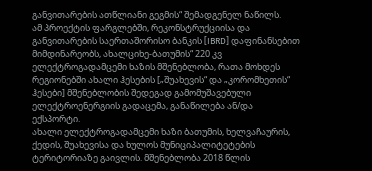განვითარების ათწლიანი გეგმის“ შემადგენელ ნაწილს.
ამ პროექტის ფარგლებში, რეკონსტრუქციისა და განვითარების საერთაშორისო ბანკის [IBRD] დაფინანსებით მიმდინარეობს, ახალციხე-ბათუმის“ 220 კვ ელექტროგადამცემი ხაზის მშენებლობა, რათა მოხდეს რეგიონებში ახალი ჰესების [„შუახევის“ და „კორომხეთის“ ჰესები] მშენებლობის შედეგად გამომუშავებული ელექტროენერგიის გადაცემა, განაწილება ან/და ექსპორტი.
ახალი ელექტროგადამცემი ხაზი ბათუმის, ხელვაჩაურის, ქედის, შუახევისა და ხულოს მუნიციპალიტეტების ტერიტორიაზე გაივლის. მშენებლობა 2018 წლის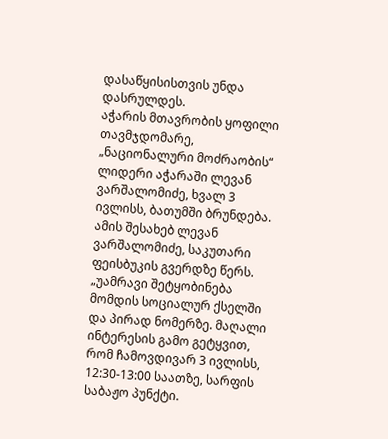დასაწყისისთვის უნდა დასრულდეს.
აჭარის მთავრობის ყოფილი თავმჯდომარე, „ნაციონალური მოძრაობის“ ლიდერი აჭარაში ლევან ვარშალომიძე, ხვალ 3 ივლისს, ბათუმში ბრუნდება. ამის შესახებ ლევან ვარშალომიძე, საკუთარი ფეისბუკის გვერდზე წერს.
„უამრავი შეტყობინება მომდის სოციალურ ქსელში და პირად ნომერზე. მაღალი ინტერესის გამო გეტყვით, რომ ჩამოვდივარ 3 ივლისს, 12:30-13:00 საათზე, სარფის საბაჟო პუნქტი.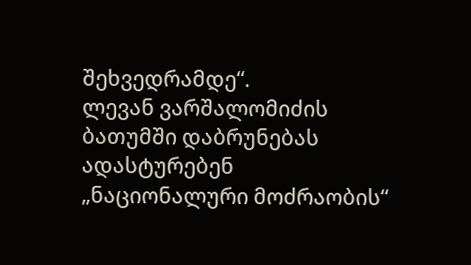შეხვედრამდე“.
ლევან ვარშალომიძის ბათუმში დაბრუნებას ადასტურებენ „ნაციონალური მოძრაობის“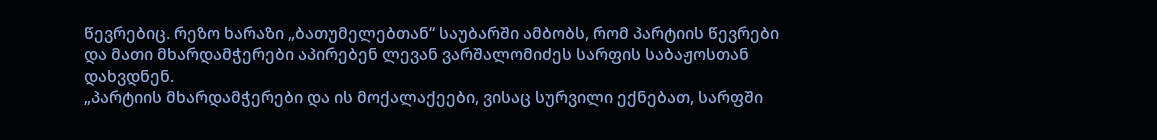წევრებიც. რეზო ხარაზი „ბათუმელებთან“ საუბარში ამბობს, რომ პარტიის წევრები და მათი მხარდამჭერები აპირებენ ლევან ვარშალომიძეს სარფის საბაჟოსთან დახვდნენ.
„პარტიის მხარდამჭერები და ის მოქალაქეები, ვისაც სურვილი ექნებათ, სარფში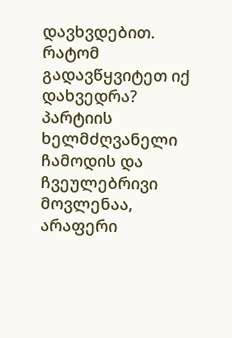დავხვდებით. რატომ გადავწყვიტეთ იქ დახვედრა? პარტიის ხელმძღვანელი ჩამოდის და ჩვეულებრივი მოვლენაა, არაფერი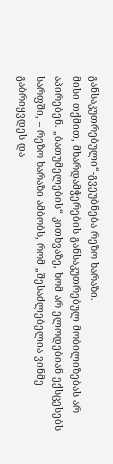განსაკუთრებული“-გვეუბნება რეზო ხარაზი.
მისი თქმით, მხარდამჭერების განსაკუთრებულ მობილიზებას არ აპირებენ. „ბათუმელების“ კითხვაზე, ხომ არ ელოდებიან ექსცესებს სარფში, – რეზო ხარაზი ამბობს, რომ „შესაძლებელია ვინმე გაბრიყვდეს და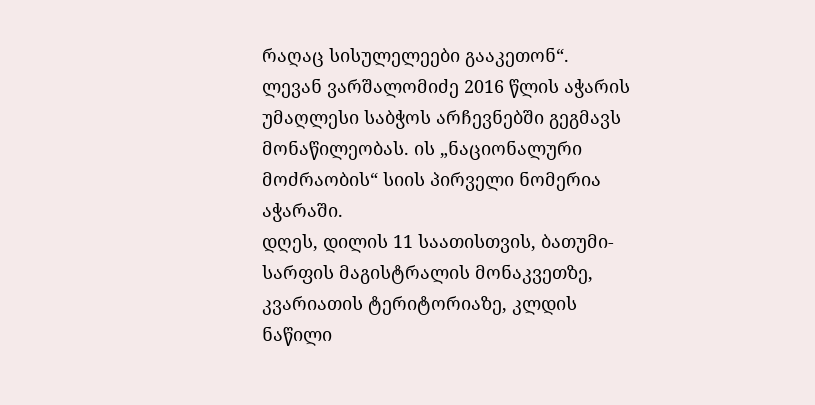რაღაც სისულელეები გააკეთონ“.
ლევან ვარშალომიძე 2016 წლის აჭარის უმაღლესი საბჭოს არჩევნებში გეგმავს მონაწილეობას. ის „ნაციონალური მოძრაობის“ სიის პირველი ნომერია აჭარაში.
დღეს, დილის 11 საათისთვის, ბათუმი-სარფის მაგისტრალის მონაკვეთზე, კვარიათის ტერიტორიაზე, კლდის ნაწილი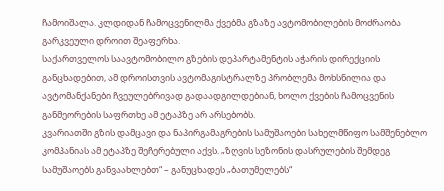ჩამოიშალა. კლდიდან ჩამოცვენილმა ქვებმა გზაზე ავტომობილების მოძრაობა გარკვეული დროით შეაფერხა.
საქართველოს საავტომობილო გზების დეპარტამენტის აჭარის დირექციის განცხადებით, ამ დროისთვის ავტომაგისტრალზე პრობლემა მოხსნილია და ავტომანქანები ჩვეულებრივად გადაადგილდებიან, ხოლო ქვების ჩამოცვენის განმეორების საფრთხე ამ ეტაპზე არ არსებობს.
კვარიათში გზის დამცავი და ნაპირგამაგრების სამუშაოები სახელმწიფო სამშენებლო კომპანიას ამ ეტაპზე შეჩერებული აქვს. „ზღვის სეზონის დასრულების შემდეგ სამუშაოებს განვაახლებთ“ – განუცხადეს „ბათუმელებს“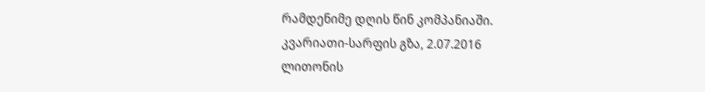რამდენიმე დღის წინ კომპანიაში.
კვარიათი-სარფის გზა, 2.07.2016
ლითონის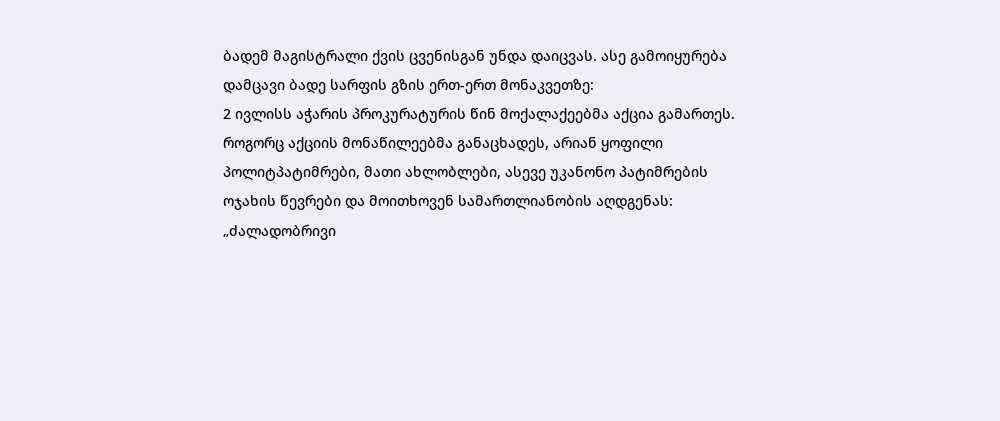ბადემ მაგისტრალი ქვის ცვენისგან უნდა დაიცვას. ასე გამოიყურება დამცავი ბადე სარფის გზის ერთ-ერთ მონაკვეთზე:
2 ივლისს აჭარის პროკურატურის წინ მოქალაქეებმა აქცია გამართეს. როგორც აქციის მონაწილეებმა განაცხადეს, არიან ყოფილი პოლიტპატიმრები, მათი ახლობლები, ასევე უკანონო პატიმრების ოჯახის წევრები და მოითხოვენ სამართლიანობის აღდგენას: „ძალადობრივი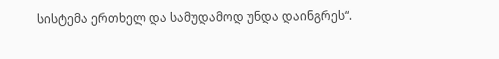სისტემა ერთხელ და სამუდამოდ უნდა დაინგრეს“.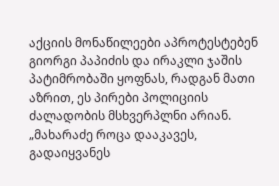აქციის მონაწილეები აპროტესტებენ გიორგი პაპიძის და ირაკლი ჯაშის პატიმრობაში ყოფნას, რადგან მათი აზრით, ეს პირები პოლიციის ძალადობის მსხვერპლნი არიან. „მახარაძე როცა დააკავეს, გადაიყვანეს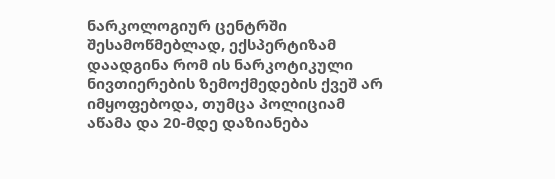ნარკოლოგიურ ცენტრში შესამოწმებლად, ექსპერტიზამ დაადგინა რომ ის ნარკოტიკული ნივთიერების ზემოქმედების ქვეშ არ იმყოფებოდა, თუმცა პოლიციამ აწამა და 20-მდე დაზიანება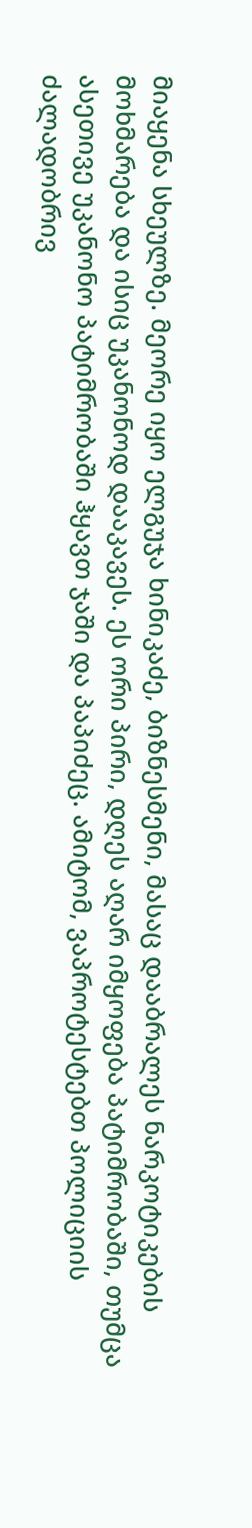მიაყენა სხეულზე. მეორე იყო ელგუჯა ხინიკაძე, ბიზნესმენი, მასაც დააბრალეს ნარკოტიკების მოხმარება და ისიც უკანონოდ დააკავეს. ეს ორი პირი, დღეს აღარ იმყოფება პატიმრობაში, თუმცა ასეთივე უკანონო პატიმრობაში ჰყავთ ჯაში და პაპიძეც. ამიტომ, ვაპროტესტებთ პოლიციის ძალადობრივ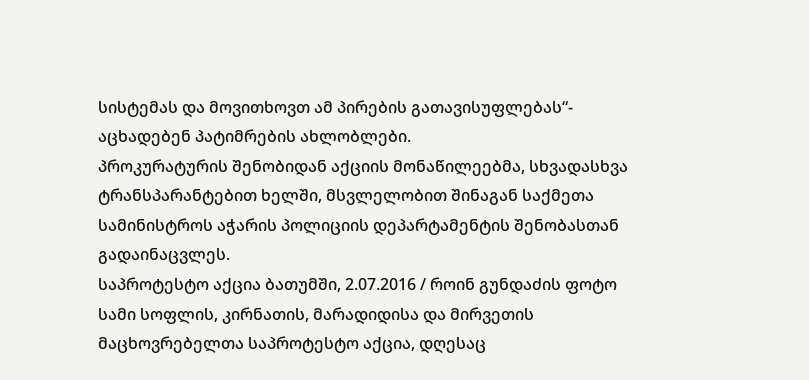სისტემას და მოვითხოვთ ამ პირების გათავისუფლებას“- აცხადებენ პატიმრების ახლობლები.
პროკურატურის შენობიდან აქციის მონაწილეებმა, სხვადასხვა ტრანსპარანტებით ხელში, მსვლელობით შინაგან საქმეთა სამინისტროს აჭარის პოლიციის დეპარტამენტის შენობასთან გადაინაცვლეს.
საპროტესტო აქცია ბათუმში, 2.07.2016 / როინ გუნდაძის ფოტო
სამი სოფლის, კირნათის, მარადიდისა და მირვეთის მაცხოვრებელთა საპროტესტო აქცია, დღესაც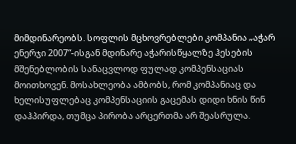მიმდინარეობს. სოფლის მცხოვრებლები კომპანია „აჭარ ენერჯი 2007“-ისგან მდინარე აჭარისწყალზე ჰესების მშენებლობის სანაცვლოდ ფულად კომპენსაციას მოითხოვენ. მოსახლეობა ამბობს, რომ კომპანიაც და ხელისუფლებაც კომპენსაციის გაცემას დიდი ხნის წინ დაჰპირდა, თუმცა პირობა არცერთმა არ შეასრულა.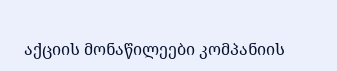აქციის მონაწილეები კომპანიის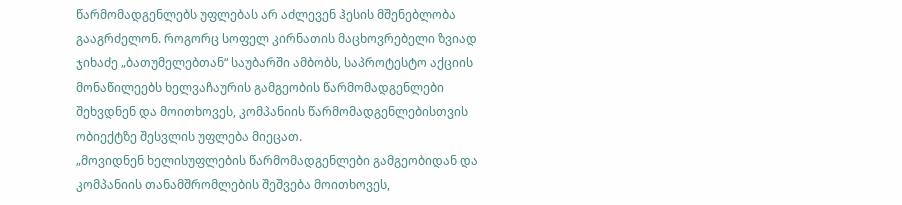წარმომადგენლებს უფლებას არ აძლევენ ჰესის მშენებლობა გააგრძელონ. როგორც სოფელ კირნათის მაცხოვრებელი ზვიად ჯიხაძე „ბათუმელებთან“ საუბარში ამბობს, საპროტესტო აქციის მონაწილეებს ხელვაჩაურის გამგეობის წარმომადგენლები შეხვდნენ და მოითხოვეს, კომპანიის წარმომადგენლებისთვის ობიექტზე შესვლის უფლება მიეცათ.
„მოვიდნენ ხელისუფლების წარმომადგენლები გამგეობიდან და კომპანიის თანამშრომლების შეშვება მოითხოვეს,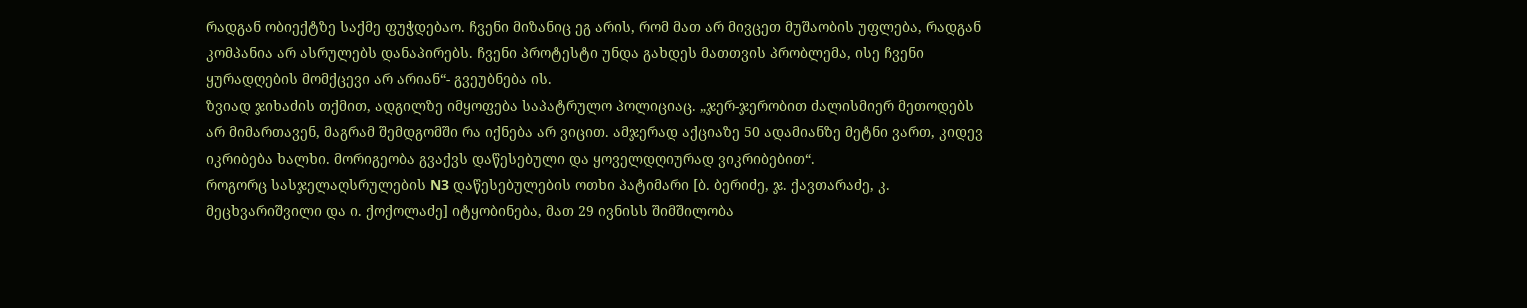რადგან ობიექტზე საქმე ფუჭდებაო. ჩვენი მიზანიც ეგ არის, რომ მათ არ მივცეთ მუშაობის უფლება, რადგან კომპანია არ ასრულებს დანაპირებს. ჩვენი პროტესტი უნდა გახდეს მათთვის პრობლემა, ისე ჩვენი ყურადღების მომქცევი არ არიან“- გვეუბნება ის.
ზვიად ჯიხაძის თქმით, ადგილზე იმყოფება საპატრულო პოლიციაც. „ჯერ-ჯერობით ძალისმიერ მეთოდებს არ მიმართავენ, მაგრამ შემდგომში რა იქნება არ ვიცით. ამჯერად აქციაზე 50 ადამიანზე მეტნი ვართ, კიდევ იკრიბება ხალხი. მორიგეობა გვაქვს დაწესებული და ყოველდღიურად ვიკრიბებით“.
როგორც სასჯელაღსრულების N3 დაწესებულების ოთხი პატიმარი [ბ. ბერიძე, ჯ. ქავთარაძე, კ. მეცხვარიშვილი და ი. ქოქოლაძე] იტყობინება, მათ 29 ივნისს შიმშილობა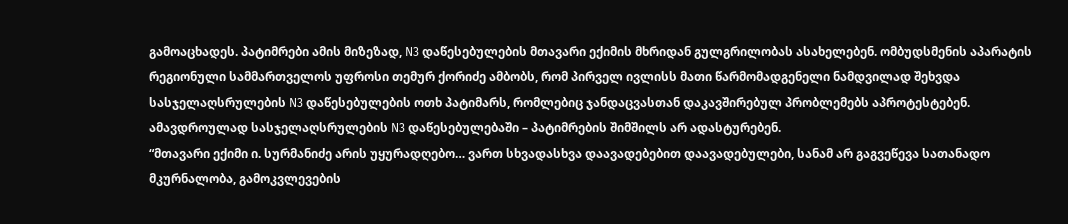გამოაცხადეს. პატიმრები ამის მიზეზად, N3 დაწესებულების მთავარი ექიმის მხრიდან გულგრილობას ასახელებენ. ომბუდსმენის აპარატის რეგიონული სამმართველოს უფროსი თემურ ქორიძე ამბობს, რომ პირველ ივლისს მათი წარმომადგენელი ნამდვილად შეხვდა სასჯელაღსრულების N3 დაწესებულების ოთხ პატიმარს, რომლებიც ჯანდაცვასთან დაკავშირებულ პრობლემებს აპროტესტებენ. ამავდროულად სასჯელაღსრულების N3 დაწესებულებაში – პატიმრების შიმშილს არ ადასტურებენ.
“მთავარი ექიმი ი. სურმანიძე არის უყურადღებო… ვართ სხვადასხვა დაავადებებით დაავადებულები, სანამ არ გაგვეწევა სათანადო მკურნალობა, გამოკვლევების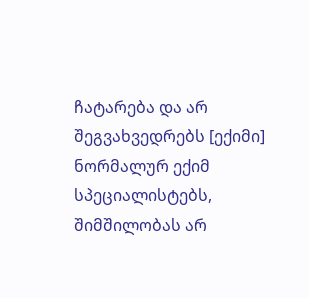ჩატარება და არ შეგვახვედრებს [ექიმი] ნორმალურ ექიმ სპეციალისტებს, შიმშილობას არ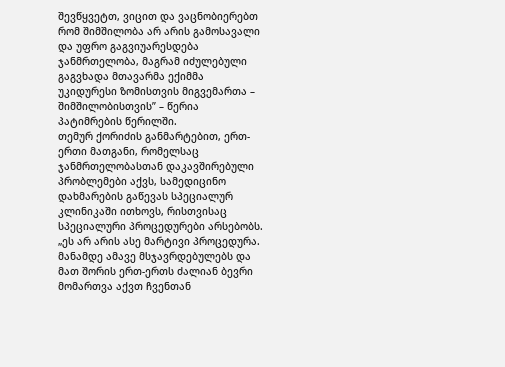შევწყვეტთ, ვიცით და ვაცნობიერებთ რომ შიმშილობა არ არის გამოსავალი და უფრო გაგვიუარესდება ჯანმრთელობა, მაგრამ იძულებული გაგვხადა მთავარმა ექიმმა უკიდურესი ზომისთვის მიგვემართა – შიმშილობისთვის” – წერია პატიმრების წერილში.
თემურ ქორიძის განმარტებით, ერთ-ერთი მათგანი, რომელსაც ჯანმრთელობასთან დაკავშირებული პრობლემები აქვს, სამედიცინო დახმარების გაწევას სპეციალურ კლინიკაში ითხოვს, რისთვისაც სპეციალური პროცედურები არსებობს. „ეს არ არის ასე მარტივი პროცედურა. მანამდე ამავე მსჯავრდებულებს და მათ შორის ერთ-ერთს ძალიან ბევრი მომართვა აქვთ ჩვენთან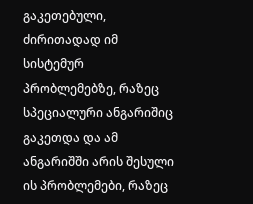გაკეთებული, ძირითადად იმ სისტემურ პრობლემებზე, რაზეც სპეციალური ანგარიშიც გაკეთდა და ამ ანგარიშში არის შესული ის პრობლემები, რაზეც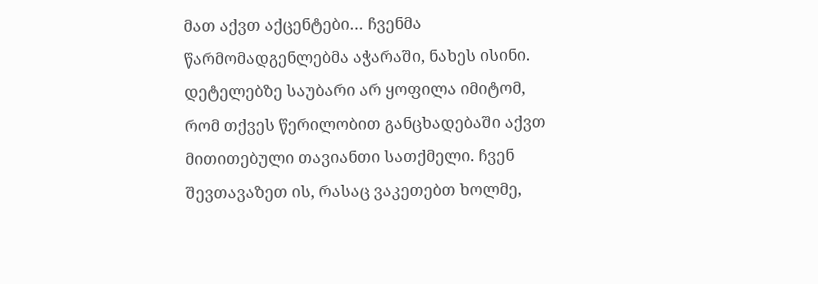მათ აქვთ აქცენტები… ჩვენმა წარმომადგენლებმა აჭარაში, ნახეს ისინი. დეტელებზე საუბარი არ ყოფილა იმიტომ, რომ თქვეს წერილობით განცხადებაში აქვთ მითითებული თავიანთი სათქმელი. ჩვენ შევთავაზეთ ის, რასაც ვაკეთებთ ხოლმე,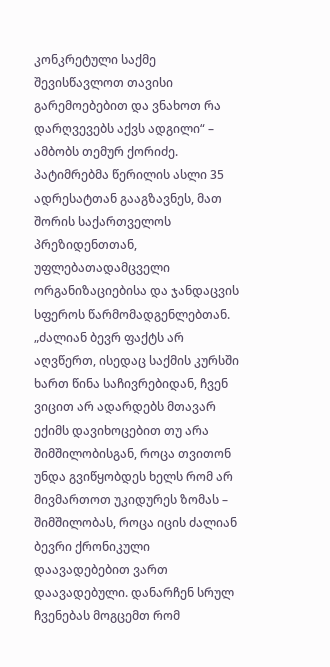კონკრეტული საქმე შევისწავლოთ თავისი გარემოებებით და ვნახოთ რა დარღვევებს აქვს ადგილი“ – ამბობს თემურ ქორიძე.
პატიმრებმა წერილის ასლი 35 ადრესატთან გააგზავნეს, მათ შორის საქართველოს პრეზიდენთთან, უფლებათადამცველი ორგანიზაციებისა და ჯანდაცვის სფეროს წარმომადგენლებთან. „ძალიან ბევრ ფაქტს არ აღვწერთ, ისედაც საქმის კურსში ხართ წინა საჩივრებიდან, ჩვენ ვიცით არ ადარდებს მთავარ ექიმს დავიხოცებით თუ არა შიმშილობისგან, როცა თვითონ უნდა გვიწყობდეს ხელს რომ არ მივმართოთ უკიდურეს ზომას – შიმშილობას, როცა იცის ძალიან ბევრი ქრონიკული დაავადებებით ვართ დაავადებული. დანარჩენ სრულ ჩვენებას მოგცემთ რომ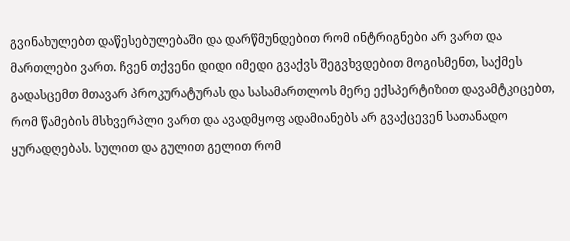გვინახულებთ დაწესებულებაში და დარწმუნდებით რომ ინტრიგნები არ ვართ და მართლები ვართ. ჩვენ თქვენი დიდი იმედი გვაქვს შეგვხვდებით მოგისმენთ, საქმეს გადასცემთ მთავარ პროკურატურას და სასამართლოს მერე ექსპერტიზით დავამტკიცებთ, რომ წამების მსხვერპლი ვართ და ავადმყოფ ადამიანებს არ გვაქცევენ სათანადო ყურადღებას. სულით და გულით გელით რომ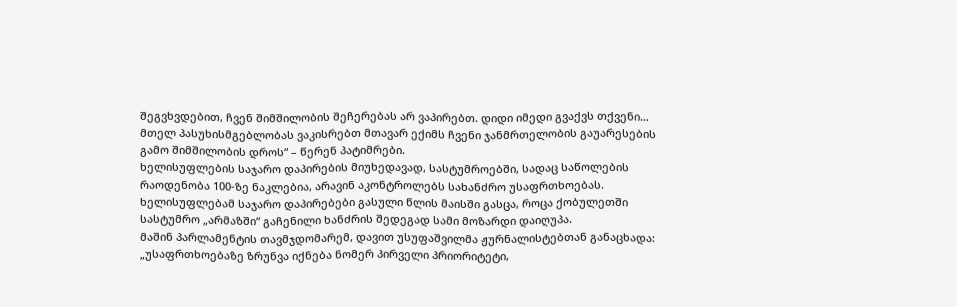შეგვხვდებით, ჩვენ შიმშილობის შეჩერებას არ ვაპირებთ. დიდი იმედი გვაქვს თქვენი… მთელ პასუხისმგებლობას ვაკისრებთ მთავარ ექიმს ჩვენი ჯანმრთელობის გაუარესების გამო შიმშილობის დროს“ – წერენ პატიმრები.
ხელისუფლების საჯარო დაპირების მიუხედავად, სასტუმროებში, სადაც საწოლების რაოდენობა 100-ზე ნაკლებია, არავინ აკონტროლებს სახანძრო უსაფრთხოებას. ხელისუფლებამ საჯარო დაპირებები გასული წლის მაისში გასცა, როცა ქობულეთში სასტუმრო „არმაზში“ გაჩენილი ხანძრის შედეგად სამი მოზარდი დაიღუპა.
მაშინ პარლამენტის თავმჯდომარემ, დავით უსუფაშვილმა ჟურნალისტებთან განაცხადა: „უსაფრთხოებაზე ზრუნვა იქნება ნომერ პირველი პრიორიტეტი,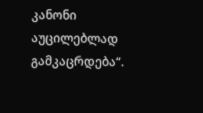კანონი აუცილებლად გამკაცრდება“.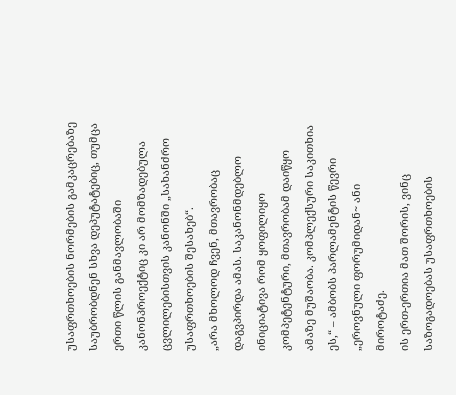უსაფრთხოების ნორმების გამკაცრებაზე საუბრობდნენ სხვა დეპუტატებიც, თუმცა ერთი წლის განმავლობაში კანონპროექტიც კი არ მომზადებულა ცვლილებისთვის კანონში „სახანძრო უსაფრთხოების შესახებ“.
„არა მხოლოდ ჩვენ, მთავრობაც დაგვპირდა ამას. საკანონმდებლო ინიციატივა რომ ყოფილიყო კომპეტენტური, მთავრობამ დაიწყო ამაზე მუშაობა. კომპლექსური საკითხია ეს,“ – ამბობს პარლამენტის წევრი „ეროვნული ფორუმიდან~ ანი მიროტაძე.
ის ერთ-ერთია მათ შორის, ვინც საზოგადოებას უსაფრთხოების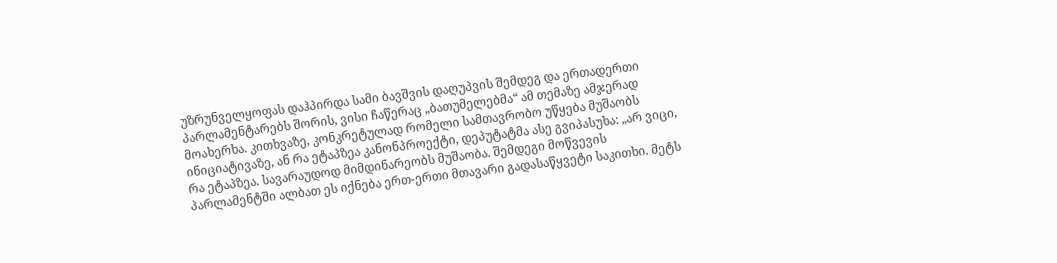უზრუნველყოფას დაჰპირდა სამი ბავშვის დაღუპვის შემდეგ და ერთადერთი პარლამენტარებს შორის, ვისი ჩაწერაც „ბათუმელებმა“ ამ თემაზე ამჯერად მოახერხა. კითხვაზე, კონკრეტულად რომელი სამთავრობო უწყება მუშაობს ინიციატივაზე, ან რა ეტაპზეა კანონპროექტი, დეპუტატმა ასე გვიპასუხა: „არ ვიცი, რა ეტაპზეა. სავარაუდოდ მიმდინარეობს მუშაობა. შემდეგი მოწვევის პარლამენტში ალბათ ეს იქნება ერთ-ერთი მთავარი გადასაწყვეტი საკითხი. მეტს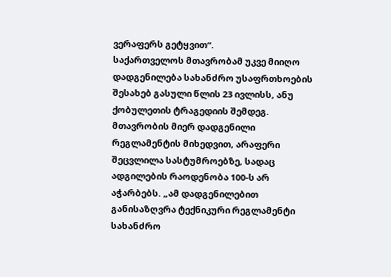ვერაფერს გეტყვით“.
საქართველოს მთავრობამ უკვე მიიღო დადგენილება სახანძრო უსაფრთხოების შესახებ გასული წლის 23 ივლისს, ანუ ქობულეთის ტრაგედიის შემდეგ. მთავრობის მიერ დადგენილი რეგლამენტის მიხედვით, არაფერი შეცვლილა სასტუმროებზე, სადაც ადგილების რაოდენობა 100-ს არ აჭარბებს. „ამ დადგენილებით განისაზღვრა ტექნიკური რეგლამენტი სახანძრო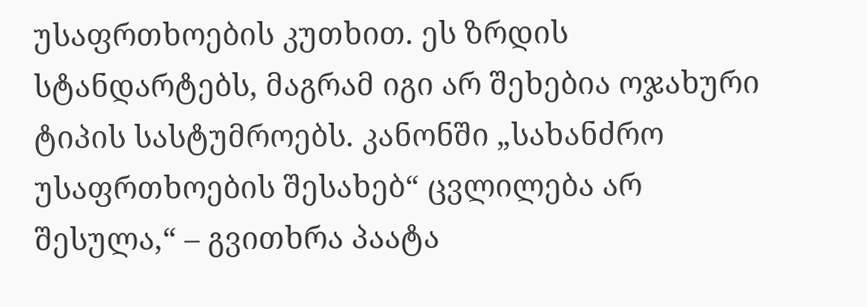უსაფრთხოების კუთხით. ეს ზრდის სტანდარტებს, მაგრამ იგი არ შეხებია ოჯახური ტიპის სასტუმროებს. კანონში „სახანძრო უსაფრთხოების შესახებ“ ცვლილება არ შესულა,“ – გვითხრა პაატა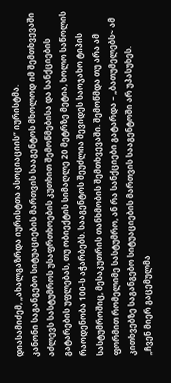დიასამიძემ, „ახალგაზრდა იურისტთა ასოციაციის“ იურისტმა.
კანონი საგანგებო სიტუაციების მართვის სააგენტოს მხოლოდ იმ შემთხვევაში აძლევს სასტუმროს უსაფრთხოების კუთხით შემოწმებისა და სანქციების გატარების უფლებას, თუ ობიექტის სიმაღლე 20 მეტრზე მეტია, ხოლო საწოლის რაოდენობა 100-ს აჭარბებს. სააგენტოს შეუძლია შევიდეს საოჯახო ტიპის სასტუმროშიც, მესაკუთრის თანხმობის შემთხვევაში. შემოწმდა თუ არა ამ ფორმით რომელიმე სასტუმრო, ან რა სანქციები გატარდა – „ბათუმელებს~ ამ კითხვებზე საგანგებო სიტუაციების მართვის სააგენტოში არ უპასუხეს.
„ჩვენ მიერ გაცემულმა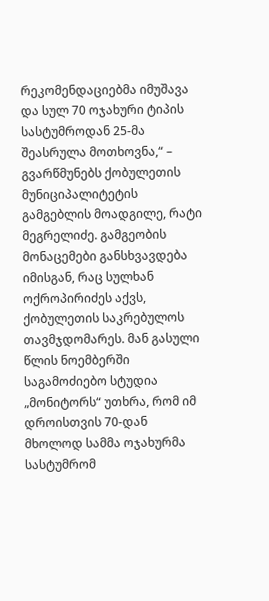რეკომენდაციებმა იმუშავა და სულ 70 ოჯახური ტიპის სასტუმროდან 25-მა შეასრულა მოთხოვნა,“ – გვარწმუნებს ქობულეთის მუნიციპალიტეტის გამგებლის მოადგილე, რატი მეგრელიძე. გამგეობის მონაცემები განსხვავდება იმისგან, რაც სულხან ოქროპირიძეს აქვს, ქობულეთის საკრებულოს თავმჯდომარეს. მან გასული წლის ნოემბერში საგამოძიებო სტუდია „მონიტორს“ უთხრა, რომ იმ დროისთვის 70-დან მხოლოდ სამმა ოჯახურმა სასტუმრომ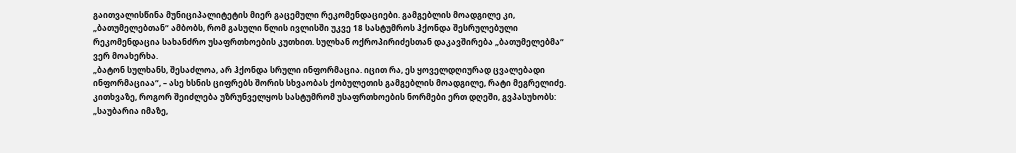გაითვალისწინა მუნიციპალიტეტის მიერ გაცემული რეკომენდაციები. გამგებლის მოადგილე კი, „ბათუმელებთან“ ამბობს, რომ გასული წლის ივლისში უკვე 18 სასტუმროს ჰქონდა შესრულებული რეკომენდაცია სახანძრო უსაფრთხოების კუთხით. სულხან ოქროპირიძესთან დაკავშირება „ბათუმელებმა“ ვერ მოახერხა.
„ბატონ სულხანს, შესაძლოა, არ ჰქონდა სრული ინფორმაცია. იცით რა, ეს ყოველდღიურად ცვალებადი ინფორმაციაა“, – ასე ხსნის ციფრებს შორის სხვაობას ქობულეთის გამგებლის მოადგილე, რატი მეგრელიძე. კითხვაზე, როგორ შეიძლება უზრუნველყოს სასტუმრომ უსაფრთხოების ნორმები ერთ დღეში, გვპასუხობს: „საუბარია იმაზე,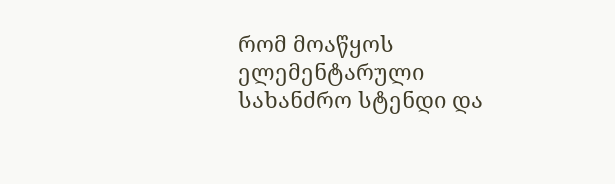რომ მოაწყოს ელემენტარული სახანძრო სტენდი და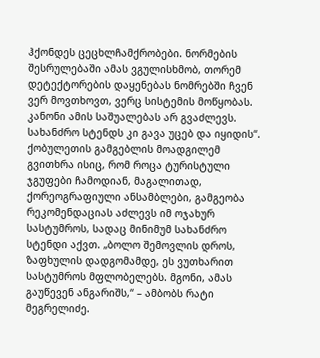ჰქონდეს ცეცხლჩამქრობები. ნორმების შესრულებაში ამას ვგულისხმობ, თორემ დეტექტორების დაყენებას ნომრებში ჩვენ ვერ მოვთხოვთ, ვერც სისტემის მოწყობას. კანონი ამის საშუალებას არ გვაძლევს. სახანძრო სტენდს კი გავა უცებ და იყიდის“.
ქობულეთის გამგებლის მოადგილემ გვითხრა ისიც, რომ როცა ტურისტული ჯგუფები ჩამოდიან, მაგალითად, ქორეოგრაფიული ანსამბლები, გამგეობა რეკომენდაციას აძლევს იმ ოჯახურ სასტუმროს, სადაც მინიმუმ სახანძრო სტენდი აქვთ. „ბოლო შემოვლის დროს, ზაფხულის დადგომამდე, ეს ვუთხარით სასტუმროს მფლობელებს. მგონი, ამას გაუწევენ ანგარიშს,“ – ამბობს რატი მეგრელიძე.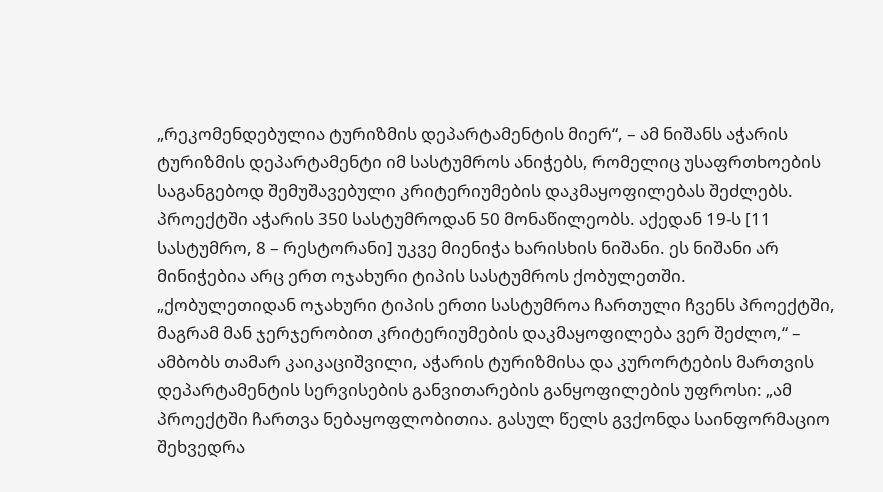„რეკომენდებულია ტურიზმის დეპარტამენტის მიერ“, – ამ ნიშანს აჭარის ტურიზმის დეპარტამენტი იმ სასტუმროს ანიჭებს, რომელიც უსაფრთხოების საგანგებოდ შემუშავებული კრიტერიუმების დაკმაყოფილებას შეძლებს. პროექტში აჭარის 350 სასტუმროდან 50 მონაწილეობს. აქედან 19-ს [11 სასტუმრო, 8 – რესტორანი] უკვე მიენიჭა ხარისხის ნიშანი. ეს ნიშანი არ მინიჭებია არც ერთ ოჯახური ტიპის სასტუმროს ქობულეთში.
„ქობულეთიდან ოჯახური ტიპის ერთი სასტუმროა ჩართული ჩვენს პროექტში, მაგრამ მან ჯერჯერობით კრიტერიუმების დაკმაყოფილება ვერ შეძლო,“ – ამბობს თამარ კაიკაციშვილი, აჭარის ტურიზმისა და კურორტების მართვის დეპარტამენტის სერვისების განვითარების განყოფილების უფროსი: „ამ პროექტში ჩართვა ნებაყოფლობითია. გასულ წელს გვქონდა საინფორმაციო შეხვედრა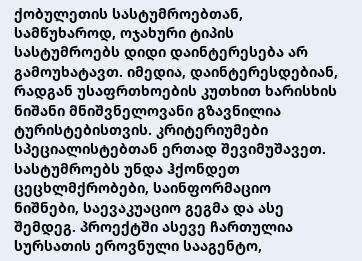ქობულეთის სასტუმროებთან, სამწუხაროდ, ოჯახური ტიპის სასტუმროებს დიდი დაინტერესება არ გამოუხატავთ. იმედია, დაინტერესდებიან, რადგან უსაფრთხოების კუთხით ხარისხის ნიშანი მნიშვნელოვანი გზავნილია ტურისტებისთვის. კრიტერიუმები სპეციალისტებთან ერთად შევიმუშავეთ. სასტუმროებს უნდა ჰქონდეთ ცეცხლმქრობები, საინფორმაციო ნიშნები, საევაკუაციო გეგმა და ასე შემდეგ. პროექტში ასევე ჩართულია სურსათის ეროვნული სააგენტო,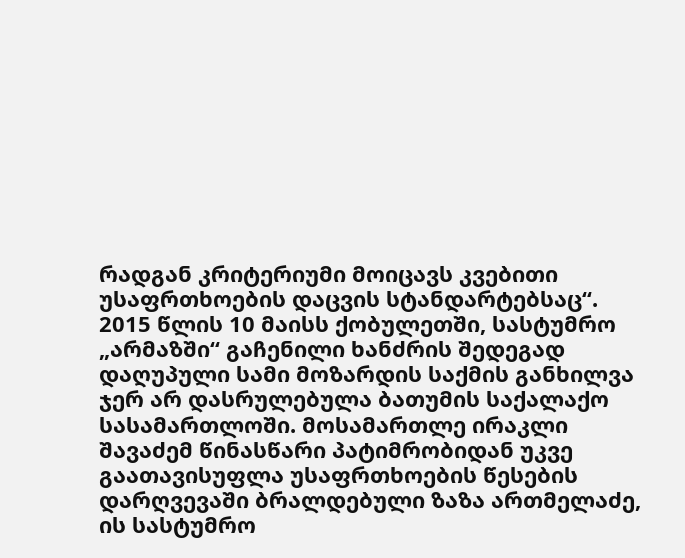რადგან კრიტერიუმი მოიცავს კვებითი უსაფრთხოების დაცვის სტანდარტებსაც“.
2015 წლის 10 მაისს ქობულეთში, სასტუმრო „არმაზში“ გაჩენილი ხანძრის შედეგად დაღუპული სამი მოზარდის საქმის განხილვა ჯერ არ დასრულებულა ბათუმის საქალაქო სასამართლოში. მოსამართლე ირაკლი შავაძემ წინასწარი პატიმრობიდან უკვე გაათავისუფლა უსაფრთხოების წესების დარღვევაში ბრალდებული ზაზა ართმელაძე, ის სასტუმრო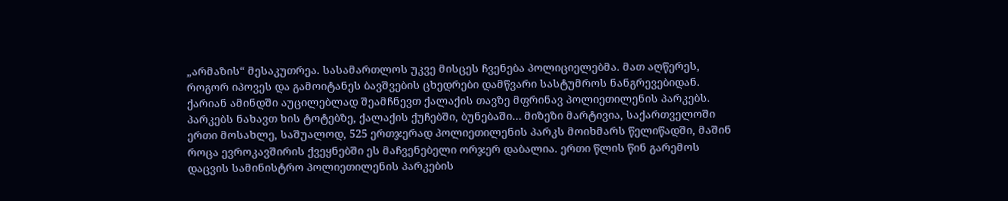„არმაზის“ მესაკუთრეა. სასამართლოს უკვე მისცეს ჩვენება პოლიციელებმა. მათ აღწერეს, როგორ იპოვეს და გამოიტანეს ბავშვების ცხედრები დამწვარი სასტუმროს ნანგრევებიდან.
ქარიან ამინდში აუცილებლად შეამჩნევთ ქალაქის თავზე მფრინავ პოლიეთილენის პარკებს. პარკებს ნახავთ ხის ტოტებზე, ქალაქის ქუჩებში, ბუნებაში… მიზეზი მარტივია, საქართველოში ერთი მოსახლე, საშუალოდ, 525 ერთჯერად პოლიეთილენის პარკს მოიხმარს წელიწადში, მაშინ როცა ევროკავშირის ქვეყნებში ეს მაჩვენებელი ორჯერ დაბალია. ერთი წლის წინ გარემოს დაცვის სამინისტრო პოლიეთილენის პარკების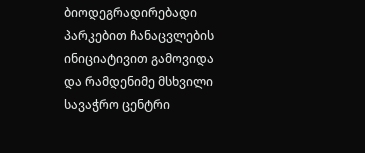ბიოდეგრადირებადი პარკებით ჩანაცვლების ინიციატივით გამოვიდა და რამდენიმე მსხვილი სავაჭრო ცენტრი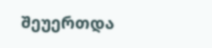შეუერთდა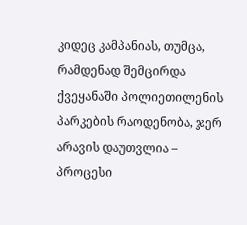კიდეც კამპანიას, თუმცა, რამდენად შემცირდა ქვეყანაში პოლიეთილენის პარკების რაოდენობა, ჯერ არავის დაუთვლია – პროცესი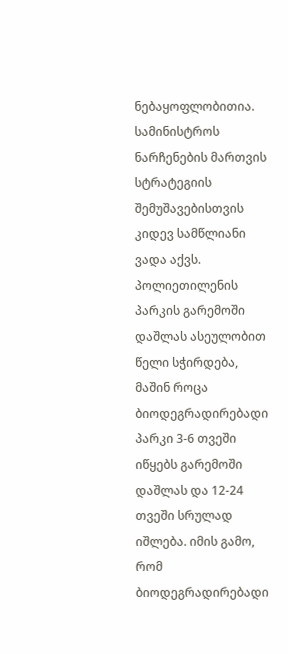ნებაყოფლობითია. სამინისტროს ნარჩენების მართვის სტრატეგიის შემუშავებისთვის კიდევ სამწლიანი ვადა აქვს.
პოლიეთილენის პარკის გარემოში დაშლას ასეულობით წელი სჭირდება, მაშინ როცა ბიოდეგრადირებადი პარკი 3-6 თვეში იწყებს გარემოში დაშლას და 12-24 თვეში სრულად იშლება. იმის გამო, რომ ბიოდეგრადირებადი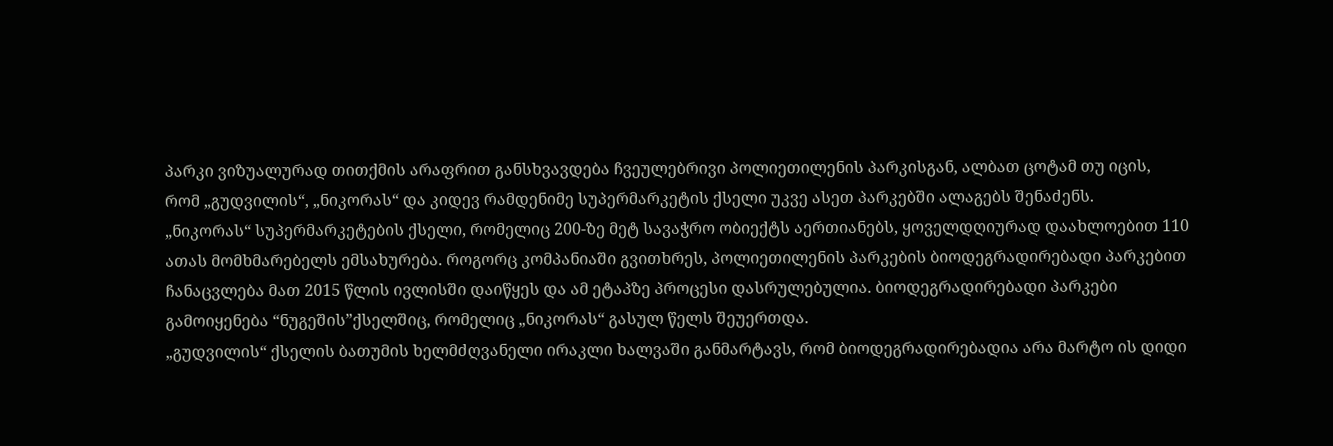პარკი ვიზუალურად თითქმის არაფრით განსხვავდება ჩვეულებრივი პოლიეთილენის პარკისგან, ალბათ ცოტამ თუ იცის, რომ „გუდვილის“, „ნიკორას“ და კიდევ რამდენიმე სუპერმარკეტის ქსელი უკვე ასეთ პარკებში ალაგებს შენაძენს.
„ნიკორას“ სუპერმარკეტების ქსელი, რომელიც 200-ზე მეტ სავაჭრო ობიექტს აერთიანებს, ყოველდღიურად დაახლოებით 110 ათას მომხმარებელს ემსახურება. როგორც კომპანიაში გვითხრეს, პოლიეთილენის პარკების ბიოდეგრადირებადი პარკებით ჩანაცვლება მათ 2015 წლის ივლისში დაიწყეს და ამ ეტაპზე პროცესი დასრულებულია. ბიოდეგრადირებადი პარკები გამოიყენება “ნუგეშის”ქსელშიც, რომელიც „ნიკორას“ გასულ წელს შეუერთდა.
„გუდვილის“ ქსელის ბათუმის ხელმძღვანელი ირაკლი ხალვაში განმარტავს, რომ ბიოდეგრადირებადია არა მარტო ის დიდი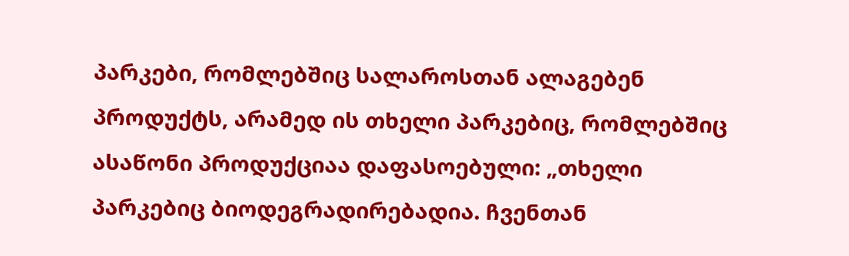პარკები, რომლებშიც სალაროსთან ალაგებენ პროდუქტს, არამედ ის თხელი პარკებიც, რომლებშიც ასაწონი პროდუქციაა დაფასოებული: „თხელი პარკებიც ბიოდეგრადირებადია. ჩვენთან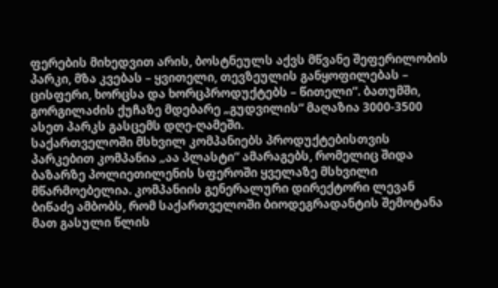ფერების მიხედვით არის, ბოსტნეულს აქვს მწვანე შეფერილობის პარკი, მზა კვებას – ყვითელი, თევზეულის განყოფილებას – ცისფერი, ხორცსა და ხორცპროდუქტებს – წითელი“. ბათუმში, გორგილაძის ქუჩაზე მდებარე „გუდვილის“ მაღაზია 3000-3500 ასეთ პარკს გასცემს დღე-ღამეში.
საქართველოში მსხვილ კომპანიებს პროდუქტებისთვის პარკებით კომპანია „აა პლასტი“ ამარაგებს, რომელიც შიდა ბაზარზე პოლიეთილენის სფეროში ყველაზე მსხვილი მწარმოებელია. კომპანიის გენერალური დირექტორი ლევან ბიწაძე ამბობს, რომ საქართველოში ბიოდეგრადანტის შემოტანა მათ გასული წლის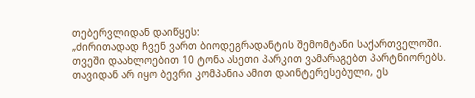თებერვლიდან დაიწყეს:
„ძირითადად ჩვენ ვართ ბიოდეგრადანტის შემომტანი საქართველოში. თვეში დაახლოებით 10 ტონა ასეთი პარკით ვამარაგებთ პარტნიორებს. თავიდან არ იყო ბევრი კომპანია ამით დაინტერესებული, ეს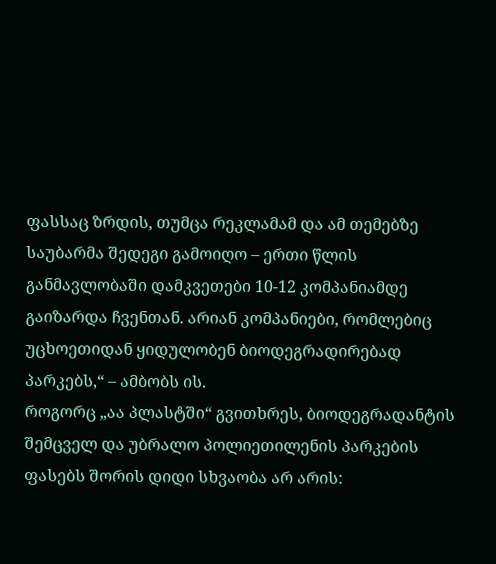ფასსაც ზრდის, თუმცა რეკლამამ და ამ თემებზე საუბარმა შედეგი გამოიღო – ერთი წლის განმავლობაში დამკვეთები 10-12 კომპანიამდე გაიზარდა ჩვენთან. არიან კომპანიები, რომლებიც უცხოეთიდან ყიდულობენ ბიოდეგრადირებად პარკებს,“ – ამბობს ის.
როგორც „აა პლასტში“ გვითხრეს, ბიოდეგრადანტის შემცველ და უბრალო პოლიეთილენის პარკების ფასებს შორის დიდი სხვაობა არ არის: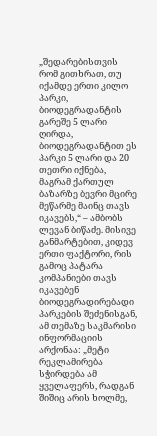„შედარებისთვის რომ გითხრათ, თუ იქამდე ერთი კილო პარკი, ბიოდეგრადანტის გარეშე 5 ლარი ღირდა, ბიოდეგრადანტით ეს პარკი 5 ლარი და 20 თეთრი იქნება, მაგრამ ქართულ ბაზარზე ბევრი მცირე მეწარმე მაინც თავს იკავებს,“ – ამბობს ლევან ბიწაძე. მისივე განმარტებით, კიდევ ერთი ფაქტორი, რის გამოც პატარა კომპანიები თავს იკავებენ ბიოდეგრადირებადი პარკების შეძენისგან, ამ თემაზე საკმარისი ინფორმაციის არქონაა: „მეტი რეკლამირება სჭირდება ამ ყველაფერს, რადგან შიშიც არის ხოლმე,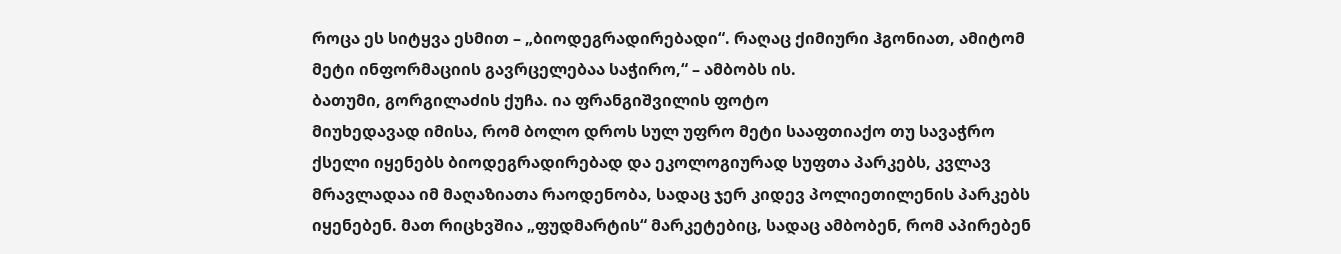როცა ეს სიტყვა ესმით – „ბიოდეგრადირებადი“. რაღაც ქიმიური ჰგონიათ, ამიტომ მეტი ინფორმაციის გავრცელებაა საჭირო,“ – ამბობს ის.
ბათუმი, გორგილაძის ქუჩა. ია ფრანგიშვილის ფოტო
მიუხედავად იმისა, რომ ბოლო დროს სულ უფრო მეტი სააფთიაქო თუ სავაჭრო ქსელი იყენებს ბიოდეგრადირებად და ეკოლოგიურად სუფთა პარკებს, კვლავ მრავლადაა იმ მაღაზიათა რაოდენობა, სადაც ჯერ კიდევ პოლიეთილენის პარკებს იყენებენ. მათ რიცხვშია „ფუდმარტის“ მარკეტებიც, სადაც ამბობენ, რომ აპირებენ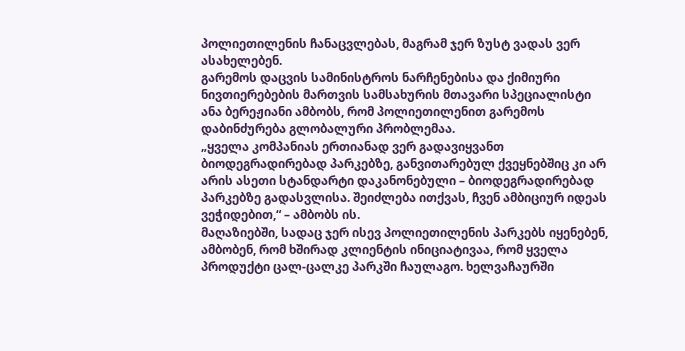პოლიეთილენის ჩანაცვლებას, მაგრამ ჯერ ზუსტ ვადას ვერ ასახელებენ.
გარემოს დაცვის სამინისტროს ნარჩენებისა და ქიმიური ნივთიერებების მართვის სამსახურის მთავარი სპეციალისტი ანა ბერეჟიანი ამბობს, რომ პოლიეთილენით გარემოს დაბინძურება გლობალური პრობლემაა.
„ყველა კომპანიას ერთიანად ვერ გადავიყვანთ ბიოდეგრადირებად პარკებზე, განვითარებულ ქვეყნებშიც კი არ არის ასეთი სტანდარტი დაკანონებული – ბიოდეგრადირებად პარკებზე გადასვლისა. შეიძლება ითქვას, ჩვენ ამბიციურ იდეას ვეჭიდებით,“ – ამბობს ის.
მაღაზიებში, სადაც ჯერ ისევ პოლიეთილენის პარკებს იყენებენ, ამბობენ, რომ ხშირად კლიენტის ინიციატივაა, რომ ყველა პროდუქტი ცალ-ცალკე პარკში ჩაულაგო. ხელვაჩაურში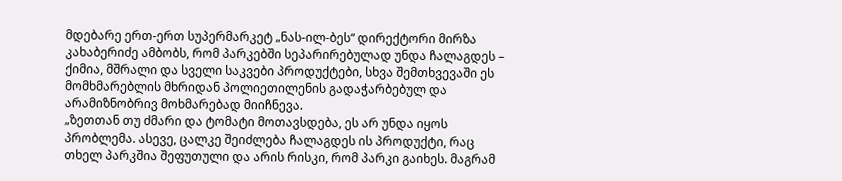მდებარე ერთ-ერთ სუპერმარკეტ „ნას-ილ-ბეს“ დირექტორი მირზა კახაბერიძე ამბობს, რომ პარკებში სეპარირებულად უნდა ჩალაგდეს – ქიმია, მშრალი და სველი საკვები პროდუქტები, სხვა შემთხვევაში ეს მომხმარებლის მხრიდან პოლიეთილენის გადაჭარბებულ და არამიზნობრივ მოხმარებად მიიჩნევა.
„ზეთთან თუ ძმარი და ტომატი მოთავსდება, ეს არ უნდა იყოს პრობლემა. ასევე, ცალკე შეიძლება ჩალაგდეს ის პროდუქტი, რაც თხელ პარკშია შეფუთული და არის რისკი, რომ პარკი გაიხეს. მაგრამ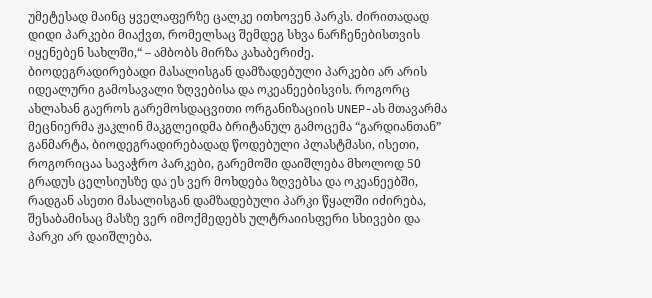უმეტესად მაინც ყველაფერზე ცალკე ითხოვენ პარკს. ძირითადად დიდი პარკები მიაქვთ, რომელსაც შემდეგ სხვა ნარჩენებისთვის იყენებენ სახლში,“ – ამბობს მირზა კახაბერიძე.
ბიოდეგრადირებადი მასალისგან დამზადებული პარკები არ არის იდეალური გამოსავალი ზღვებისა და ოკეანეებისვის. როგორც ახლახან გაეროს გარემოსდაცვითი ორგანიზაციის UNEP-ას მთავარმა მეცნიერმა ჟაკლინ მაკგლეიდმა ბრიტანულ გამოცემა “გარდიანთან” განმარტა, ბიოდეგრადირებადად წოდებული პლასტმასი, ისეთი, როგორიცაა სავაჭრო პარკები, გარემოში დაიშლება მხოლოდ 50 გრადუს ცელსიუსზე და ეს ვერ მოხდება ზღვებსა და ოკეანეებში, რადგან ასეთი მასალისგან დამზადებული პარკი წყალში იძირება, შესაბამისაც მასზე ვერ იმოქმედებს ულტრაიისფერი სხივები და პარკი არ დაიშლება.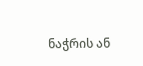ნაჭრის ან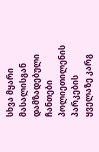სხვა მყარი მასალისგან დამზადებული ჩანთები პოლიეთილენის პარკების ყველაზე კარგ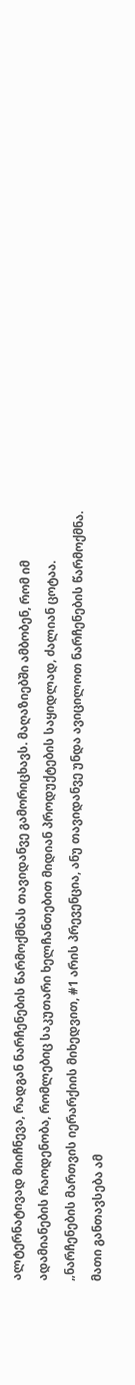ალტერნატივად მიიჩნევა, რადგან ნარჩენების წარმოქმნას თავიდანვე გამორიცხავს. მაღაზიებში ამბობენ, რომ იმ ადამიანების რაოდენობა, რომლებიც საკუთარი ხელჩანთებით მიდიან პროდუქტების საყიდლად, ძალიან ცოტაა.
„ნარჩენების მართვის იერარქიის მიხედვით, #1 არის პრევენცია, ანუ თავიდანვე უნდა ავიცილოთ ნარჩენების წარმოქმნა. მათი განთავსება ამ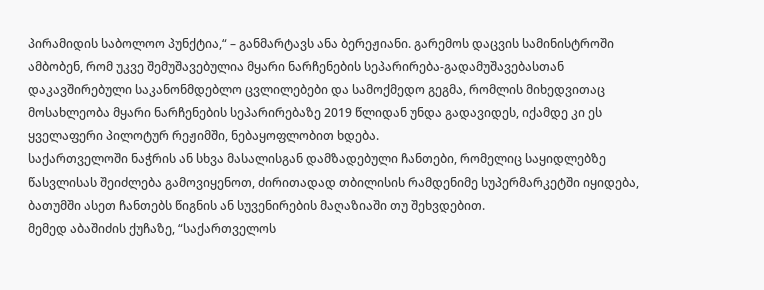პირამიდის საბოლოო პუნქტია,“ – განმარტავს ანა ბერეჟიანი. გარემოს დაცვის სამინისტროში ამბობენ, რომ უკვე შემუშავებულია მყარი ნარჩენების სეპარირება-გადამუშავებასთან დაკავშირებული საკანონმდებლო ცვლილებები და სამოქმედო გეგმა, რომლის მიხედვითაც მოსახლეობა მყარი ნარჩენების სეპარირებაზე 2019 წლიდან უნდა გადავიდეს, იქამდე კი ეს ყველაფერი პილოტურ რეჟიმში, ნებაყოფლობით ხდება.
საქართველოში ნაჭრის ან სხვა მასალისგან დამზადებული ჩანთები, რომელიც საყიდლებზე წასვლისას შეიძლება გამოვიყენოთ, ძირითადად თბილისის რამდენიმე სუპერმარკეტში იყიდება, ბათუმში ასეთ ჩანთებს წიგნის ან სუვენირების მაღაზიაში თუ შეხვდებით.
მემედ აბაშიძის ქუჩაზე, “საქართველოს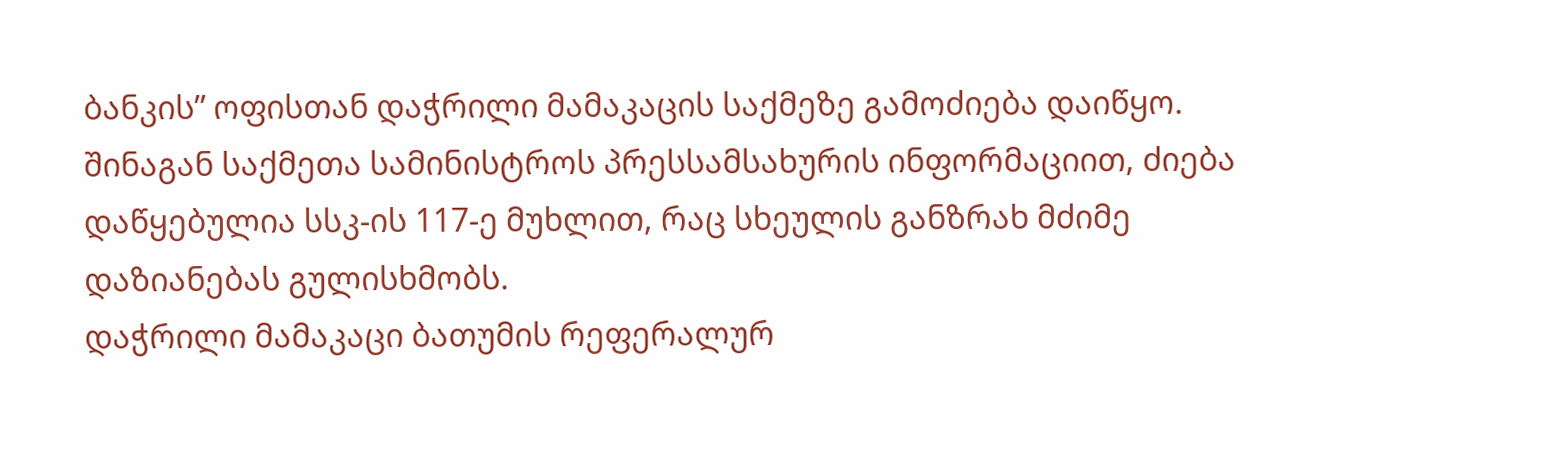ბანკის” ოფისთან დაჭრილი მამაკაცის საქმეზე გამოძიება დაიწყო. შინაგან საქმეთა სამინისტროს პრესსამსახურის ინფორმაციით, ძიება დაწყებულია სსკ-ის 117-ე მუხლით, რაც სხეულის განზრახ მძიმე დაზიანებას გულისხმობს.
დაჭრილი მამაკაცი ბათუმის რეფერალურ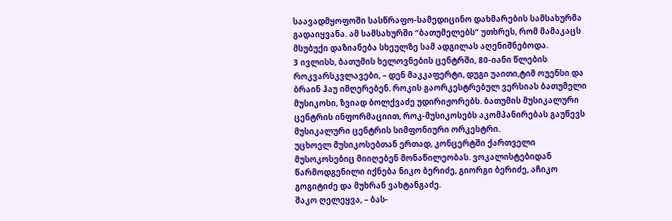საავადმყოფოში სასწრაფო-სამედიცინო დახმარების სამსახურმა გადაიყვანა. ამ სამსახურში “ბათუმელებს” უთხრეს, რომ მამაკაცს მსუბუქი დაზიანება სხეულზე სამ ადგილას აღენიშნებოდა.
3 ივლისს, ბათუმის ხელოვნების ცენტრში, 80-იანი წლების როკვარსკვლავები, – დენ მაკკაფერტი, დუგი უაითი,ტიმ ოუენსი და ბრაინ ჰაუ იმღერებენ. როკის გაორკესტრებულ ვერსიას ბათუმელი მუსიკოსი, ზვიად ბოლქვაძე უდირიჟორებს. ბათუმის მუსიკალური ცენტრის ინფორმაციით, როკ-მუსიკოსებს აკომპანირებას გაუწევს მუსიკალური ცენტრის სიმფონიური ორკესტრი.
უცხოელ მუსიკოსებთან ერთად, კონცერტში ქართველი მუსოკოსებიც მიიღებენ მონაწილეობას. ვოკალისტებიდან წარმოდგენილი იქნება ნიკო ბერიძე, გიორგი ბერიძე, აჩიკო გოგიტიძე და მუხრან ვახტანგაძე.
შაკო ღელეყვა, – ბას-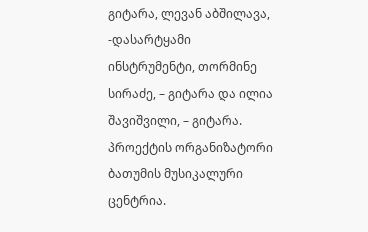გიტარა, ლევან აბშილავა, -დასარტყამი ინსტრუმენტი, თორმინე სირაძე, – გიტარა და ილია შავიშვილი, – გიტარა.
პროექტის ორგანიზატორი ბათუმის მუსიკალური ცენტრია.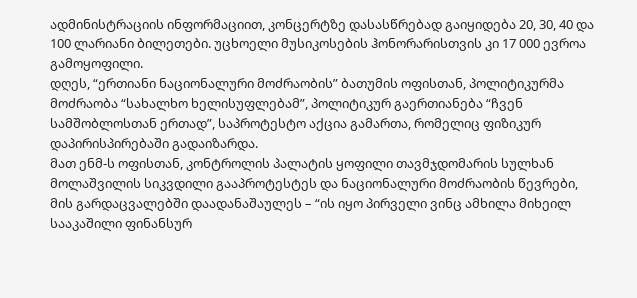ადმინისტრაციის ინფორმაციით, კონცერტზე დასასწრებად გაიყიდება 20, 30, 40 და 100 ლარიანი ბილეთები. უცხოელი მუსიკოსების ჰონორარისთვის კი 17 000 ევროა გამოყოფილი.
დღეს, “ერთიანი ნაციონალური მოძრაობის” ბათუმის ოფისთან, პოლიტიკურმა მოძრაობა “სახალხო ხელისუფლებამ”, პოლიტიკურ გაერთიანება “ჩვენ სამშობლოსთან ერთად”, საპროტესტო აქცია გამართა, რომელიც ფიზიკურ დაპირისპირებაში გადაიზარდა.
მათ ენმ-ს ოფისთან, კონტროლის პალატის ყოფილი თავმჯდომარის სულხან მოლაშვილის სიკვდილი გააპროტესტეს და ნაციონალური მოძრაობის წევრები, მის გარდაცვალებში დაადანაშაულეს – “ის იყო პირველი ვინც ამხილა მიხეილ სააკაშილი ფინანსურ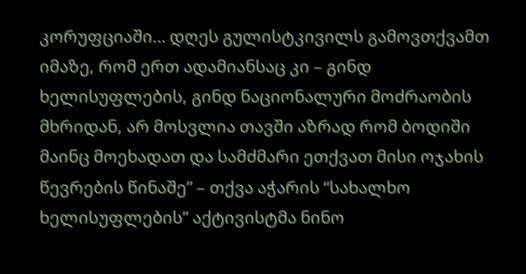კორუფციაში… დღეს გულისტკივილს გამოვთქვამთ იმაზე, რომ ერთ ადამიანსაც კი – გინდ ხელისუფლების, გინდ ნაციონალური მოძრაობის მხრიდან, არ მოსვლია თავში აზრად რომ ბოდიში მაინც მოეხადათ და სამძმარი ეთქვათ მისი ოჯახის წევრების წინაშე” – თქვა აჭარის “სახალხო ხელისუფლების” აქტივისტმა ნინო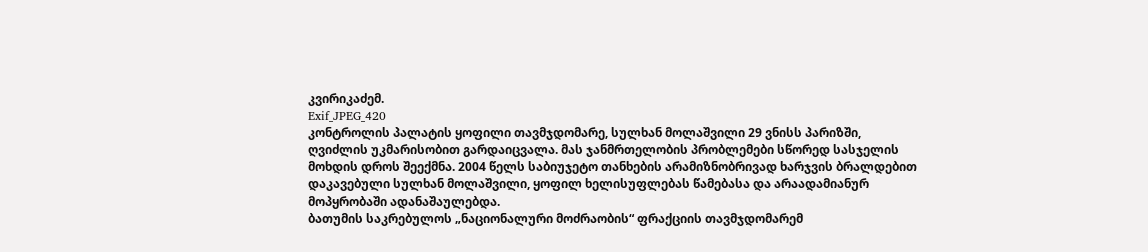კვირიკაძემ.
Exif_JPEG_420
კონტროლის პალატის ყოფილი თავმჯდომარე, სულხან მოლაშვილი 29 ვნისს პარიზში, ღვიძლის უკმარისობით გარდაიცვალა. მას ჯანმრთელობის პრობლემები სწორედ სასჯელის მოხდის დროს შეექმნა. 2004 წელს საბიუჯეტო თანხების არამიზნობრივად ხარჯვის ბრალდებით დაკავებული სულხან მოლაშვილი, ყოფილ ხელისუფლებას წამებასა და არაადამიანურ მოპყრობაში ადანაშაულებდა.
ბათუმის საკრებულოს „ნაციონალური მოძრაობის“ ფრაქციის თავმჯდომარემ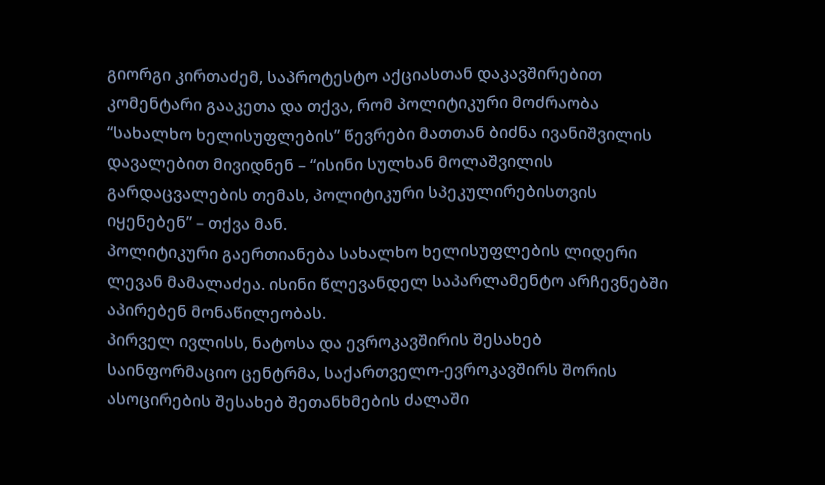გიორგი კირთაძემ, საპროტესტო აქციასთან დაკავშირებით კომენტარი გააკეთა და თქვა, რომ პოლიტიკური მოძრაობა “სახალხო ხელისუფლების” წევრები მათთან ბიძნა ივანიშვილის დავალებით მივიდნენ – “ისინი სულხან მოლაშვილის გარდაცვალების თემას, პოლიტიკური სპეკულირებისთვის იყენებენ” – თქვა მან.
პოლიტიკური გაერთიანება სახალხო ხელისუფლების ლიდერი ლევან მამალაძეა. ისინი წლევანდელ საპარლამენტო არჩევნებში აპირებენ მონაწილეობას.
პირველ ივლისს, ნატოსა და ევროკავშირის შესახებ საინფორმაციო ცენტრმა, საქართველო-ევროკავშირს შორის ასოცირების შესახებ შეთანხმების ძალაში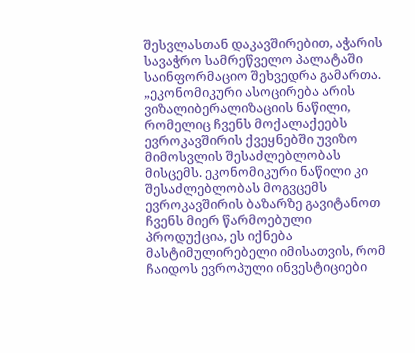შესვლასთან დაკავშირებით, აჭარის სავაჭრო სამრეწველო პალატაში საინფორმაციო შეხვედრა გამართა.
„ეკონომიკური ასოცირება არის ვიზალიბერალიზაციის ნაწილი, რომელიც ჩვენს მოქალაქეებს ევროკავშირის ქვეყნებში უვიზო მიმოსვლის შესაძლებლობას მისცემს. ეკონომიკური ნაწილი კი შესაძლებლობას მოგვცემს ევროკავშირის ბაზარზე გავიტანოთ ჩვენს მიერ წარმოებული პროდუქცია, ეს იქნება მასტიმულირებელი იმისათვის, რომ ჩაიდოს ევროპული ინვესტიციები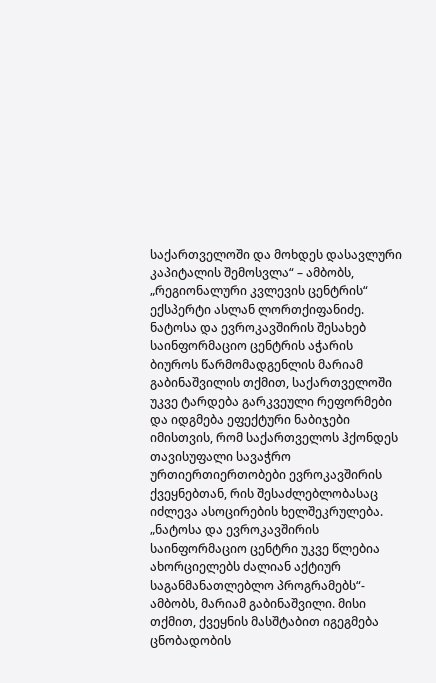საქართველოში და მოხდეს დასავლური კაპიტალის შემოსვლა“ – ამბობს, „რეგიონალური კვლევის ცენტრის“ ექსპერტი ასლან ლორთქიფანიძე.
ნატოსა და ევროკავშირის შესახებ საინფორმაციო ცენტრის აჭარის ბიუროს წარმომადგენლის მარიამ გაბინაშვილის თქმით, საქართველოში უკვე ტარდება გარკვეული რეფორმები და იდგმება ეფექტური ნაბიჯები იმისთვის, რომ საქართველოს ჰქონდეს თავისუფალი სავაჭრო ურთიერთიერთობები ევროკავშირის ქვეყნებთან, რის შესაძლებლობასაც იძლევა ასოცირების ხელშეკრულება.
„ნატოსა და ევროკავშირის საინფორმაციო ცენტრი უკვე წლებია ახორციელებს ძალიან აქტიურ საგანმანათლებლო პროგრამებს“- ამბობს, მარიამ გაბინაშვილი. მისი თქმით, ქვეყნის მასშტაბით იგეგმება ცნობადობის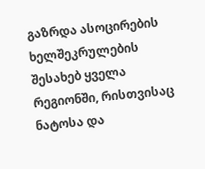გაზრდა ასოცირების ხელშეკრულების შესახებ ყველა რეგიონში, რისთვისაც ნატოსა და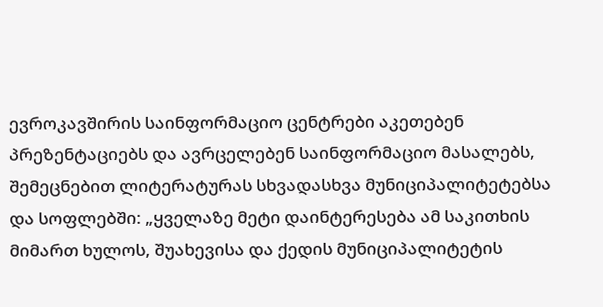ევროკავშირის საინფორმაციო ცენტრები აკეთებენ პრეზენტაციებს და ავრცელებენ საინფორმაციო მასალებს, შემეცნებით ლიტერატურას სხვადასხვა მუნიციპალიტეტებსა და სოფლებში: „ყველაზე მეტი დაინტერესება ამ საკითხის მიმართ ხულოს, შუახევისა და ქედის მუნიციპალიტეტის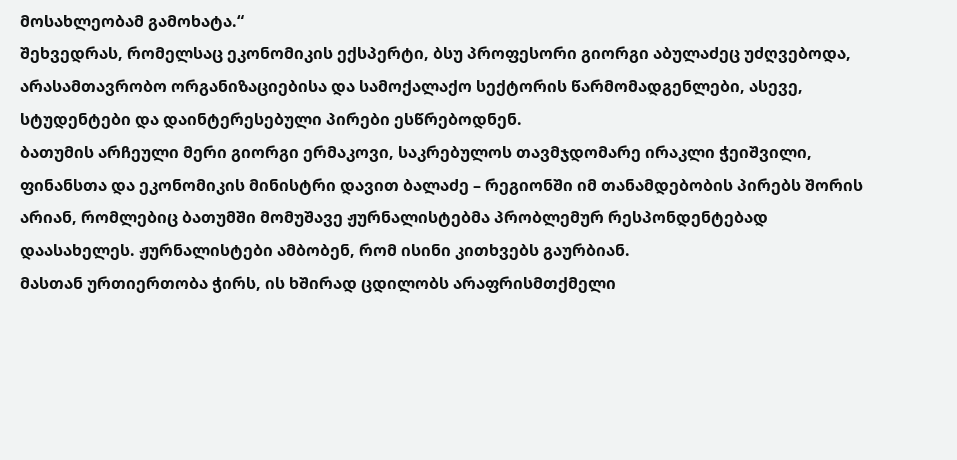მოსახლეობამ გამოხატა.“
შეხვედრას, რომელსაც ეკონომიკის ექსპერტი, ბსუ პროფესორი გიორგი აბულაძეც უძღვებოდა, არასამთავრობო ორგანიზაციებისა და სამოქალაქო სექტორის წარმომადგენლები, ასევე, სტუდენტები და დაინტერესებული პირები ესწრებოდნენ.
ბათუმის არჩეული მერი გიორგი ერმაკოვი, საკრებულოს თავმჯდომარე ირაკლი ჭეიშვილი, ფინანსთა და ეკონომიკის მინისტრი დავით ბალაძე – რეგიონში იმ თანამდებობის პირებს შორის არიან, რომლებიც ბათუმში მომუშავე ჟურნალისტებმა პრობლემურ რესპონდენტებად დაასახელეს. ჟურნალისტები ამბობენ, რომ ისინი კითხვებს გაურბიან.
მასთან ურთიერთობა ჭირს, ის ხშირად ცდილობს არაფრისმთქმელი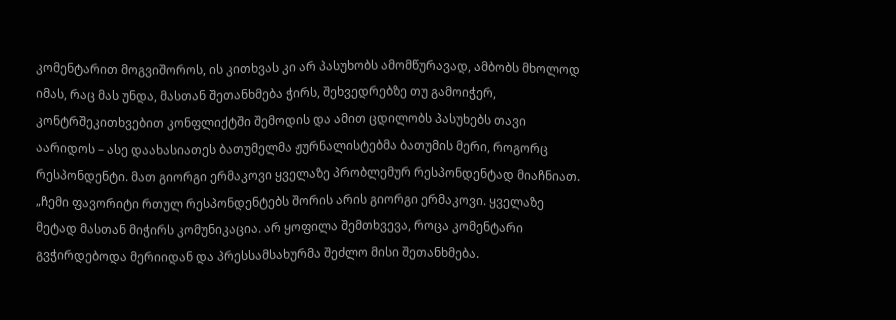კომენტარით მოგვიშოროს, ის კითხვას კი არ პასუხობს ამომწურავად, ამბობს მხოლოდ იმას, რაც მას უნდა, მასთან შეთანხმება ჭირს, შეხვედრებზე თუ გამოიჭერ, კონტრშეკითხვებით კონფლიქტში შემოდის და ამით ცდილობს პასუხებს თავი აარიდოს – ასე დაახასიათეს ბათუმელმა ჟურნალისტებმა ბათუმის მერი, როგორც რესპონდენტი. მათ გიორგი ერმაკოვი ყველაზე პრობლემურ რესპონდენტად მიაჩნიათ.
„ჩემი ფავორიტი რთულ რესპონდენტებს შორის არის გიორგი ერმაკოვი. ყველაზე მეტად მასთან მიჭირს კომუნიკაცია. არ ყოფილა შემთხვევა, როცა კომენტარი გვჭირდებოდა მერიიდან და პრესსამსახურმა შეძლო მისი შეთანხმება.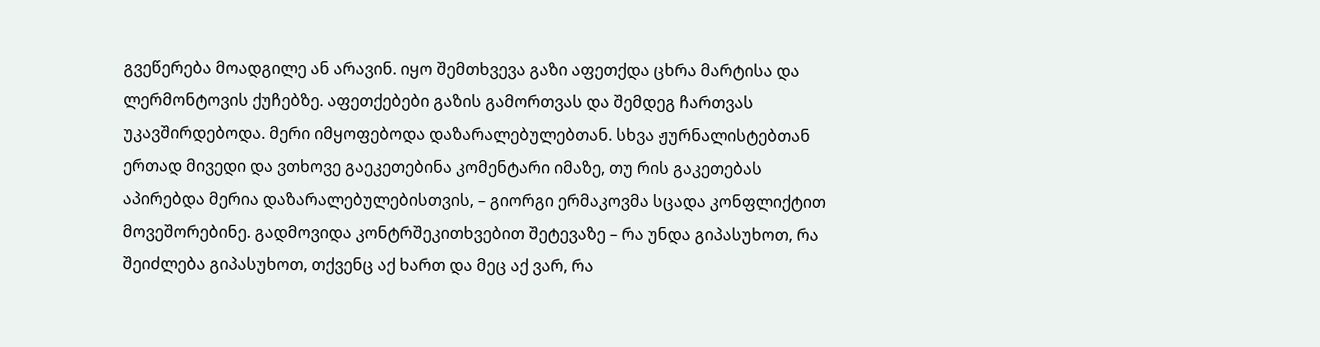გვეწერება მოადგილე ან არავინ. იყო შემთხვევა გაზი აფეთქდა ცხრა მარტისა და ლერმონტოვის ქუჩებზე. აფეთქებები გაზის გამორთვას და შემდეგ ჩართვას უკავშირდებოდა. მერი იმყოფებოდა დაზარალებულებთან. სხვა ჟურნალისტებთან ერთად მივედი და ვთხოვე გაეკეთებინა კომენტარი იმაზე, თუ რის გაკეთებას აპირებდა მერია დაზარალებულებისთვის, – გიორგი ერმაკოვმა სცადა კონფლიქტით მოვეშორებინე. გადმოვიდა კონტრშეკითხვებით შეტევაზე – რა უნდა გიპასუხოთ, რა შეიძლება გიპასუხოთ, თქვენც აქ ხართ და მეც აქ ვარ, რა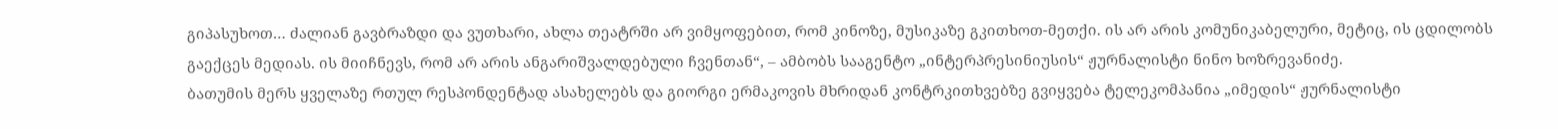გიპასუხოთ… ძალიან გავბრაზდი და ვუთხარი, ახლა თეატრში არ ვიმყოფებით, რომ კინოზე, მუსიკაზე გკითხოთ-მეთქი. ის არ არის კომუნიკაბელური, მეტიც, ის ცდილობს გაექცეს მედიას. ის მიიჩნევს, რომ არ არის ანგარიშვალდებული ჩვენთან“, – ამბობს სააგენტო „ინტერპრესინიუსის“ ჟურნალისტი ნინო ხოზრევანიძე.
ბათუმის მერს ყველაზე რთულ რესპონდენტად ასახელებს და გიორგი ერმაკოვის მხრიდან კონტრკითხვებზე გვიყვება ტელეკომპანია „იმედის“ ჟურნალისტი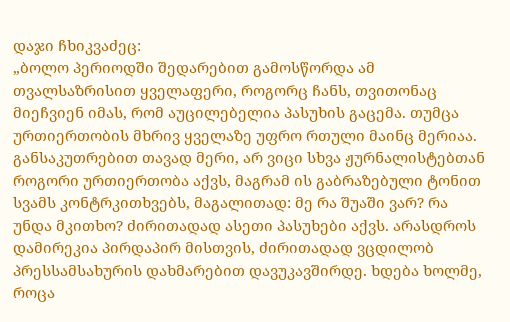დაჯი ჩხიკვაძეც:
„ბოლო პერიოდში შედარებით გამოსწორდა ამ თვალსაზრისით ყველაფერი, როგორც ჩანს, თვითონაც მიეჩვიენ იმას, რომ აუცილებელია პასუხის გაცემა. თუმცა ურთიერთობის მხრივ ყველაზე უფრო რთული მაინც მერიაა. განსაკუთრებით თავად მერი, არ ვიცი სხვა ჟურნალისტებთან როგორი ურთიერთობა აქვს, მაგრამ ის გაბრაზებული ტონით სვამს კონტრკითხვებს, მაგალითად: მე რა შუაში ვარ? რა უნდა მკითხო? ძირითადად ასეთი პასუხები აქვს. არასდროს დამირეკია პირდაპირ მისთვის, ძირითადად ვცდილობ პრესსამსახურის დახმარებით დავუკავშირდე. ხდება ხოლმე, როცა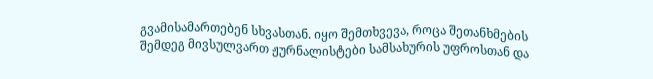გვამისამართებენ სხვასთან. იყო შემთხვევა, როცა შეთანხმების შემდეგ მივსულვართ ჟურნალისტები სამსახურის უფროსთან და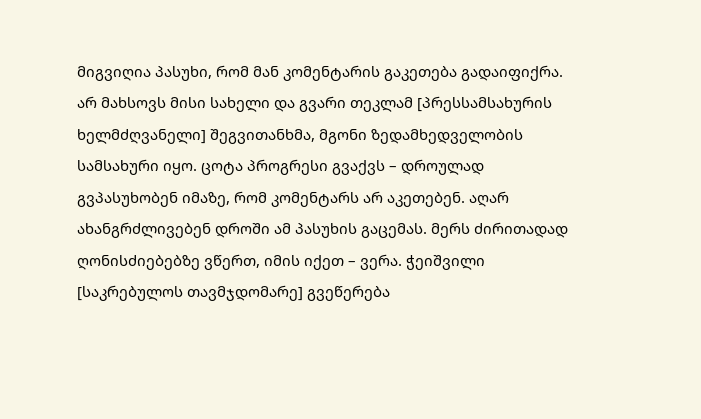მიგვიღია პასუხი, რომ მან კომენტარის გაკეთება გადაიფიქრა. არ მახსოვს მისი სახელი და გვარი თეკლამ [პრესსამსახურის ხელმძღვანელი] შეგვითანხმა, მგონი ზედამხედველობის სამსახური იყო. ცოტა პროგრესი გვაქვს – დროულად გვპასუხობენ იმაზე, რომ კომენტარს არ აკეთებენ. აღარ ახანგრძლივებენ დროში ამ პასუხის გაცემას. მერს ძირითადად ღონისძიებებზე ვწერთ, იმის იქეთ – ვერა. ჭეიშვილი [საკრებულოს თავმჯდომარე] გვეწერება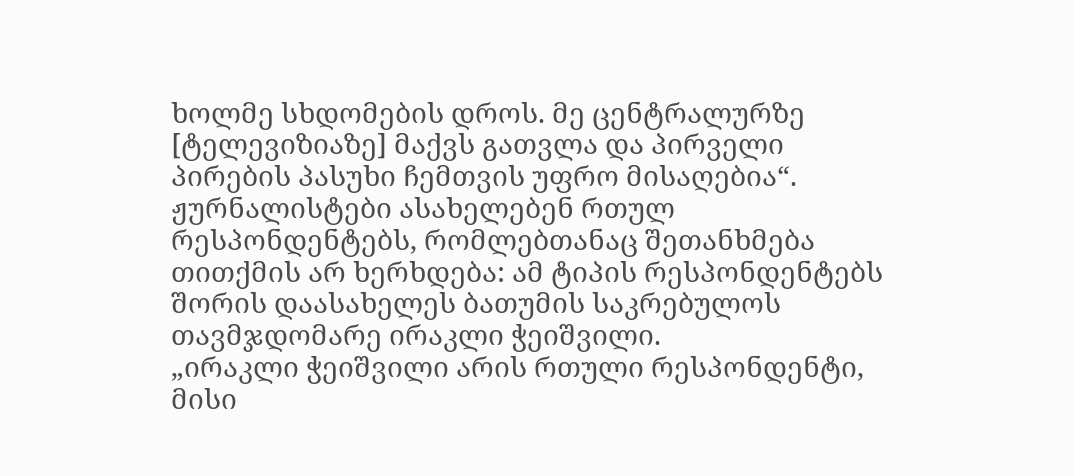ხოლმე სხდომების დროს. მე ცენტრალურზე [ტელევიზიაზე] მაქვს გათვლა და პირველი პირების პასუხი ჩემთვის უფრო მისაღებია“.
ჟურნალისტები ასახელებენ რთულ რესპონდენტებს, რომლებთანაც შეთანხმება თითქმის არ ხერხდება: ამ ტიპის რესპონდენტებს შორის დაასახელეს ბათუმის საკრებულოს თავმჯდომარე ირაკლი ჭეიშვილი.
„ირაკლი ჭეიშვილი არის რთული რესპონდენტი, მისი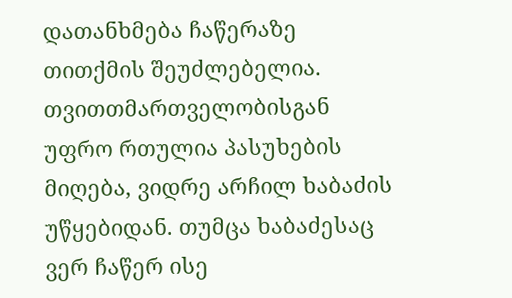დათანხმება ჩაწერაზე თითქმის შეუძლებელია. თვითთმართველობისგან უფრო რთულია პასუხების მიღება, ვიდრე არჩილ ხაბაძის უწყებიდან. თუმცა ხაბაძესაც ვერ ჩაწერ ისე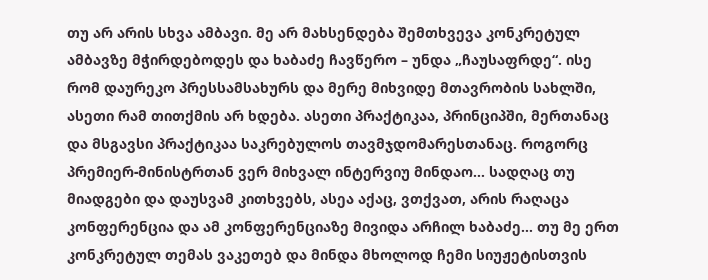თუ არ არის სხვა ამბავი. მე არ მახსენდება შემთხვევა კონკრეტულ ამბავზე მჭირდებოდეს და ხაბაძე ჩავწერო – უნდა „ჩაუსაფრდე“. ისე რომ დაურეკო პრესსამსახურს და მერე მიხვიდე მთავრობის სახლში, ასეთი რამ თითქმის არ ხდება. ასეთი პრაქტიკაა, პრინციპში, მერთანაც და მსგავსი პრაქტიკაა საკრებულოს თავმჯდომარესთანაც. როგორც პრემიერ-მინისტრთან ვერ მიხვალ ინტერვიუ მინდაო… სადღაც თუ მიადგები და დაუსვამ კითხვებს, ასეა აქაც, ვთქვათ, არის რაღაცა კონფერენცია და ამ კონფერენციაზე მივიდა არჩილ ხაბაძე… თუ მე ერთ კონკრეტულ თემას ვაკეთებ და მინდა მხოლოდ ჩემი სიუჟეტისთვის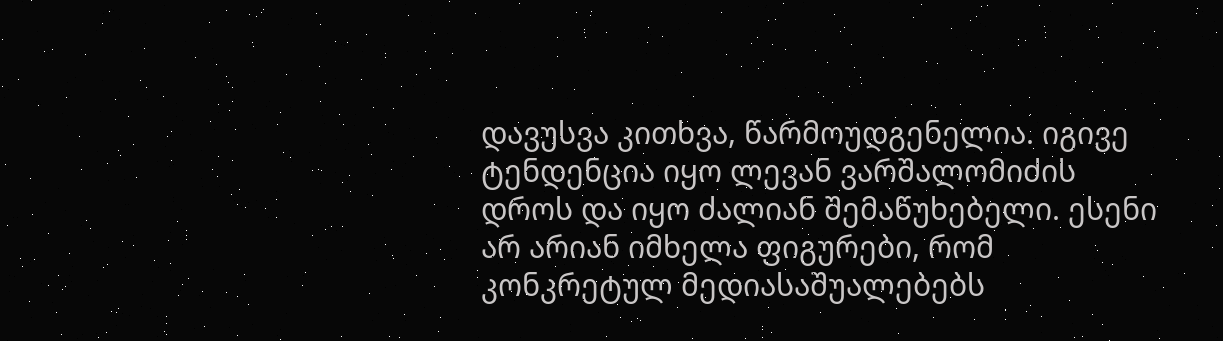დავუსვა კითხვა, წარმოუდგენელია. იგივე ტენდენცია იყო ლევან ვარშალომიძის დროს და იყო ძალიან შემაწუხებელი. ესენი არ არიან იმხელა ფიგურები, რომ კონკრეტულ მედიასაშუალებებს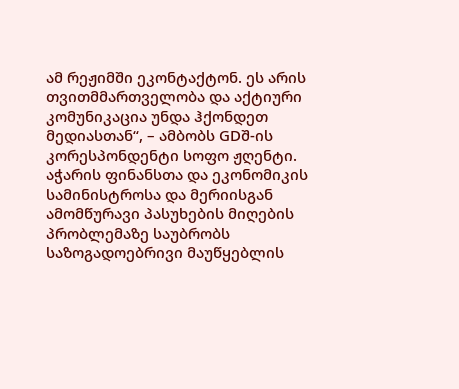ამ რეჟიმში ეკონტაქტონ. ეს არის თვითმმართველობა და აქტიური კომუნიკაცია უნდა ჰქონდეთ მედიასთან“, – ამბობს GDშ-ის კორესპონდენტი სოფო ჟღენტი.
აჭარის ფინანსთა და ეკონომიკის სამინისტროსა და მერიისგან ამომწურავი პასუხების მიღების პრობლემაზე საუბრობს საზოგადოებრივი მაუწყებლის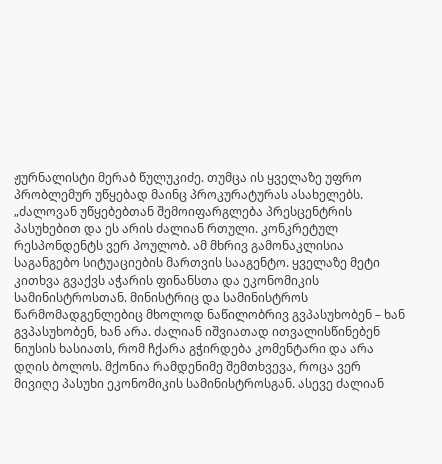ჟურნალისტი მერაბ წულუკიძე. თუმცა ის ყველაზე უფრო პრობლემურ უწყებად მაინც პროკურატურას ასახელებს.
„ძალოვან უწყებებთან შემოიფარგლება პრესცენტრის პასუხებით და ეს არის ძალიან რთული. კონკრეტულ რესპონდენტს ვერ პოულობ. ამ მხრივ გამონაკლისია საგანგებო სიტუაციების მართვის სააგენტო. ყველაზე მეტი კითხვა გვაქვს აჭარის ფინანსთა და ეკონომიკის სამინისტროსთან. მინისტრიც და სამინისტროს წარმომადგენლებიც მხოლოდ ნაწილობრივ გვპასუხობენ – ხან გვპასუხობენ, ხან არა. ძალიან იშვიათად ითვალისწინებენ ნიუსის ხასიათს, რომ ჩქარა გჭირდება კომენტარი და არა დღის ბოლოს. მქონია რამდენიმე შემთხვევა, როცა ვერ მივიღე პასუხი ეკონომიკის სამინისტროსგან. ასევე ძალიან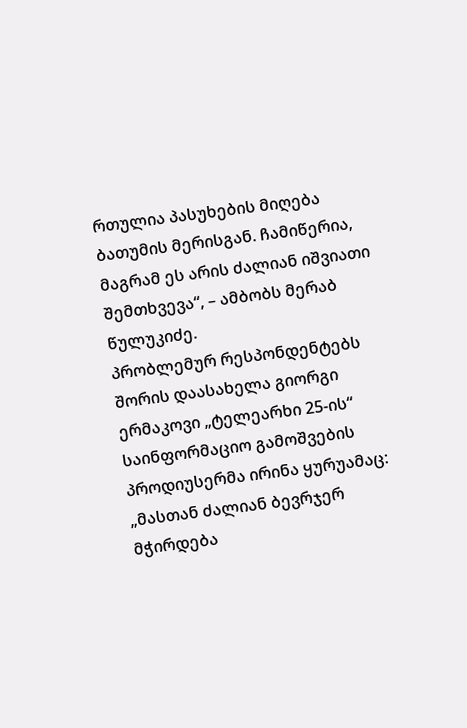რთულია პასუხების მიღება ბათუმის მერისგან. ჩამიწერია, მაგრამ ეს არის ძალიან იშვიათი შემთხვევა“, – ამბობს მერაბ წულუკიძე.
პრობლემურ რესპონდენტებს შორის დაასახელა გიორგი ერმაკოვი „ტელეარხი 25-ის“ საინფორმაციო გამოშვების პროდიუსერმა ირინა ყურუამაც:
„მასთან ძალიან ბევრჯერ მჭირდება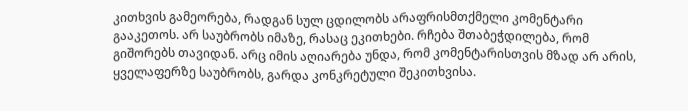კითხვის გამეორება, რადგან სულ ცდილობს არაფრისმთქმელი კომენტარი გააკეთოს. არ საუბრობს იმაზე, რასაც ეკითხები. რჩება შთაბეჭდილება, რომ გიშორებს თავიდან. არც იმის აღიარება უნდა, რომ კომენტარისთვის მზად არ არის, ყველაფერზე საუბრობს, გარდა კონკრეტული შეკითხვისა.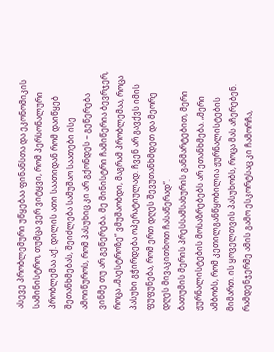ასევე პრობლემური უწყებაა ფინანსთა და ეკონომიკის სამინისტრო, თუმცა ვერ ვიტყვი, რომ პერსონალური პრობლემაა აქ. დილის ათი საათიდან რომ დაიწყებ შეთანხმებას, შეიძლება სამუშაო საათები ისე ამოიწუროს, რომ პასუხიც კი არ გქონდეს – გეწერება ვინმე თუ არ გეწერება. მე მინისტრი ჩამიწერია ბევრჯერ, როცა „მაესტროზე“ ვმუშაობდი, მაგრამ პრობლემაა, როცა პასუხი გჭირდება ოპერატიულად. ჩვენ არ გავქვს იმის ფუფუნება, რომ ერთ დღეს შევუთანხმდეთ და მეორე დღეს მივაკითხოთ ჩასაწერად“.
ბათუმის მერის პრესსამსახურის განმარტებით, მერი ჟურნალისტების მოსაზრებებს არ ეთანხმება. „მერი ამბობს, რომ კეთილგანწყობილია ჟურნალისტების მიმართ. ის ყოველთვის პასუხობს, როცა მას აჩერებენ. რამდენჯერმე ამის გამო ესკორტსაც კი ჩამორჩა,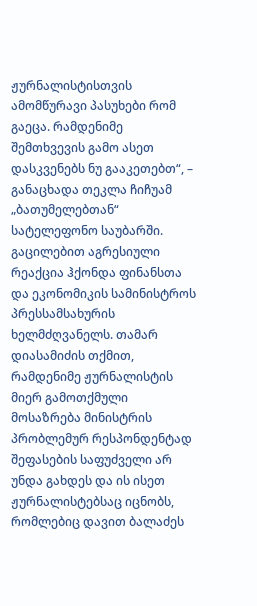ჟურნალისტისთვის ამომწურავი პასუხები რომ გაეცა. რამდენიმე შემთხვევის გამო ასეთ დასკვენებს ნუ გააკეთებთ“, – განაცხადა თეკლა ჩიჩუამ „ბათუმელებთან“ სატელეფონო საუბარში.
გაცილებით აგრესიული რეაქცია ჰქონდა ფინანსთა და ეკონომიკის სამინისტროს პრესსამსახურის ხელმძღვანელს. თამარ დიასამიძის თქმით, რამდენიმე ჟურნალისტის მიერ გამოთქმული მოსაზრება მინისტრის პრობლემურ რესპონდენტად შეფასების საფუძველი არ უნდა გახდეს და ის ისეთ ჟურნალისტებსაც იცნობს, რომლებიც დავით ბალაძეს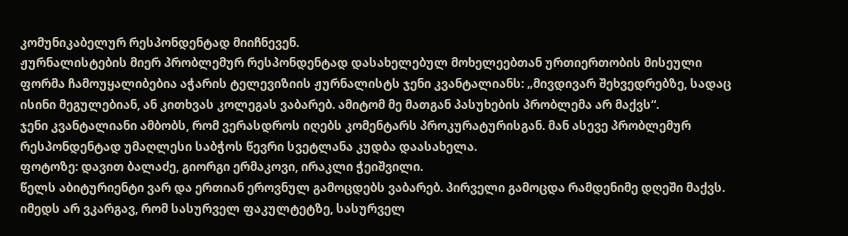კომუნიკაბელურ რესპონდენტად მიიჩნევენ.
ჟურნალისტების მიერ პრობლემურ რესპონდენტად დასახელებულ მოხელეებთან ურთიერთობის მისეული ფორმა ჩამოუყალიბებია აჭარის ტელევიზიის ჟურნალისტს ჯენი კვანტალიანს: „მივდივარ შეხვედრებზე, სადაც ისინი მეგულებიან, ან კითხვას კოლეგას ვაბარებ. ამიტომ მე მათგან პასუხების პრობლემა არ მაქვს“.
ჯენი კვანტალიანი ამბობს, რომ ვერასდროს იღებს კომენტარს პროკურატურისგან. მან ასევე პრობლემურ რესპონდენტად უმაღლესი საბჭოს წევრი სვეტლანა კუდბა დაასახელა.
ფოტოზე: დავით ბალაძე, გიორგი ერმაკოვი, ირაკლი ჭეიშვილი.
წელს აბიტურიენტი ვარ და ერთიან ეროვნულ გამოცდებს ვაბარებ. პირველი გამოცდა რამდენიმე დღეში მაქვს. იმედს არ ვკარგავ, რომ სასურველ ფაკულტეტზე, სასურველ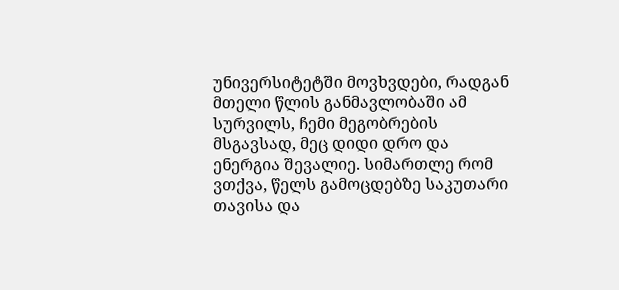უნივერსიტეტში მოვხვდები, რადგან მთელი წლის განმავლობაში ამ სურვილს, ჩემი მეგობრების მსგავსად, მეც დიდი დრო და ენერგია შევალიე. სიმართლე რომ ვთქვა, წელს გამოცდებზე საკუთარი თავისა და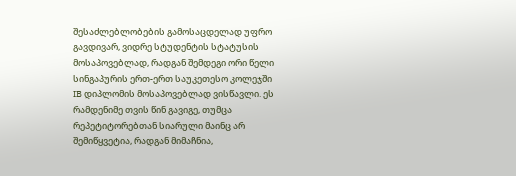შესაძლებლობების გამოსაცდელად უფრო გავდივარ, ვიდრე სტუდენტის სტატუსის მოსაპოვებლად, რადგან შემდეგი ორი წელი სინგაპურის ერთ-ერთ საუკეთესო კოლეჯში IB დიპლომის მოსაპოვებლად ვისწავლი. ეს რამდენიმე თვის წინ გავიგე, თუმცა რეპეტიტორებთან სიარული მაინც არ შემიწყვეტია, რადგან მიმაჩნია,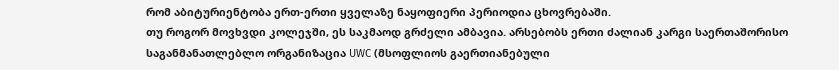რომ აბიტურიენტობა ერთ-ერთი ყველაზე ნაყოფიერი პერიოდია ცხოვრებაში.
თუ როგორ მოვხვდი კოლეჯში, ეს საკმაოდ გრძელი ამბავია. არსებობს ერთი ძალიან კარგი საერთაშორისო საგანმანათლებლო ორგანიზაცია UWC (მსოფლიოს გაერთიანებული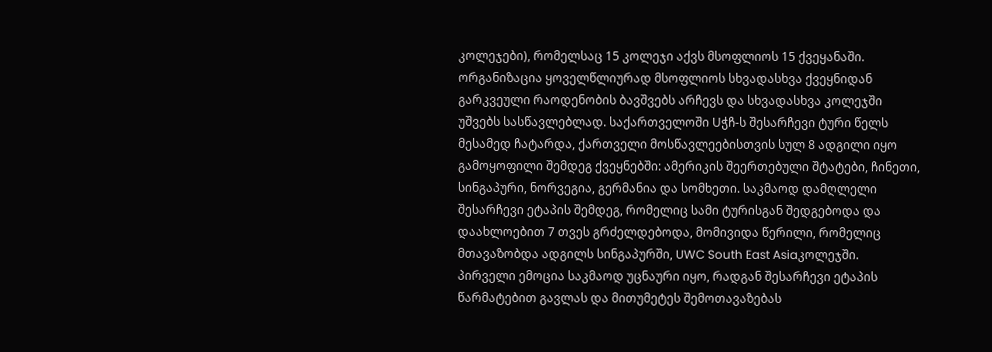კოლეჯები), რომელსაც 15 კოლეჯი აქვს მსოფლიოს 15 ქვეყანაში. ორგანიზაცია ყოველწლიურად მსოფლიოს სხვადასხვა ქვეყნიდან გარკვეული რაოდენობის ბავშვებს არჩევს და სხვადასხვა კოლეჯში უშვებს სასწავლებლად. საქართველოში Uჭჩ-ს შესარჩევი ტური წელს მესამედ ჩატარდა, ქართველი მოსწავლეებისთვის სულ 8 ადგილი იყო გამოყოფილი შემდეგ ქვეყნებში: ამერიკის შეერთებული შტატები, ჩინეთი, სინგაპური, ნორვეგია, გერმანია და სომხეთი. საკმაოდ დამღლელი შესარჩევი ეტაპის შემდეგ, რომელიც სამი ტურისგან შედგებოდა და დაახლოებით 7 თვეს გრძელდებოდა, მომივიდა წერილი, რომელიც მთავაზობდა ადგილს სინგაპურში, UWC South East Asiaკოლეჯში.
პირველი ემოცია საკმაოდ უცნაური იყო, რადგან შესარჩევი ეტაპის წარმატებით გავლას და მითუმეტეს შემოთავაზებას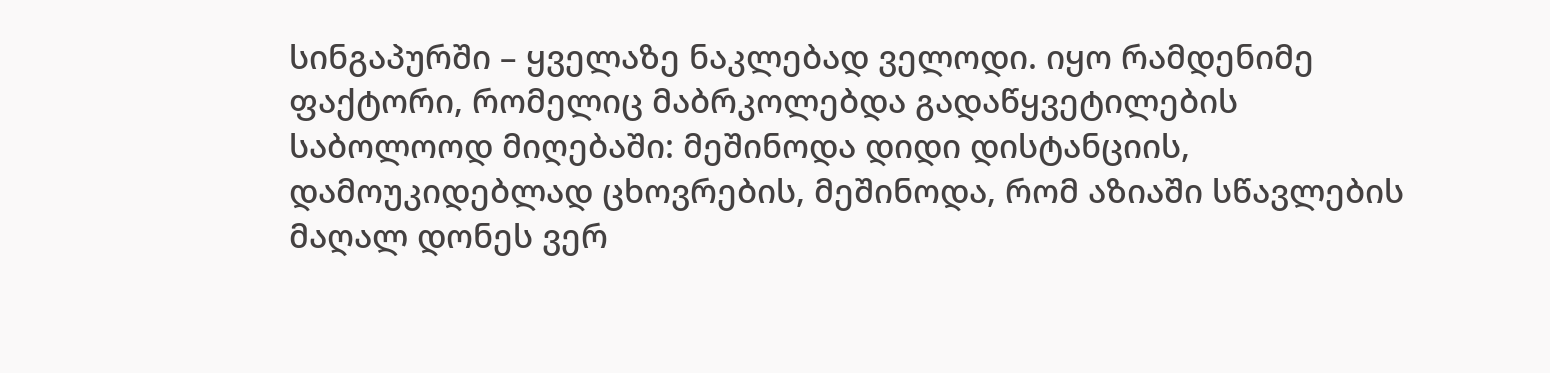სინგაპურში – ყველაზე ნაკლებად ველოდი. იყო რამდენიმე ფაქტორი, რომელიც მაბრკოლებდა გადაწყვეტილების საბოლოოდ მიღებაში: მეშინოდა დიდი დისტანციის, დამოუკიდებლად ცხოვრების, მეშინოდა, რომ აზიაში სწავლების მაღალ დონეს ვერ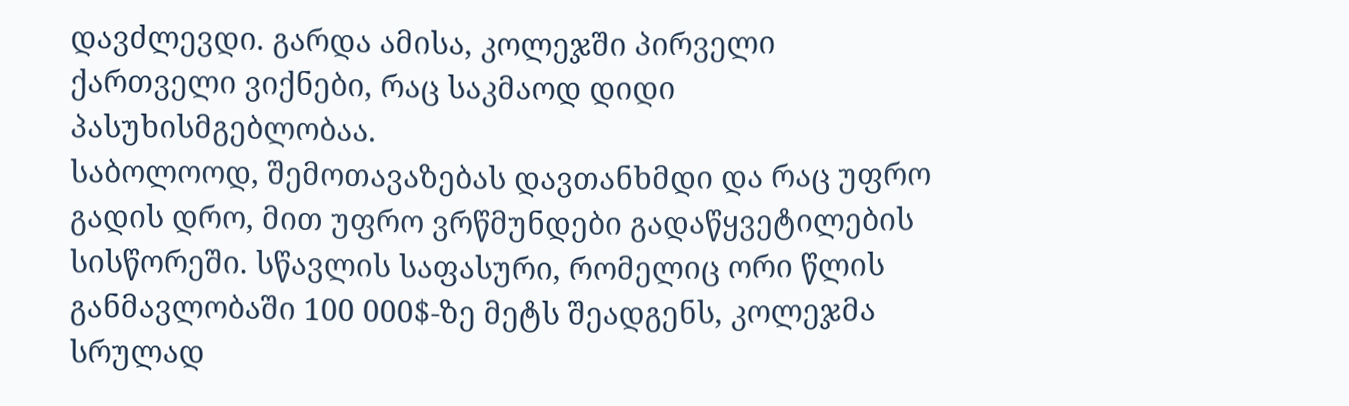დავძლევდი. გარდა ამისა, კოლეჯში პირველი ქართველი ვიქნები, რაც საკმაოდ დიდი პასუხისმგებლობაა.
საბოლოოდ, შემოთავაზებას დავთანხმდი და რაც უფრო გადის დრო, მით უფრო ვრწმუნდები გადაწყვეტილების სისწორეში. სწავლის საფასური, რომელიც ორი წლის განმავლობაში 100 000$-ზე მეტს შეადგენს, კოლეჯმა სრულად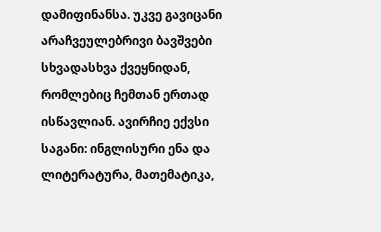დამიფინანსა. უკვე გავიცანი არაჩვეულებრივი ბავშვები სხვადასხვა ქვეყნიდან, რომლებიც ჩემთან ერთად ისწავლიან. ავირჩიე ექვსი საგანი: ინგლისური ენა და ლიტერატურა, მათემატიკა,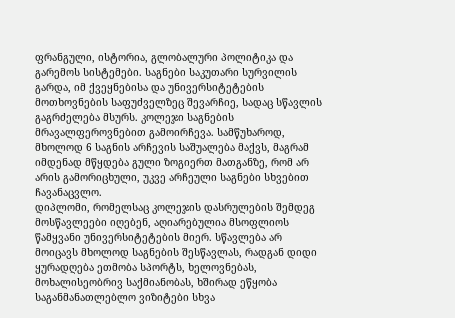ფრანგული, ისტორია, გლობალური პოლიტიკა და გარემოს სისტემები. საგნები საკუთარი სურვილის გარდა, იმ ქვეყნებისა და უნივერსიტეტების მოთხოვნების საფუძველზეც შევარჩიე, სადაც სწავლის გაგრძელება მსურს. კოლეჯი საგნების მრავალფეროვნებით გამოირჩევა. სამწუხაროდ, მხოლოდ 6 საგნის არჩევის საშუალება მაქვს, მაგრამ იმდენად მწყდება გული ზოგიერთ მათგანზე, რომ არ არის გამორიცხული, უკვე არჩეული საგნები სხვებით ჩავანაცვლო.
დიპლომი, რომელსაც კოლეჯის დასრულების შემდეგ მოსწავლეები იღებენ, აღიარებულია მსოფლიოს წამყვანი უნივერსიტეტების მიერ. სწავლება არ მოიცავს მხოლოდ საგნების შესწავლას, რადგან დიდი ყურადღება ეთმობა სპორტს, ხელოვნებას, მოხალისეობრივ საქმიანობას, ხშირად ეწყობა საგანმანათლებლო ვიზიტები სხვა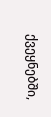ქვეყნებში,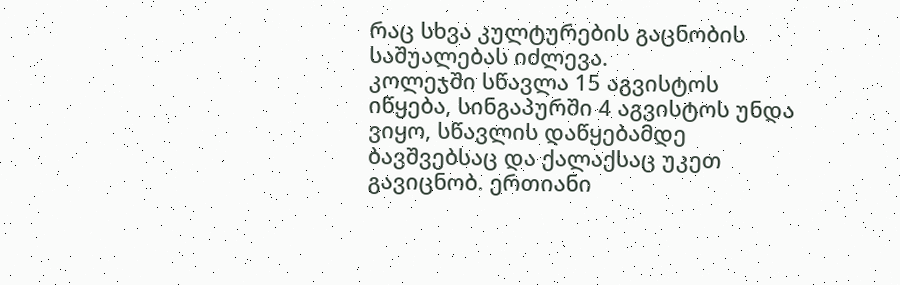რაც სხვა კულტურების გაცნობის საშუალებას იძლევა.
კოლეჯში სწავლა 15 აგვისტოს იწყება, სინგაპურში 4 აგვისტოს უნდა ვიყო, სწავლის დაწყებამდე ბავშვებსაც და ქალაქსაც უკეთ გავიცნობ. ერთიანი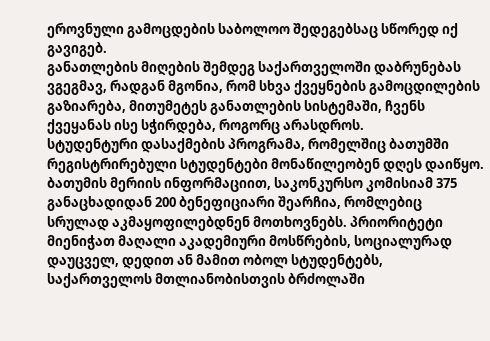ეროვნული გამოცდების საბოლოო შედეგებსაც სწორედ იქ გავიგებ.
განათლების მიღების შემდეგ საქართველოში დაბრუნებას ვგეგმავ, რადგან მგონია, რომ სხვა ქვეყნების გამოცდილების გაზიარება, მითუმეტეს განათლების სისტემაში, ჩვენს ქვეყანას ისე სჭირდება, როგორც არასდროს.
სტუდენტური დასაქმების პროგრამა, რომელშიც ბათუმში რეგისტრირებული სტუდენტები მონაწილეობენ დღეს დაიწყო.
ბათუმის მერიის ინფორმაციით, საკონკურსო კომისიამ 375 განაცხადიდან 200 ბენეფიციარი შეარჩია, რომლებიც სრულად აკმაყოფილებდნენ მოთხოვნებს. პრიორიტეტი მიენიჭათ მაღალი აკადემიური მოსწრების, სოციალურად დაუცველ, დედით ან მამით ობოლ სტუდენტებს, საქართველოს მთლიანობისთვის ბრძოლაში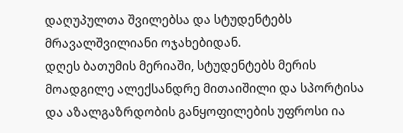დაღუპულთა შვილებსა და სტუდენტებს მრავალშვილიანი ოჯახებიდან.
დღეს ბათუმის მერიაში, სტუდენტებს მერის მოადგილე ალექსანდრე მითაიშილი და სპორტისა და აზალგაზრდობის განყოფილების უფროსი ია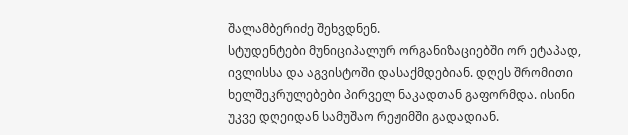შალამბერიძე შეხვდნენ.
სტუდენტები მუნიციპალურ ორგანიზაციებში ორ ეტაპად, ივლისსა და აგვისტოში დასაქმდებიან. დღეს შრომითი ხელშეკრულებები პირველ ნაკადთან გაფორმდა. ისინი უკვე დღეიდან სამუშაო რეჟიმში გადადიან.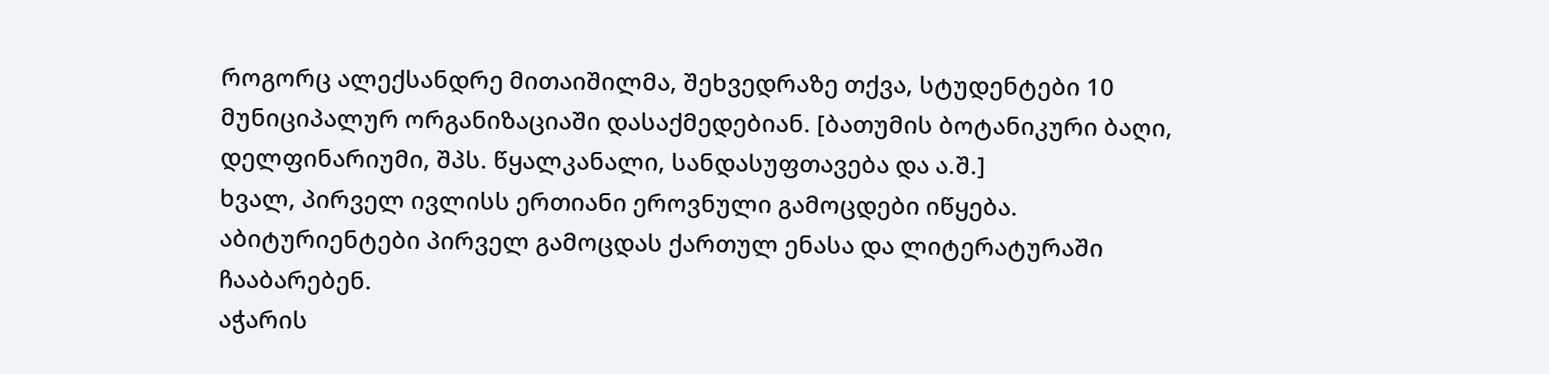როგორც ალექსანდრე მითაიშილმა, შეხვედრაზე თქვა, სტუდენტები 10 მუნიციპალურ ორგანიზაციაში დასაქმედებიან. [ბათუმის ბოტანიკური ბაღი, დელფინარიუმი, შპს. წყალკანალი, სანდასუფთავება და ა.შ.]
ხვალ, პირველ ივლისს ერთიანი ეროვნული გამოცდები იწყება. აბიტურიენტები პირველ გამოცდას ქართულ ენასა და ლიტერატურაში ჩააბარებენ.
აჭარის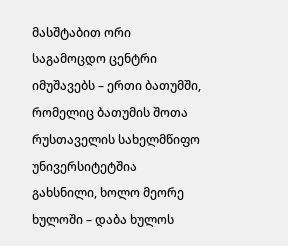მასშტაბით ორი საგამოცდო ცენტრი იმუშავებს – ერთი ბათუმში, რომელიც ბათუმის შოთა რუსთაველის სახელმწიფო უნივერსიტეტშია გახსნილი, ხოლო მეორე ხულოში – დაბა ხულოს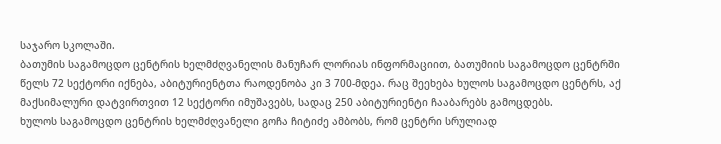საჯარო სკოლაში.
ბათუმის საგამოცდო ცენტრის ხელმძღვანელის მანუჩარ ლორიას ინფორმაციით, ბათუმიის საგამოცდო ცენტრში წელს 72 სექტორი იქნება, აბიტურიენტთა რაოდენობა კი 3 700-მდეა. რაც შეეხება ხულოს საგამოცდო ცენტრს, აქ მაქსიმალური დატვირთვით 12 სექტორი იმუშავებს, სადაც 250 აბიტურიენტი ჩააბარებს გამოცდებს.
ხულოს საგამოცდო ცენტრის ხელმძღვანელი გოჩა ჩიტიძე ამბობს, რომ ცენტრი სრულიად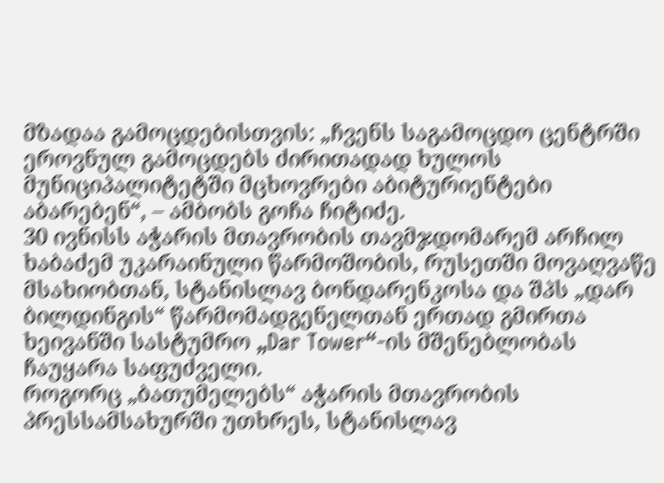მზადაა გამოცდებისთვის: „ჩვენს საგამოცდო ცენტრში ეროვნულ გამოცდებს ძირითადად ხულოს მუნიციპალიტეტში მცხოვრები აბიტურიენტები აბარებენ“, – ამბობს გოჩა ჩიტიძე.
30 ივნისს აჭარის მთავრობის თავმჯდომარემ არჩილ ხაბაძემ უკარაინული წარმოშობის, რუსეთში მოვაღვაწე მსახიობთან, სტანისლავ ბონდარენკოსა და შპს „დარ ბილდინგის“ წარმომადგენელთან ერთად გმირთა ხეივანში სასტუმრო „Dar Tower“-ის მშენებლობას ჩაუყარა საფუძველი.
როგორც „ბათუმელებს“ აჭარის მთავრობის პრესსამსახურში უთხრეს, სტანისლავ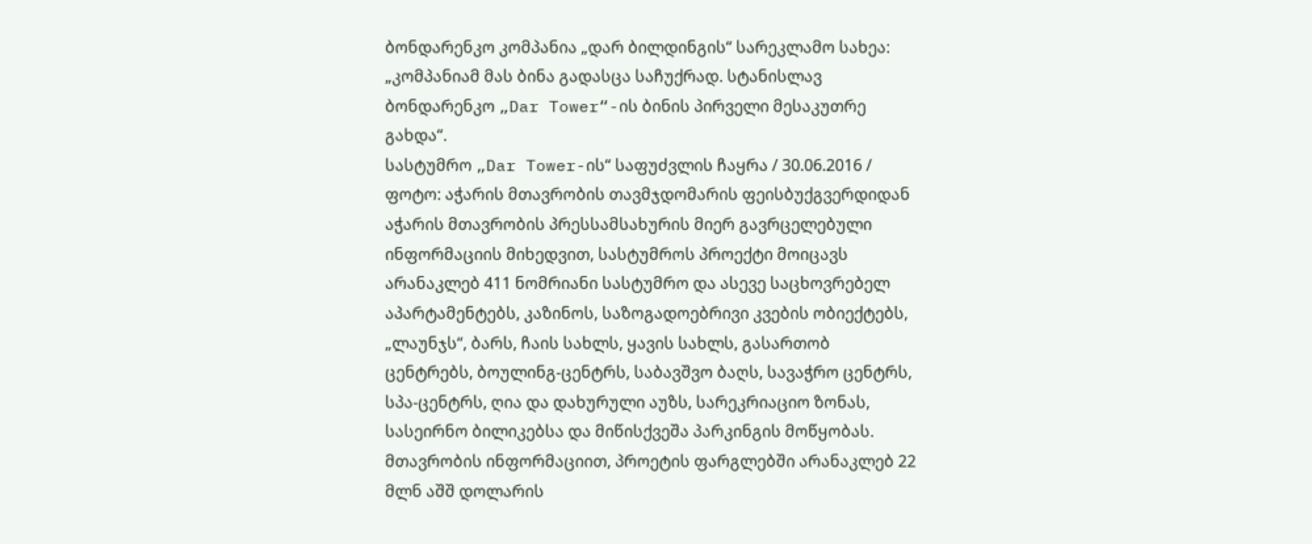ბონდარენკო კომპანია „დარ ბილდინგის“ სარეკლამო სახეა: „კომპანიამ მას ბინა გადასცა საჩუქრად. სტანისლავ ბონდარენკო „Dar Tower“-ის ბინის პირველი მესაკუთრე გახდა“.
სასტუმრო „Dar Tower-ის“ საფუძვლის ჩაყრა / 30.06.2016 / ფოტო: აჭარის მთავრობის თავმჯდომარის ფეისბუქგვერდიდან
აჭარის მთავრობის პრესსამსახურის მიერ გავრცელებული ინფორმაციის მიხედვით, სასტუმროს პროექტი მოიცავს არანაკლებ 411 ნომრიანი სასტუმრო და ასევე საცხოვრებელ აპარტამენტებს, კაზინოს, საზოგადოებრივი კვების ობიექტებს, „ლაუნჯს“, ბარს, ჩაის სახლს, ყავის სახლს, გასართობ ცენტრებს, ბოულინგ-ცენტრს, საბავშვო ბაღს, სავაჭრო ცენტრს, სპა-ცენტრს, ღია და დახურული აუზს, სარეკრიაციო ზონას, სასეირნო ბილიკებსა და მიწისქვეშა პარკინგის მოწყობას.
მთავრობის ინფორმაციით, პროეტის ფარგლებში არანაკლებ 22 მლნ აშშ დოლარის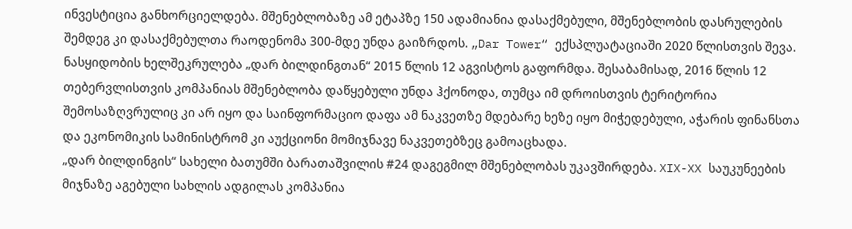ინვესტიცია განხორციელდება. მშენებლობაზე ამ ეტაპზე 150 ადამიანია დასაქმებული, მშენებლობის დასრულების შემდეგ კი დასაქმებულთა რაოდენომა 300-მდე უნდა გაიზრდოს. „Dar Tower“ ექსპლუატაციაში 2020 წლისთვის შევა.
ნასყიდობის ხელშეკრულება „დარ ბილდინგთან“ 2015 წლის 12 აგვისტოს გაფორმდა. შესაბამისად, 2016 წლის 12 თებერვლისთვის კომპანიას მშენებლობა დაწყებული უნდა ჰქონოდა, თუმცა იმ დროისთვის ტერიტორია შემოსაზღვრულიც კი არ იყო და საინფორმაციო დაფა ამ ნაკვეთზე მდებარე ხეზე იყო მიჭედებული, აჭარის ფინანსთა და ეკონომიკის სამინისტრომ კი აუქციონი მომიჯნავე ნაკვეთებზეც გამოაცხადა.
„დარ ბილდინგის“ სახელი ბათუმში ბარათაშვილის #24 დაგეგმილ მშენებლობას უკავშირდება. XIX-XX საუკუნეების მიჯნაზე აგებული სახლის ადგილას კომპანია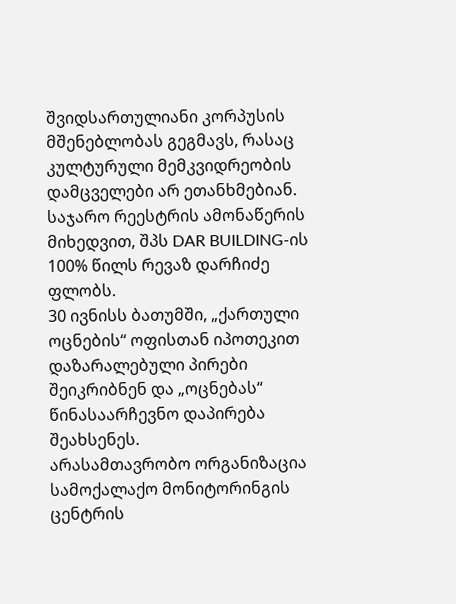შვიდსართულიანი კორპუსის მშენებლობას გეგმავს, რასაც კულტურული მემკვიდრეობის დამცველები არ ეთანხმებიან. საჯარო რეესტრის ამონაწერის მიხედვით, შპს DAR BUILDING-ის 100% წილს რევაზ დარჩიძე ფლობს.
30 ივნისს ბათუმში, „ქართული ოცნების“ ოფისთან იპოთეკით დაზარალებული პირები შეიკრიბნენ და „ოცნებას“ წინასაარჩევნო დაპირება შეახსენეს.
არასამთავრობო ორგანიზაცია სამოქალაქო მონიტორინგის ცენტრის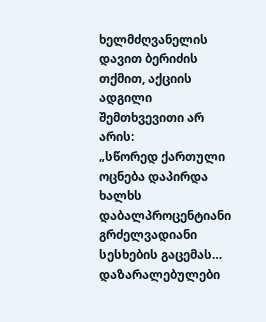ხელმძღვანელის დავით ბერიძის თქმით, აქციის ადგილი შემთხვევითი არ არის:
„სწორედ ქართული ოცნება დაპირდა ხალხს დაბალპროცენტიანი გრძელვადიანი სესხების გაცემას… დაზარალებულები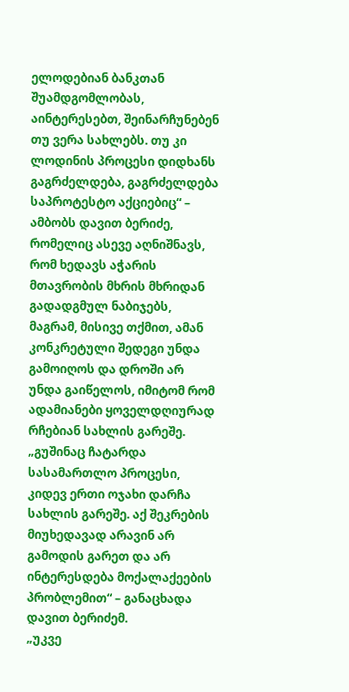ელოდებიან ბანკთან შუამდგომლობას, აინტერესებთ, შეინარჩუნებენ თუ ვერა სახლებს. თუ კი ლოდინის პროცესი დიდხანს გაგრძელდება, გაგრძელდება საპროტესტო აქციებიც“ – ამბობს დავით ბერიძე, რომელიც ასევე აღნიშნავს, რომ ხედავს აჭარის მთავრობის მხრის მხრიდან გადადგმულ ნაბიჯებს, მაგრამ, მისივე თქმით, ამან კონკრეტული შედეგი უნდა გამოიღოს და დროში არ უნდა გაიწელოს, იმიტომ რომ ადამიანები ყოველდღიურად რჩებიან სახლის გარეშე.
„გუშინაც ჩატარდა სასამართლო პროცესი, კიდევ ერთი ოჯახი დარჩა სახლის გარეშე. აქ შეკრების მიუხედავად არავინ არ გამოდის გარეთ და არ ინტერესდება მოქალაქეების პრობლემით“ – განაცხადა დავით ბერიძემ.
„უკვე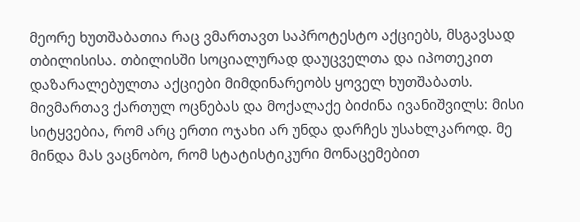მეორე ხუთშაბათია რაც ვმართავთ საპროტესტო აქციებს, მსგავსად თბილისისა. თბილისში სოციალურად დაუცველთა და იპოთეკით დაზარალებულთა აქციები მიმდინარეობს ყოველ ხუთშაბათს. მივმართავ ქართულ ოცნებას და მოქალაქე ბიძინა ივანიშვილს: მისი სიტყვებია, რომ არც ერთი ოჯახი არ უნდა დარჩეს უსახლკაროდ. მე მინდა მას ვაცნობო, რომ სტატისტიკური მონაცემებით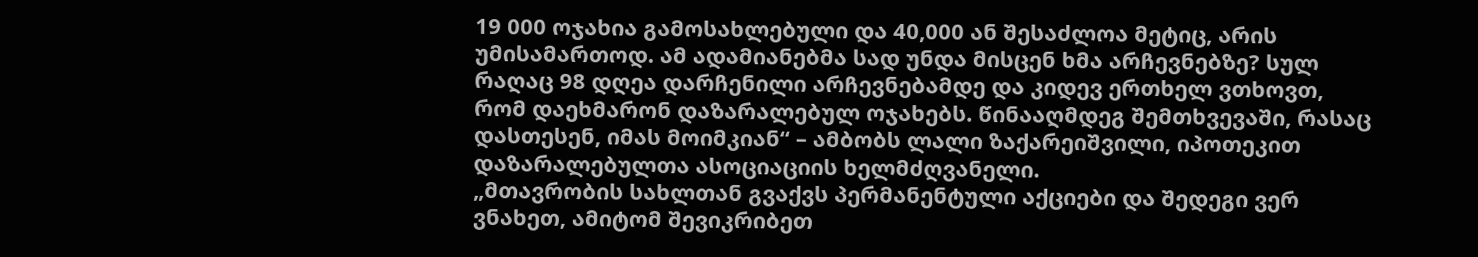19 000 ოჯახია გამოსახლებული და 40,000 ან შესაძლოა მეტიც, არის უმისამართოდ. ამ ადამიანებმა სად უნდა მისცენ ხმა არჩევნებზე? სულ რაღაც 98 დღეა დარჩენილი არჩევნებამდე და კიდევ ერთხელ ვთხოვთ, რომ დაეხმარონ დაზარალებულ ოჯახებს. წინააღმდეგ შემთხვევაში, რასაც დასთესენ, იმას მოიმკიან“ – ამბობს ლალი ზაქარეიშვილი, იპოთეკით დაზარალებულთა ასოციაციის ხელმძღვანელი.
„მთავრობის სახლთან გვაქვს პერმანენტული აქციები და შედეგი ვერ ვნახეთ, ამიტომ შევიკრიბეთ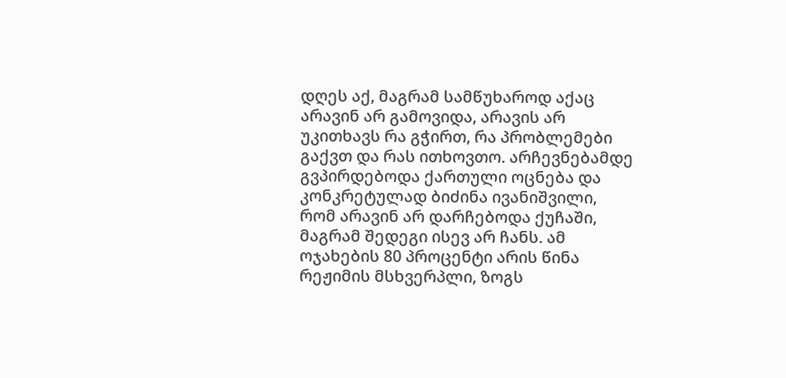დღეს აქ, მაგრამ სამწუხაროდ აქაც არავინ არ გამოვიდა, არავის არ უკითხავს რა გჭირთ, რა პრობლემები გაქვთ და რას ითხოვთო. არჩევნებამდე გვპირდებოდა ქართული ოცნება და კონკრეტულად ბიძინა ივანიშვილი, რომ არავინ არ დარჩებოდა ქუჩაში, მაგრამ შედეგი ისევ არ ჩანს. ამ ოჯახების 80 პროცენტი არის წინა რეჟიმის მსხვერპლი, ზოგს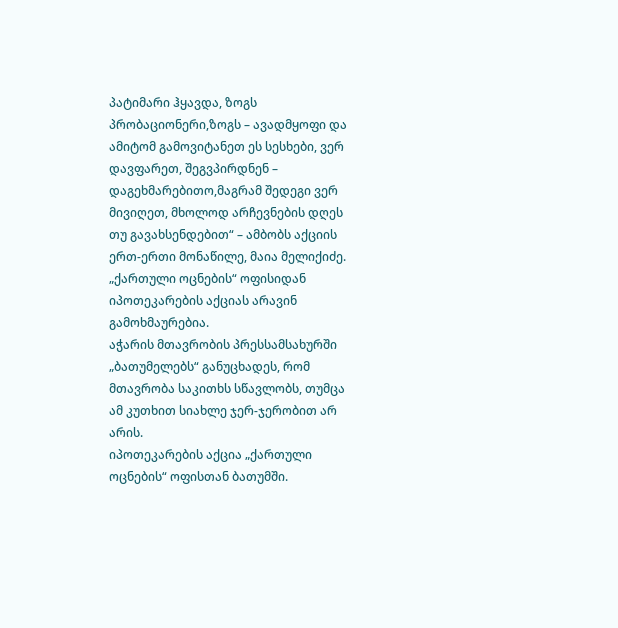პატიმარი ჰყავდა, ზოგს პრობაციონერი,ზოგს – ავადმყოფი და ამიტომ გამოვიტანეთ ეს სესხები, ვერ დავფარეთ, შეგვპირდნენ – დაგეხმარებითო,მაგრამ შედეგი ვერ მივიღეთ, მხოლოდ არჩევნების დღეს თუ გავახსენდებით“ – ამბობს აქციის ერთ-ერთი მონაწილე, მაია მელიქიძე.
„ქართული ოცნების“ ოფისიდან იპოთეკარების აქციას არავინ გამოხმაურებია.
აჭარის მთავრობის პრესსამსახურში „ბათუმელებს“ განუცხადეს, რომ მთავრობა საკითხს სწავლობს, თუმცა ამ კუთხით სიახლე ჯერ-ჯერობით არ არის.
იპოთეკარების აქცია „ქართული ოცნების“ ოფისთან ბათუმში.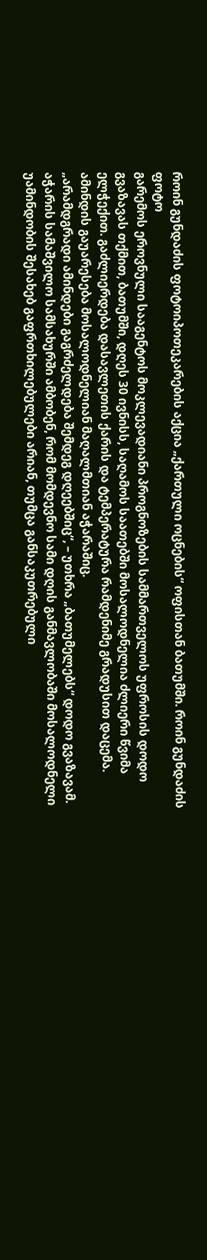როინ გუნდაძის ფოტოიპოთეკარების აქცია „ქართული ოცნების“ ოფისთან ბათუმში. როინ გუნდაძის ფოტო
გარემოს ეროვნული სააგენტოს მოკლევადიანი პროგნოზების სამმართველოს უფროსის დოდო გვაზავას თქმით, ბათუმში, დღეს 30 ივნისს, საღამოს საათებში მოსალოდნელია ძლიერი წვიმა ელჭექით. გაძლიერდება დასავლეთის ქარის და ტემპერატურა რამდენიმე გრადუსით დაცემა. ამინდის გაუარესება მოსალოდნელიან მაღალმთიან აჭარაშიც.
„არამდგრადი ამინდები გაგრძელდება შემდეგ დღეებშიც“, – უთხრა „ბათუმელებს“ დოდო გვაზავამ.
აჭარის სამაშვილო სამსახურში ამბობენ, რომ მომდევნო სამი დღის განმავლობაში მოსალოდნელი უამინდობის შესახებ გაფრთხილებულები არიან, თუმცა განსაკუთრებული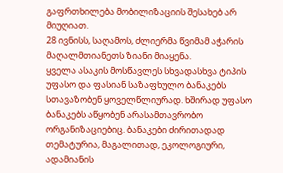გაფრთხილება მობილიზაციის შესახებ არ მიუღიათ.
28 ივნისს, საღამოს, ძლიერმა წვიმამ აჭარის მაღალმთიანეთს ზიანი მიაყენა.
ყველა ასაკის მოსწავლეს სხვადასხვა ტიპის უფასო და ფასიან საზაფხულო ბანაკებს სთავაზობენ ყოველწლიურად. ხშირად უფასო ბანაკებს აწყობენ არასამთავრობო ორგანიზაციებიც. ბანაკები ძირითადად თემატურია, მაგალითად, ეკოლოგიური, ადამიანის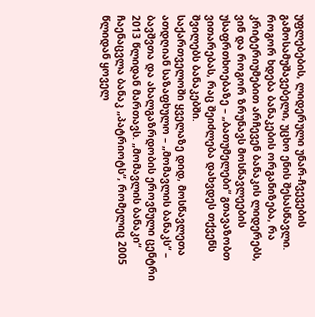უფლებების, ლიდერული უნარ-ჩვევების გამოსამუშავებელი, უცხო ენის შესასწავლი. როგორ ხდება ბანაკების ორგანიზება, რა კრიტერიუმებით არჩევენ ბანაკის ლიდერებს, ვინ და როგორ ზრუნავს მოსწავლეების უსაფრთხოებაზე – „ბათუმელები“ გთავაზობთ ვითარებას, რაც შეიძლება დახვდეს თქვენს შვილებს ბანაკებში.
საქართველოში ყველაზე დიდ, მოსწავლეთა ათდღიან საზაფხულო – „მომავლის ბანაკს“ – ბავშვთა და ახალგაზრდობის ეროვნული ცენტრი 2013 წლიდან მართავს. „მომავლის ბანაკი“ ჩაენაცვლა ბანაკ „პატრიოტს“, რომელიც 2005 წლიდან ყოველ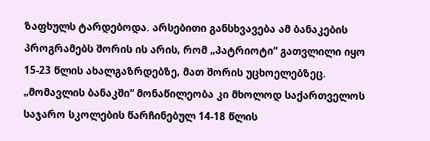ზაფხულს ტარდებოდა. არსებითი განსხვავება ამ ბანაკების პროგრამებს შორის ის არის, რომ „პატრიოტი“ გათვლილი იყო 15-23 წლის ახალგაზრდებზე, მათ შორის უცხოელებზეც. „მომავლის ბანაკში“ მონაწილეობა კი მხოლოდ საქართველოს საჯარო სკოლების წარჩინებულ 14-18 წლის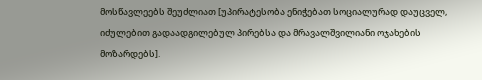მოსწავლეებს შეუძლიათ [უპირატესობა ენიჭებათ სოციალურად დაუცველ, იძულებით გადაადგილებულ პირებსა და მრავალშვილიანი ოჯახების მოზარდებს].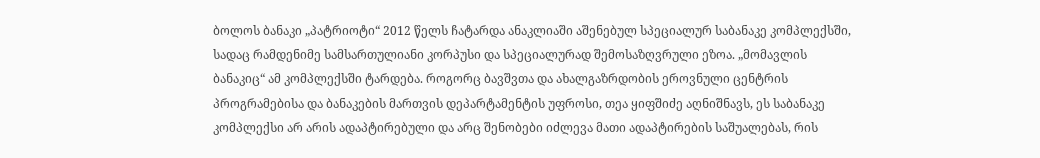ბოლოს ბანაკი „პატრიოტი“ 2012 წელს ჩატარდა ანაკლიაში აშენებულ სპეციალურ საბანაკე კომპლექსში, სადაც რამდენიმე სამსართულიანი კორპუსი და სპეციალურად შემოსაზღვრული ეზოა. „მომავლის ბანაკიც“ ამ კომპლექსში ტარდება. როგორც ბავშვთა და ახალგაზრდობის ეროვნული ცენტრის პროგრამებისა და ბანაკების მართვის დეპარტამენტის უფროსი, თეა ყიფშიძე აღნიშნავს, ეს საბანაკე კომპლექსი არ არის ადაპტირებული და არც შენობები იძლევა მათი ადაპტირების საშუალებას, რის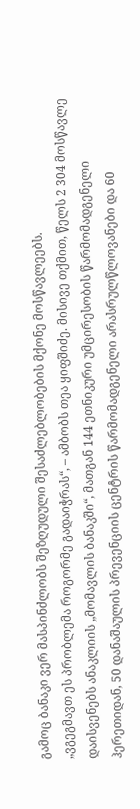გამოც ბანაკი ვერ მასპინძლობს შეზღუდული შესაძლებლობების მქონე მოსწავლეებს.
„ვგეგმავთ ეს პრობლემა როგორმე გადაიჭრას“, – ამბობს თეა ყიფშიძე. მისივე თქმით, წელს 2 304 მოსწავლე დაისვენებს ანაკლიის „მომავლის ბანაკში“, მათგან 144 ეთნიკური უმცირესობის წარმომადგენელი ჰერეთიდან, 50 დანაშაულის პრევენციის ცენტრის წარმომადგენელი არასრულწლოვანები და 60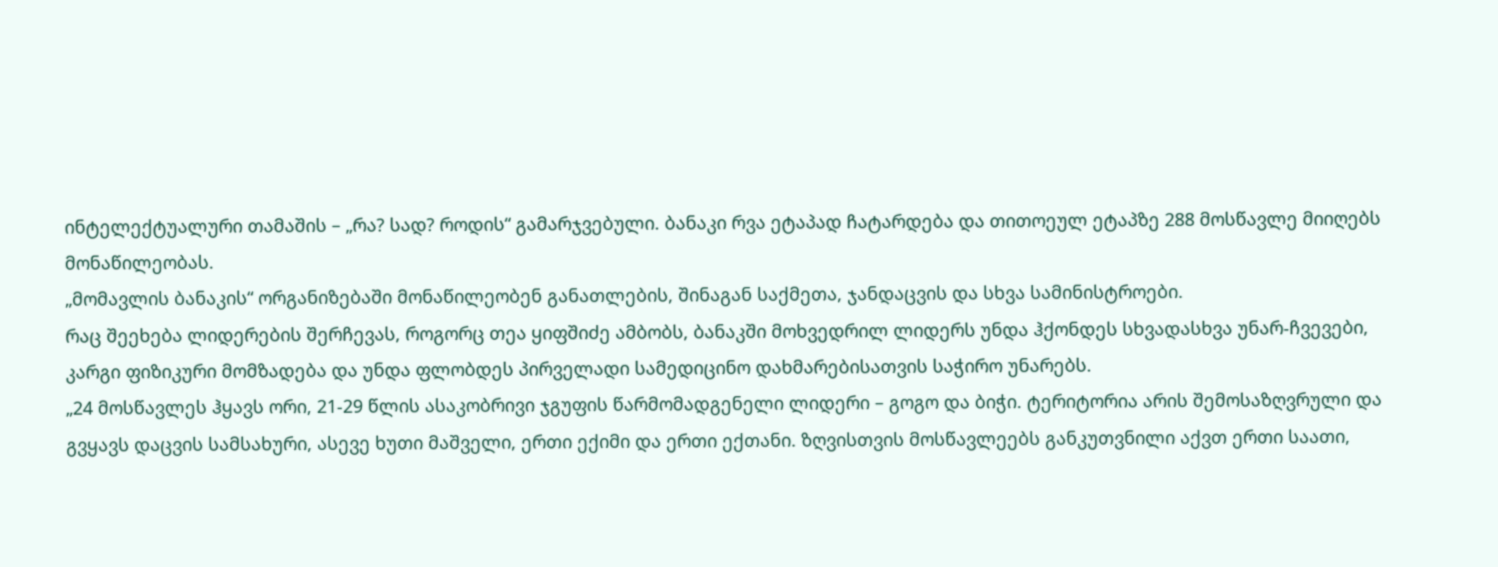ინტელექტუალური თამაშის – „რა? სად? როდის“ გამარჯვებული. ბანაკი რვა ეტაპად ჩატარდება და თითოეულ ეტაპზე 288 მოსწავლე მიიღებს მონაწილეობას.
„მომავლის ბანაკის“ ორგანიზებაში მონაწილეობენ განათლების, შინაგან საქმეთა, ჯანდაცვის და სხვა სამინისტროები.
რაც შეეხება ლიდერების შერჩევას, როგორც თეა ყიფშიძე ამბობს, ბანაკში მოხვედრილ ლიდერს უნდა ჰქონდეს სხვადასხვა უნარ-ჩვევები, კარგი ფიზიკური მომზადება და უნდა ფლობდეს პირველადი სამედიცინო დახმარებისათვის საჭირო უნარებს.
„24 მოსწავლეს ჰყავს ორი, 21-29 წლის ასაკობრივი ჯგუფის წარმომადგენელი ლიდერი – გოგო და ბიჭი. ტერიტორია არის შემოსაზღვრული და გვყავს დაცვის სამსახური, ასევე ხუთი მაშველი, ერთი ექიმი და ერთი ექთანი. ზღვისთვის მოსწავლეებს განკუთვნილი აქვთ ერთი საათი,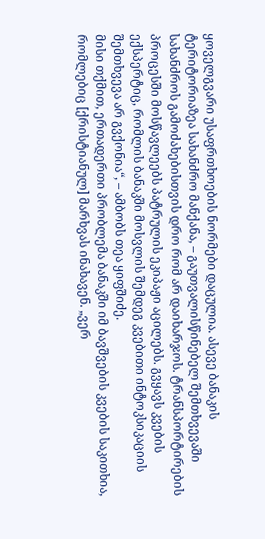ყოველგვარი უსაფრთხოების ნორმები დაცულია. ასევე ბანაკის ტერიტორიაზეა სახანძრო მანქანა, – გაუთვალისწინებელ შემთხვევაში სახანძროს გამოძახებისთვის დრო რომ არ დაიხარჯოს. ტრანსპორტირების პროცესში მოსწავლეებს პატრულის ეკიპაჟი აცილებს. გვყავს კვების ექსპერტიც, რომლის ბანაკში მოსვლის შემდეგ კვებითი ინტოკსიკაციის შემთხვევა არ გვქონია“, – ამბობს თეა ყიფშიძე.
მისი თქმით, ერთადერთი პრობლემა ბანაკში იმ ბავშვების კვების საკითხია, რომლებიც [ქრისტიანულ] მარხვას ინახავენ. „ვერ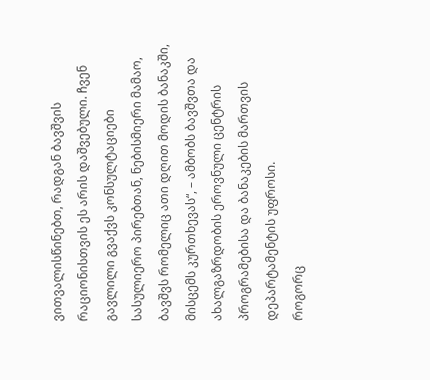ვითვალისწინებთ, რადგან ბავშვის რაციონისთვის ეს არის დაშვებული. ჩვენ გავლილი გვაქვს კონსულტაციები სასულიერო პირებთან, ნებისმიერი მამაო, ბავშვს რომელიც ათი დღით მოდის ბანაკში, მისცემს კურთხევას“, – ამბობს ბავშვთა და ახალგაზრდობის ეროვნული ცენტრის პროგრამებისა და ბანაკების მართვის დეპარტამენტის უფროსი.
როგორც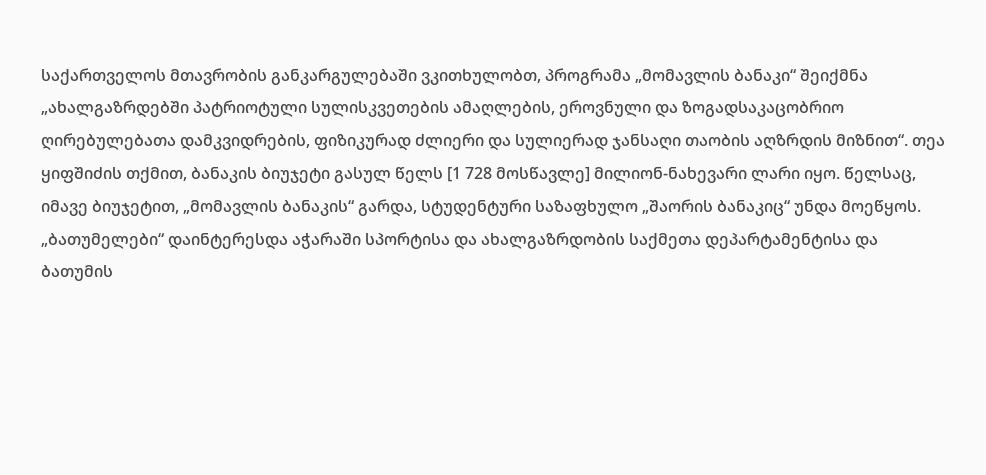საქართველოს მთავრობის განკარგულებაში ვკითხულობთ, პროგრამა „მომავლის ბანაკი“ შეიქმნა „ახალგაზრდებში პატრიოტული სულისკვეთების ამაღლების, ეროვნული და ზოგადსაკაცობრიო ღირებულებათა დამკვიდრების, ფიზიკურად ძლიერი და სულიერად ჯანსაღი თაობის აღზრდის მიზნით“. თეა ყიფშიძის თქმით, ბანაკის ბიუჯეტი გასულ წელს [1 728 მოსწავლე] მილიონ-ნახევარი ლარი იყო. წელსაც, იმავე ბიუჯეტით, „მომავლის ბანაკის“ გარდა, სტუდენტური საზაფხულო „შაორის ბანაკიც“ უნდა მოეწყოს.
„ბათუმელები“ დაინტერესდა აჭარაში სპორტისა და ახალგაზრდობის საქმეთა დეპარტამენტისა და ბათუმის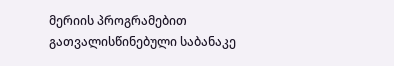მერიის პროგრამებით გათვალისწინებული საბანაკე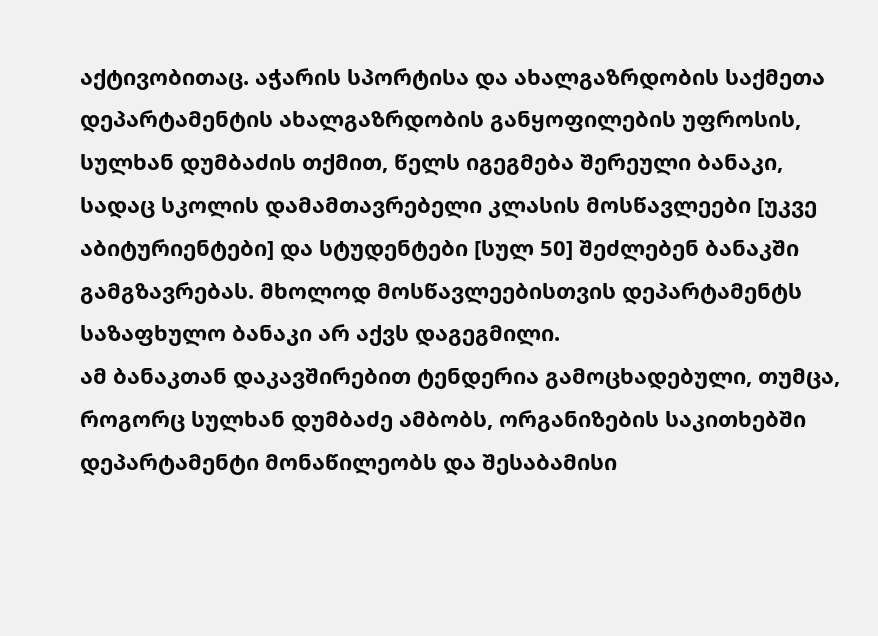აქტივობითაც. აჭარის სპორტისა და ახალგაზრდობის საქმეთა დეპარტამენტის ახალგაზრდობის განყოფილების უფროსის, სულხან დუმბაძის თქმით, წელს იგეგმება შერეული ბანაკი, სადაც სკოლის დამამთავრებელი კლასის მოსწავლეები [უკვე აბიტურიენტები] და სტუდენტები [სულ 50] შეძლებენ ბანაკში გამგზავრებას. მხოლოდ მოსწავლეებისთვის დეპარტამენტს საზაფხულო ბანაკი არ აქვს დაგეგმილი.
ამ ბანაკთან დაკავშირებით ტენდერია გამოცხადებული, თუმცა, როგორც სულხან დუმბაძე ამბობს, ორგანიზების საკითხებში დეპარტამენტი მონაწილეობს და შესაბამისი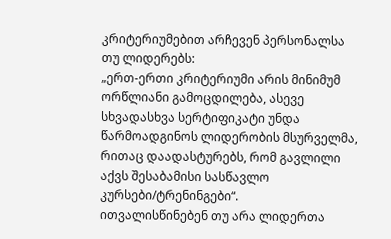კრიტერიუმებით არჩევენ პერსონალსა თუ ლიდერებს:
„ერთ-ერთი კრიტერიუმი არის მინიმუმ ორწლიანი გამოცდილება, ასევე სხვადასხვა სერტიფიკატი უნდა წარმოადგინოს ლიდერობის მსურველმა, რითაც დაადასტურებს, რომ გავლილი აქვს შესაბამისი სასწავლო კურსები/ტრენინგები“.
ითვალისწინებენ თუ არა ლიდერთა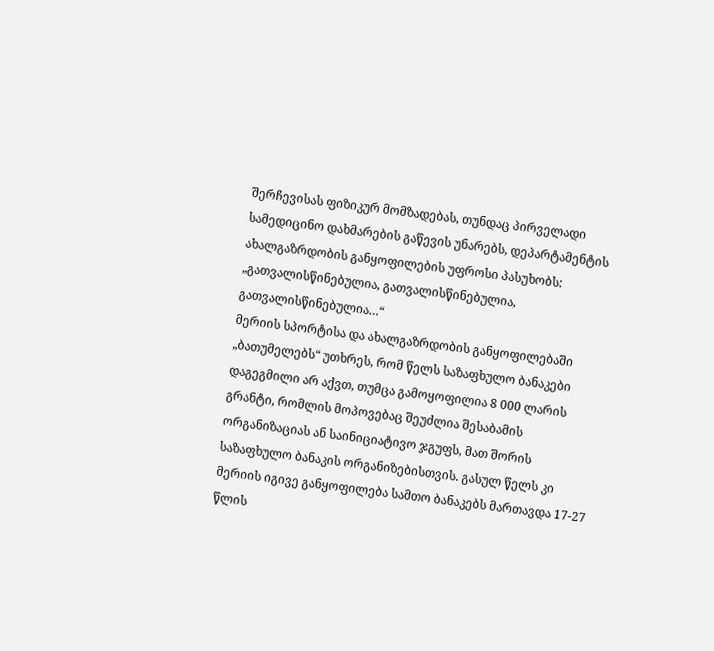შერჩევისას ფიზიკურ მომზადებას, თუნდაც პირველადი სამედიცინო დახმარების გაწევის უნარებს, დეპარტამენტის ახალგაზრდობის განყოფილების უფროსი პასუხობს: „გათვალისწინებულია, გათვალისწინებულია, გათვალისწინებულია…“
მერიის სპორტისა და ახალგაზრდობის განყოფილებაში „ბათუმელებს“ უთხრეს, რომ წელს საზაფხულო ბანაკები დაგეგმილი არ აქვთ, თუმცა გამოყოფილია 8 000 ლარის გრანტი, რომლის მოპოვებაც შეუძლია შესაბამის ორგანიზაციას ან საინიციატივო ჯგუფს, მათ შორის საზაფხულო ბანაკის ორგანიზებისთვის. გასულ წელს კი მერიის იგივე განყოფილება სამთო ბანაკებს მართავდა 17-27 წლის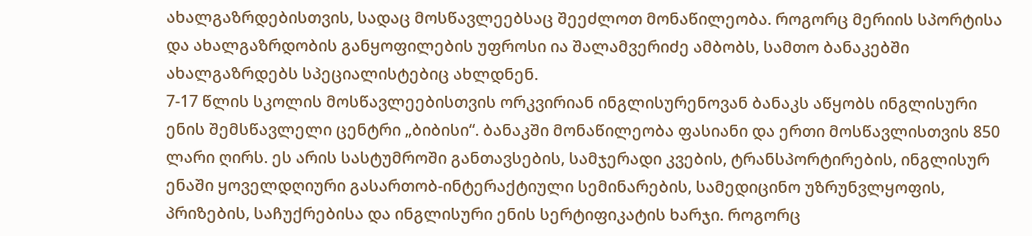ახალგაზრდებისთვის, სადაც მოსწავლეებსაც შეეძლოთ მონაწილეობა. როგორც მერიის სპორტისა და ახალგაზრდობის განყოფილების უფროსი ია შალამვერიძე ამბობს, სამთო ბანაკებში ახალგაზრდებს სპეციალისტებიც ახლდნენ.
7-17 წლის სკოლის მოსწავლეებისთვის ორკვირიან ინგლისურენოვან ბანაკს აწყობს ინგლისური ენის შემსწავლელი ცენტრი „ბიბისი“. ბანაკში მონაწილეობა ფასიანი და ერთი მოსწავლისთვის 850 ლარი ღირს. ეს არის სასტუმროში განთავსების, სამჯერადი კვების, ტრანსპორტირების, ინგლისურ ენაში ყოველდღიური გასართობ-ინტერაქტიული სემინარების, სამედიცინო უზრუნვლყოფის, პრიზების, საჩუქრებისა და ინგლისური ენის სერტიფიკატის ხარჯი. როგორც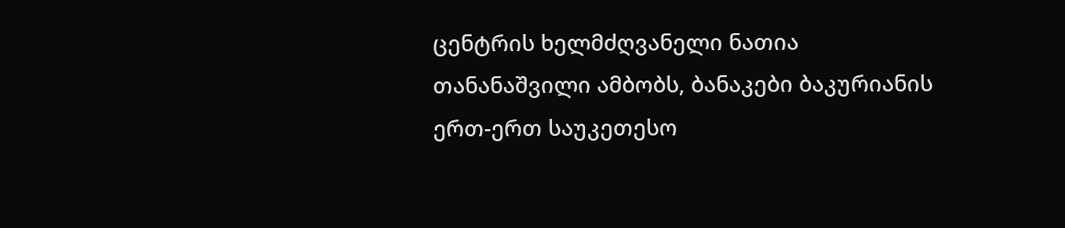ცენტრის ხელმძღვანელი ნათია თანანაშვილი ამბობს, ბანაკები ბაკურიანის ერთ-ერთ საუკეთესო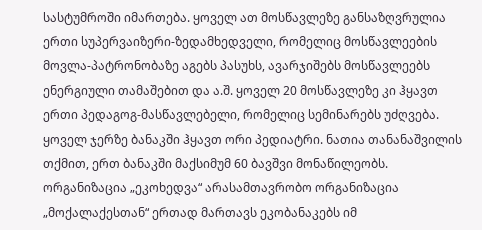სასტუმროში იმართება. ყოველ ათ მოსწავლეზე განსაზღვრულია ერთი სუპერვაიზერი-ზედამხედველი, რომელიც მოსწავლეების მოვლა-პატრონობაზე აგებს პასუხს, ავარჯიშებს მოსწავლეებს ენერგიული თამაშებით და ა.შ. ყოველ 20 მოსწავლეზე კი ჰყავთ ერთი პედაგოგ-მასწავლებელი, რომელიც სემინარებს უძღვება. ყოველ ჯერზე ბანაკში ჰყავთ ორი პედიატრი. ნათია თანანაშვილის თქმით, ერთ ბანაკში მაქსიმუმ 60 ბავშვი მონაწილეობს.
ორგანიზაცია „ეკოხედვა“ არასამთავრობო ორგანიზაცია „მოქალაქესთან“ ერთად მართავს ეკობანაკებს იმ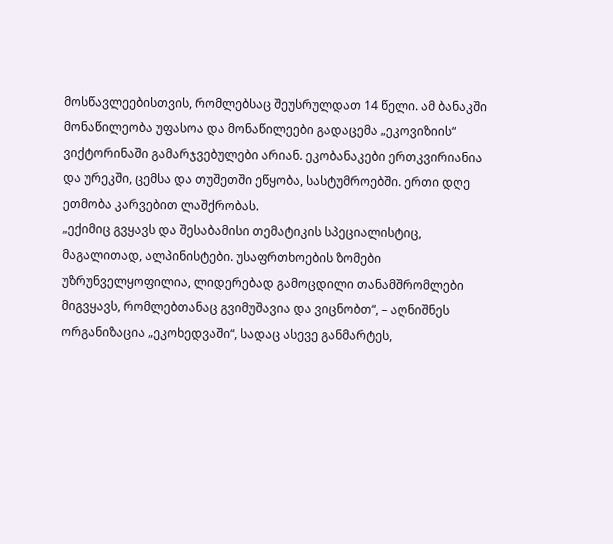მოსწავლეებისთვის, რომლებსაც შეუსრულდათ 14 წელი. ამ ბანაკში მონაწილეობა უფასოა და მონაწილეები გადაცემა „ეკოვიზიის“ ვიქტორინაში გამარჯვებულები არიან. ეკობანაკები ერთკვირიანია და ურეკში, ცემსა და თუშეთში ეწყობა, სასტუმროებში. ერთი დღე ეთმობა კარვებით ლაშქრობას.
„ექიმიც გვყავს და შესაბამისი თემატიკის სპეციალისტიც, მაგალითად, ალპინისტები. უსაფრთხოების ზომები უზრუნველყოფილია, ლიდერებად გამოცდილი თანამშრომლები მიგვყავს, რომლებთანაც გვიმუშავია და ვიცნობთ“, – აღნიშნეს ორგანიზაცია „ეკოხედვაში“, სადაც ასევე განმარტეს,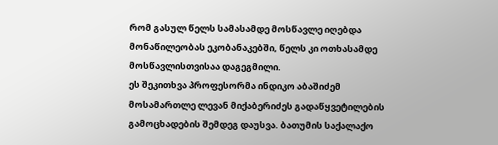რომ გასულ წელს სამასამდე მოსწავლე იღებდა მონაწილეობას ეკობანაკებში, წელს კი ოთხასამდე მოსწავლისთვისაა დაგეგმილი.
ეს შეკითხვა პროფესორმა ინდიკო აბაშიძემ მოსამართლე ლევან მიქაბერიძეს გადაწყვეტილების გამოცხადების შემდეგ დაუსვა. ბათუმის საქალაქო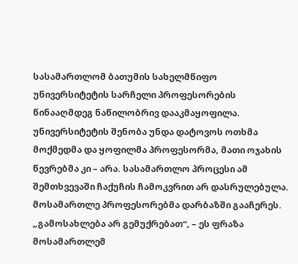სასამართლომ ბათუმის სახელმწიფო უნივერსიტეტის სარჩელი პროფესორების წინააღმდეგ ნაწილობრივ დააკმაყოფილა. უნივერსიტეტის შენობა უნდა დატოვოს ოთხმა მოქმედმა და ყოფილმა პროფესორმა, მათი ოჯახის წევრებმა კი – არა. სასამართლო პროცესი ამ შემთხვევაში ჩაქუჩის ჩამოკვრით არ დასრულებულა. მოსამართლე პროფესორებმა დარბაზში გააჩერეს.
„გამოსახლება არ გემუქრებათ“, – ეს ფრაზა მოსამართლემ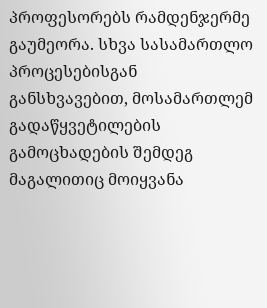პროფესორებს რამდენჯერმე გაუმეორა. სხვა სასამართლო პროცესებისგან განსხვავებით, მოსამართლემ გადაწყვეტილების გამოცხადების შემდეგ მაგალითიც მოიყვანა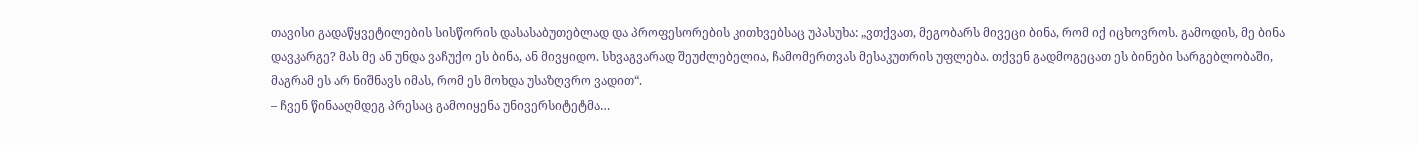თავისი გადაწყვეტილების სისწორის დასასაბუთებლად და პროფესორების კითხვებსაც უპასუხა: „ვთქვათ, მეგობარს მივეცი ბინა, რომ იქ იცხოვროს. გამოდის, მე ბინა დავკარგე? მას მე ან უნდა ვაჩუქო ეს ბინა, ან მივყიდო. სხვაგვარად შეუძლებელია, ჩამომერთვას მესაკუთრის უფლება. თქვენ გადმოგეცათ ეს ბინები სარგებლობაში, მაგრამ ეს არ ნიშნავს იმას, რომ ეს მოხდა უსაზღვრო ვადით“.
– ჩვენ წინააღმდეგ პრესაც გამოიყენა უნივერსიტეტმა…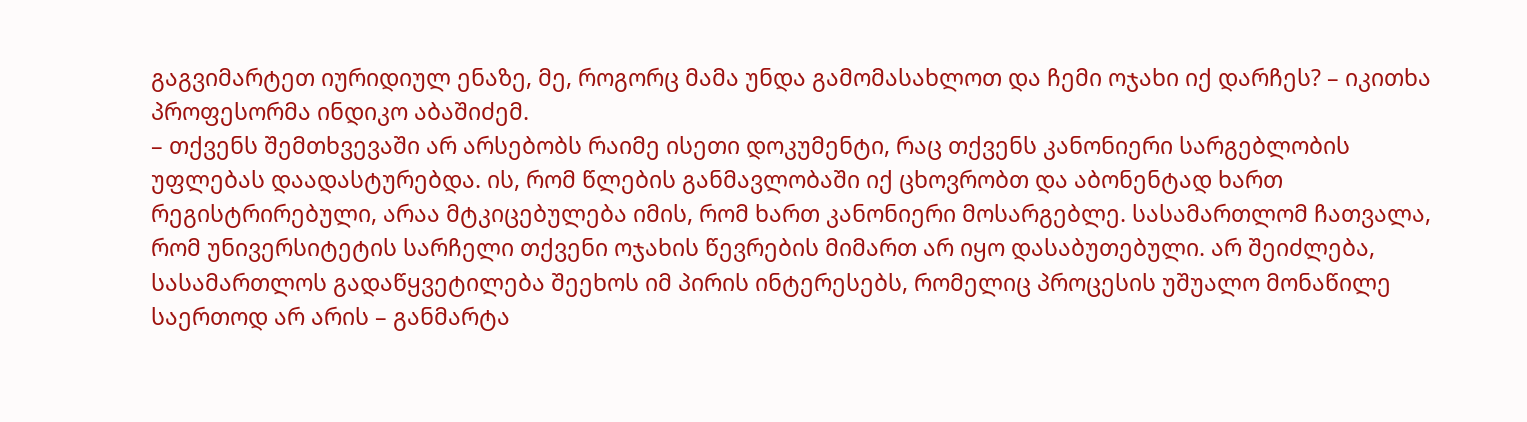გაგვიმარტეთ იურიდიულ ენაზე, მე, როგორც მამა უნდა გამომასახლოთ და ჩემი ოჯახი იქ დარჩეს? – იკითხა პროფესორმა ინდიკო აბაშიძემ.
– თქვენს შემთხვევაში არ არსებობს რაიმე ისეთი დოკუმენტი, რაც თქვენს კანონიერი სარგებლობის უფლებას დაადასტურებდა. ის, რომ წლების განმავლობაში იქ ცხოვრობთ და აბონენტად ხართ რეგისტრირებული, არაა მტკიცებულება იმის, რომ ხართ კანონიერი მოსარგებლე. სასამართლომ ჩათვალა, რომ უნივერსიტეტის სარჩელი თქვენი ოჯახის წევრების მიმართ არ იყო დასაბუთებული. არ შეიძლება, სასამართლოს გადაწყვეტილება შეეხოს იმ პირის ინტერესებს, რომელიც პროცესის უშუალო მონაწილე საერთოდ არ არის – განმარტა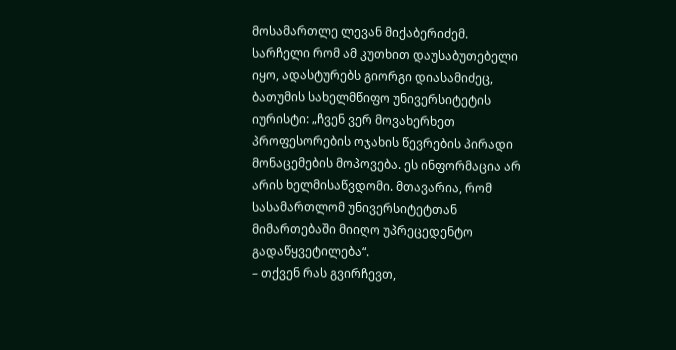მოსამართლე ლევან მიქაბერიძემ.
სარჩელი რომ ამ კუთხით დაუსაბუთებელი იყო, ადასტურებს გიორგი დიასამიძეც, ბათუმის სახელმწიფო უნივერსიტეტის იურისტი: „ჩვენ ვერ მოვახერხეთ პროფესორების ოჯახის წევრების პირადი მონაცემების მოპოვება. ეს ინფორმაცია არ არის ხელმისაწვდომი. მთავარია, რომ სასამართლომ უნივერსიტეტთან მიმართებაში მიიღო უპრეცედენტო გადაწყვეტილება“.
– თქვენ რას გვირჩევთ,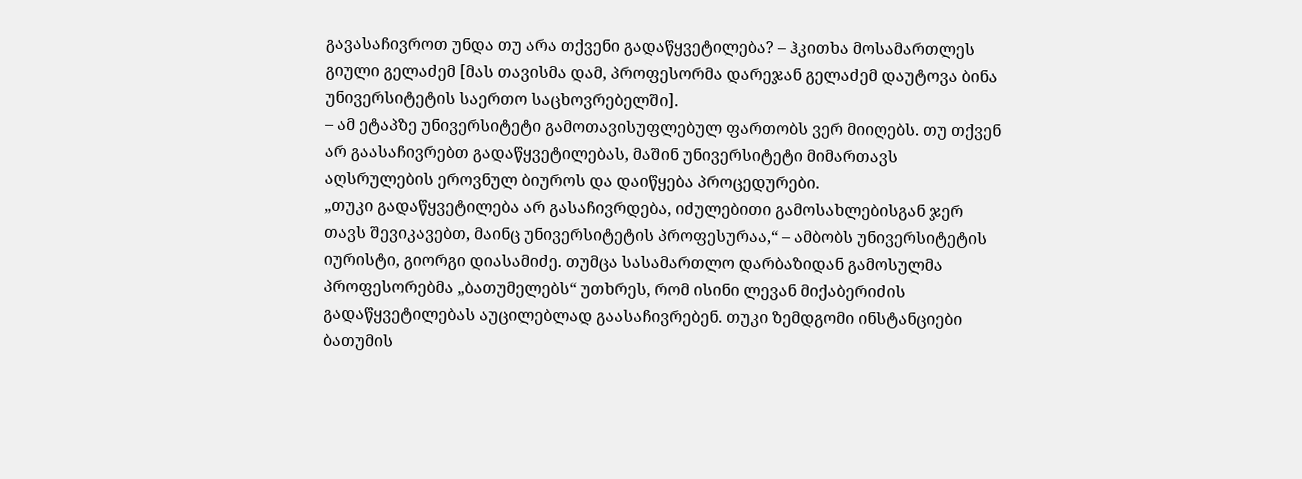გავასაჩივროთ უნდა თუ არა თქვენი გადაწყვეტილება? – ჰკითხა მოსამართლეს გიული გელაძემ [მას თავისმა დამ, პროფესორმა დარეჯან გელაძემ დაუტოვა ბინა უნივერსიტეტის საერთო საცხოვრებელში].
– ამ ეტაპზე უნივერსიტეტი გამოთავისუფლებულ ფართობს ვერ მიიღებს. თუ თქვენ არ გაასაჩივრებთ გადაწყვეტილებას, მაშინ უნივერსიტეტი მიმართავს აღსრულების ეროვნულ ბიუროს და დაიწყება პროცედურები.
„თუკი გადაწყვეტილება არ გასაჩივრდება, იძულებითი გამოსახლებისგან ჯერ თავს შევიკავებთ, მაინც უნივერსიტეტის პროფესურაა,“ – ამბობს უნივერსიტეტის იურისტი, გიორგი დიასამიძე. თუმცა სასამართლო დარბაზიდან გამოსულმა პროფესორებმა „ბათუმელებს“ უთხრეს, რომ ისინი ლევან მიქაბერიძის გადაწყვეტილებას აუცილებლად გაასაჩივრებენ. თუკი ზემდგომი ინსტანციები ბათუმის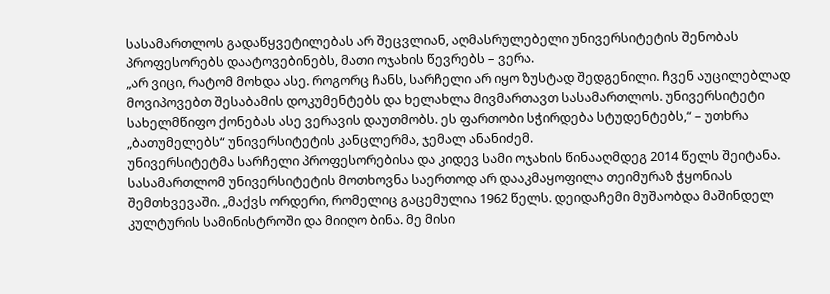სასამართლოს გადაწყვეტილებას არ შეცვლიან, აღმასრულებელი უნივერსიტეტის შენობას პროფესორებს დაატოვებინებს, მათი ოჯახის წევრებს – ვერა.
„არ ვიცი, რატომ მოხდა ასე. როგორც ჩანს, სარჩელი არ იყო ზუსტად შედგენილი. ჩვენ აუცილებლად მოვიპოვებთ შესაბამის დოკუმენტებს და ხელახლა მივმართავთ სასამართლოს. უნივერსიტეტი სახელმწიფო ქონებას ასე ვერავის დაუთმობს. ეს ფართობი სჭირდება სტუდენტებს,“ – უთხრა „ბათუმელებს“ უნივერსიტეტის კანცლერმა, ჯემალ ანანიძემ.
უნივერსიტეტმა სარჩელი პროფესორებისა და კიდევ სამი ოჯახის წინააღმდეგ 2014 წელს შეიტანა. სასამართლომ უნივერსიტეტის მოთხოვნა საერთოდ არ დააკმაყოფილა თეიმურაზ ჭყონიას შემთხვევაში. „მაქვს ორდერი, რომელიც გაცემულია 1962 წელს. დეიდაჩემი მუშაობდა მაშინდელ კულტურის სამინისტროში და მიიღო ბინა. მე მისი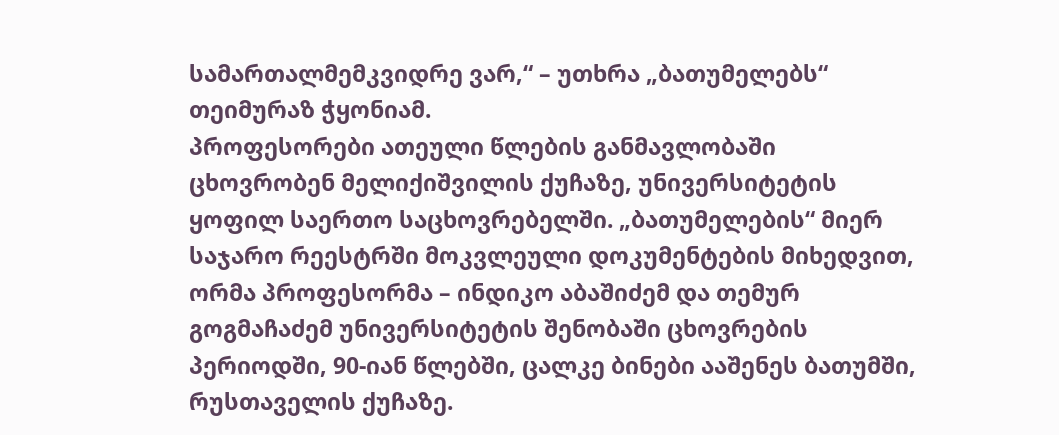სამართალმემკვიდრე ვარ,“ – უთხრა „ბათუმელებს“ თეიმურაზ ჭყონიამ.
პროფესორები ათეული წლების განმავლობაში ცხოვრობენ მელიქიშვილის ქუჩაზე, უნივერსიტეტის ყოფილ საერთო საცხოვრებელში. „ბათუმელების“ მიერ საჯარო რეესტრში მოკვლეული დოკუმენტების მიხედვით, ორმა პროფესორმა – ინდიკო აბაშიძემ და თემურ გოგმაჩაძემ უნივერსიტეტის შენობაში ცხოვრების პერიოდში, 90-იან წლებში, ცალკე ბინები ააშენეს ბათუმში, რუსთაველის ქუჩაზე.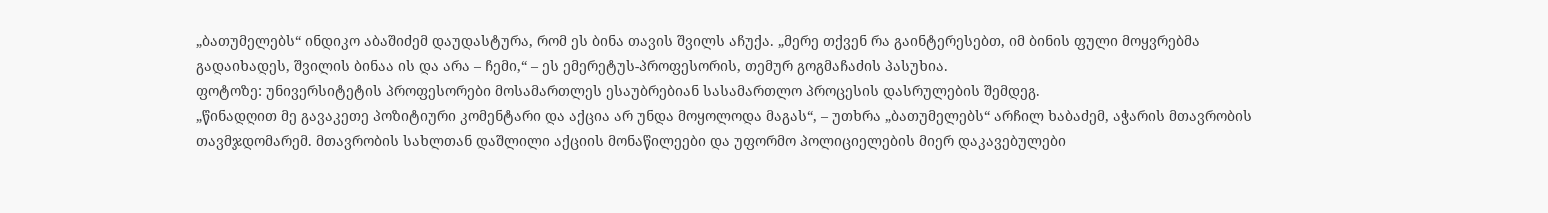„ბათუმელებს“ ინდიკო აბაშიძემ დაუდასტურა, რომ ეს ბინა თავის შვილს აჩუქა. „მერე თქვენ რა გაინტერესებთ, იმ ბინის ფული მოყვრებმა გადაიხადეს, შვილის ბინაა ის და არა – ჩემი,“ – ეს ემერეტუს-პროფესორის, თემურ გოგმაჩაძის პასუხია.
ფოტოზე: უნივერსიტეტის პროფესორები მოსამართლეს ესაუბრებიან სასამართლო პროცესის დასრულების შემდეგ.
„წინადღით მე გავაკეთე პოზიტიური კომენტარი და აქცია არ უნდა მოყოლოდა მაგას“, – უთხრა „ბათუმელებს“ არჩილ ხაბაძემ, აჭარის მთავრობის თავმჯდომარემ. მთავრობის სახლთან დაშლილი აქციის მონაწილეები და უფორმო პოლიციელების მიერ დაკავებულები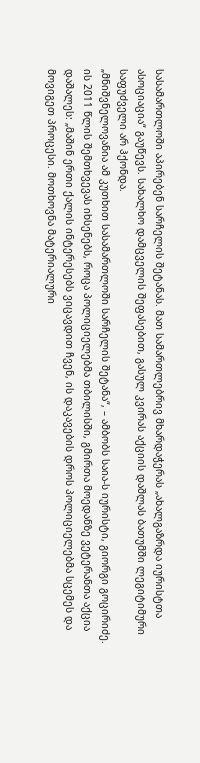სასამართლოში აპირებენ სარჩელის შეტანას. მათ სამართლებრივ მხარდაჭერას „ახალგაზრდა იურისტთა ასოციაცია“ გაუწევს. სახალხო დამცველის შეფასებით, გასულ კვირას აქციის დაშლას ბათუმში ლეგიტიმური საფუძველი არ ჰქონდა.
„მნიშვნელოვანია ამ კუთხით სასამართლოში სარჩელის შეტანა“, – ამბობს საია-ს იურისტი, გიორგი გოცირიძე. ის 2011 წლის შემთხვევას იხსენებს, როცა პოლიციელებმა თბილისში, გმირთა მოედანზე ვეტერანთა აქცია დაშალეს: „მაშინ ერთი ქალის ინტერესებს ვიცავდით ჩვენ, ის დაკავების დროს პოლიციელებმა სცემეს და მოვიგეთ პროცესი. მოთხოვნა მატერიალური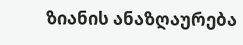ზიანის ანაზღაურება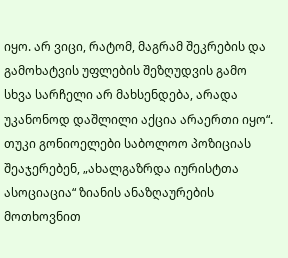იყო. არ ვიცი, რატომ, მაგრამ შეკრების და გამოხატვის უფლების შეზღუდვის გამო სხვა სარჩელი არ მახსენდება, არადა უკანონოდ დაშლილი აქცია არაერთი იყო“.
თუკი გონიოელები საბოლოო პოზიციას შეაჯერებენ, „ახალგაზრდა იურისტთა ასოციაცია“ ზიანის ანაზღაურების მოთხოვნით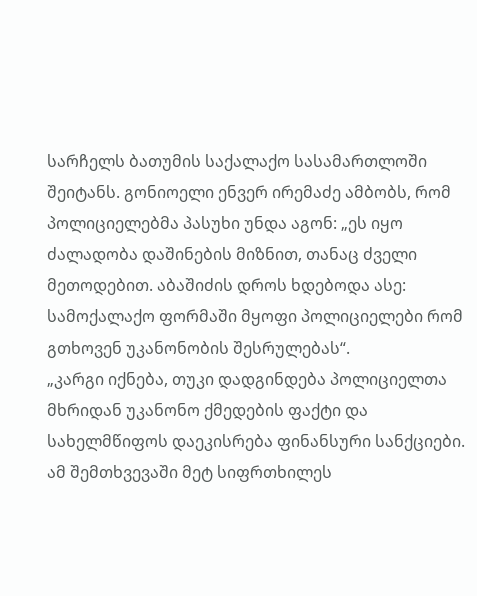სარჩელს ბათუმის საქალაქო სასამართლოში შეიტანს. გონიოელი ენვერ ირემაძე ამბობს, რომ პოლიციელებმა პასუხი უნდა აგონ: „ეს იყო ძალადობა დაშინების მიზნით, თანაც ძველი მეთოდებით. აბაშიძის დროს ხდებოდა ასე: სამოქალაქო ფორმაში მყოფი პოლიციელები რომ გთხოვენ უკანონობის შესრულებას“.
„კარგი იქნება, თუკი დადგინდება პოლიციელთა მხრიდან უკანონო ქმედების ფაქტი და სახელმწიფოს დაეკისრება ფინანსური სანქციები. ამ შემთხვევაში მეტ სიფრთხილეს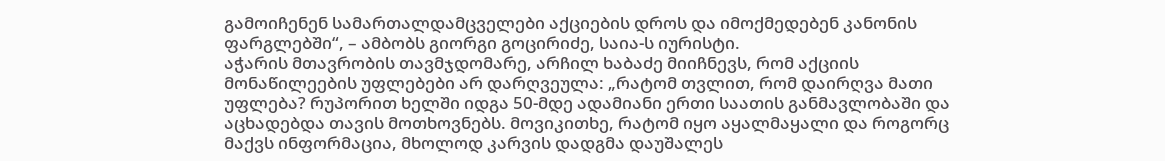გამოიჩენენ სამართალდამცველები აქციების დროს და იმოქმედებენ კანონის ფარგლებში“, – ამბობს გიორგი გოცირიძე, საია-ს იურისტი.
აჭარის მთავრობის თავმჯდომარე, არჩილ ხაბაძე მიიჩნევს, რომ აქციის მონაწილეების უფლებები არ დარღვეულა: „რატომ თვლით, რომ დაირღვა მათი უფლება? რუპორით ხელში იდგა 50-მდე ადამიანი ერთი საათის განმავლობაში და აცხადებდა თავის მოთხოვნებს. მოვიკითხე, რატომ იყო აყალმაყალი და როგორც მაქვს ინფორმაცია, მხოლოდ კარვის დადგმა დაუშალეს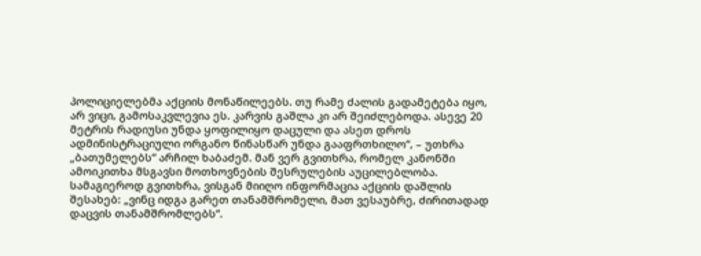პოლიციელებმა აქციის მონაწილეებს. თუ რამე ძალის გადამეტება იყო, არ ვიცი, გამოსაკვლევია ეს. კარვის გაშლა კი არ შეიძლებოდა. ასევე 20 მეტრის რადიუსი უნდა ყოფილიყო დაცული და ასეთ დროს ადმინისტრაციული ორგანო წინასწარ უნდა გააფრთხილო“, – უთხრა „ბათუმელებს“ არჩილ ხაბაძემ. მან ვერ გვითხრა, რომელ კანონში ამოიკითხა მსგავსი მოთხოვნების შესრულების აუცილებლობა. სამაგიეროდ გვითხრა, ვისგან მიიღო ინფორმაცია აქციის დაშლის შესახებ: „ვინც იდგა გარეთ თანამშრომელი, მათ ვესაუბრე, ძირითადად დაცვის თანამშრომლებს“.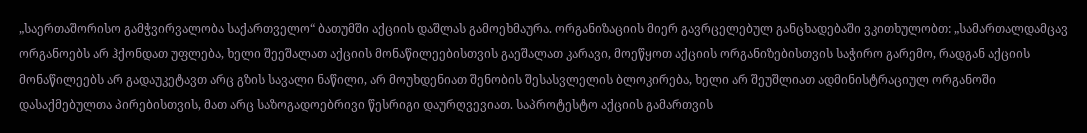„საერთაშორისო გამჭვირვალობა საქართველო“ ბათუმში აქციის დაშლას გამოეხმაურა. ორგანიზაციის მიერ გავრცელებულ განცხადებაში ვკითხულობთ: „სამართალდამცავ ორგანოებს არ ჰქონდათ უფლება, ხელი შეეშალათ აქციის მონაწილეებისთვის გაეშალათ კარავი, მოეწყოთ აქციის ორგანიზებისთვის საჭირო გარემო, რადგან აქციის მონაწილეებს არ გადაუკეტავთ არც გზის სავალი ნაწილი, არ მოუხდენიათ შენობის შესასვლელის ბლოკირება, ხელი არ შეუშლიათ ადმინისტრაციულ ორგანოში დასაქმებულთა პირებისთვის, მათ არც საზოგადოებრივი წესრიგი დაურღვევიათ. საპროტესტო აქციის გამართვის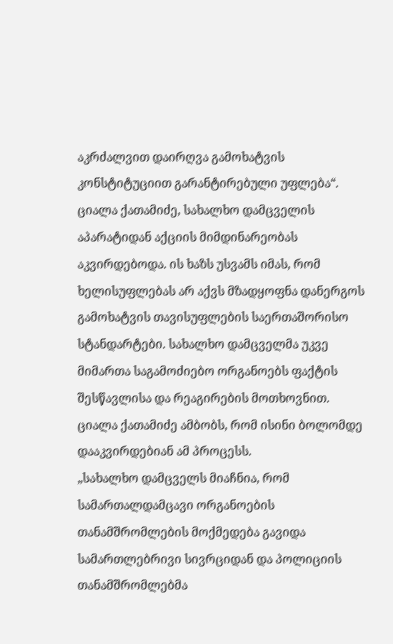აკრძალვით დაირღვა გამოხატვის კონსტიტუციით გარანტირებული უფლება“.
ციალა ქათამიძე, სახალხო დამცველის აპარატიდან აქციის მიმდინარეობას აკვირდებოდა. ის ხაზს უსვამს იმას, რომ ხელისუფლებას არ აქვს მზადყოფნა დანერგოს გამოხატვის თავისუფლების საერთაშორისო სტანდარტები. სახალხო დამცველმა უკვე მიმართა საგამოძიებო ორგანოებს ფაქტის შესწავლისა და რეაგირების მოთხოვნით. ციალა ქათამიძე ამბობს, რომ ისინი ბოლომდე დააკვირდებიან ამ პროცესს.
„სახალხო დამცველს მიაჩნია, რომ სამართალდამცავი ორგანოების თანამშრომლების მოქმედება გავიდა სამართლებრივი სივრციდან და პოლიციის თანამშრომლებმა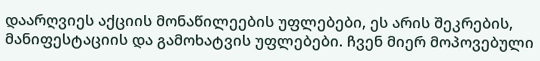დაარღვიეს აქციის მონაწილეების უფლებები, ეს არის შეკრების, მანიფესტაციის და გამოხატვის უფლებები. ჩვენ მიერ მოპოვებული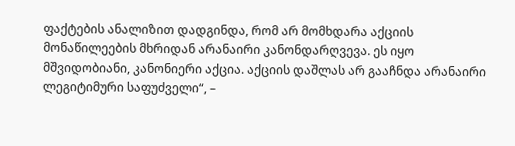ფაქტების ანალიზით დადგინდა, რომ არ მომხდარა აქციის მონაწილეების მხრიდან არანაირი კანონდარღვევა. ეს იყო მშვიდობიანი, კანონიერი აქცია. აქციის დაშლას არ გააჩნდა არანაირი ლეგიტიმური საფუძველი“, –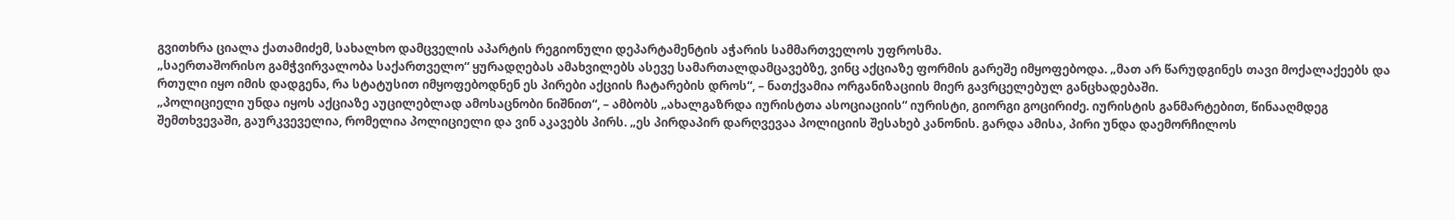გვითხრა ციალა ქათამიძემ, სახალხო დამცველის აპარტის რეგიონული დეპარტამენტის აჭარის სამმართველოს უფროსმა.
„საერთაშორისო გამჭვირვალობა საქართველო“ ყურადღებას ამახვილებს ასევე სამართალდამცავებზე, ვინც აქციაზე ფორმის გარეშე იმყოფებოდა. „მათ არ წარუდგინეს თავი მოქალაქეებს და რთული იყო იმის დადგენა, რა სტატუსით იმყოფებოდნენ ეს პირები აქციის ჩატარების დროს“, – ნათქვამია ორგანიზაციის მიერ გავრცელებულ განცხადებაში.
„პოლიციელი უნდა იყოს აქციაზე აუცილებლად ამოსაცნობი ნიშნით“, – ამბობს „ახალგაზრდა იურისტთა ასოციაციის“ იურისტი, გიორგი გოცირიძე. იურისტის განმარტებით, წინააღმდეგ შემთხვევაში, გაურკვეველია, რომელია პოლიციელი და ვინ აკავებს პირს. „ეს პირდაპირ დარღვევაა პოლიციის შესახებ კანონის. გარდა ამისა, პირი უნდა დაემორჩილოს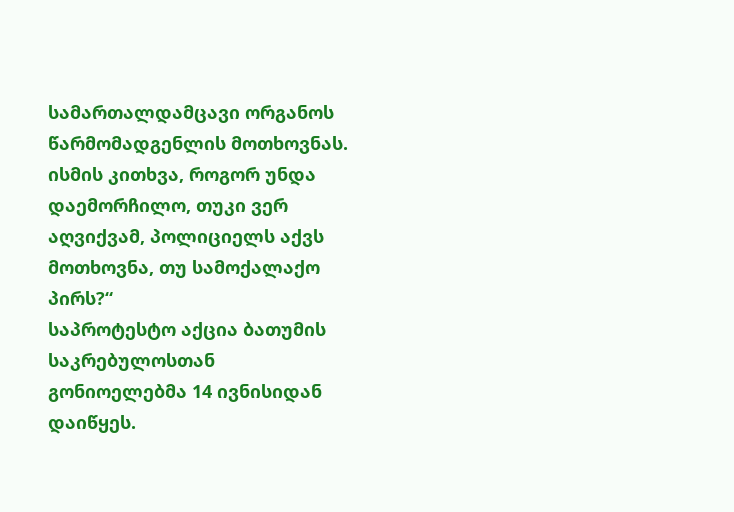სამართალდამცავი ორგანოს წარმომადგენლის მოთხოვნას. ისმის კითხვა, როგორ უნდა დაემორჩილო, თუკი ვერ აღვიქვამ, პოლიციელს აქვს მოთხოვნა, თუ სამოქალაქო პირს?“
საპროტესტო აქცია ბათუმის საკრებულოსთან გონიოელებმა 14 ივნისიდან დაიწყეს.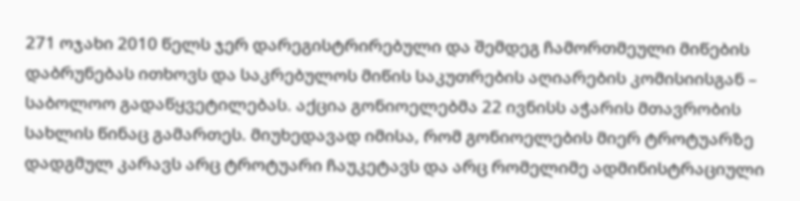271 ოჯახი 2010 წელს ჯერ დარეგისტრირებული და შემდეგ ჩამორთმეული მიწების დაბრუნებას ითხოვს და საკრებულოს მიწის საკუთრების აღიარების კომისიისგან – საბოლოო გადაწყვეტილებას. აქცია გონიოელებმა 22 ივნისს აჭარის მთავრობის სახლის წინაც გამართეს. მიუხედავად იმისა, რომ გონიოელების მიერ ტროტუარზე დადგმულ კარავს არც ტროტუარი ჩაუკეტავს და არც რომელიმე ადმინისტრაციული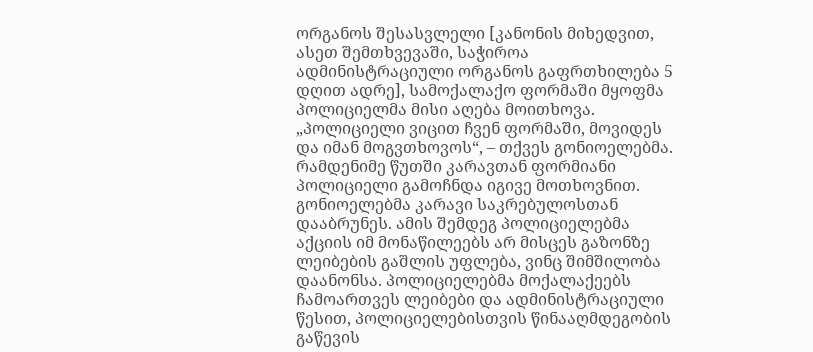ორგანოს შესასვლელი [კანონის მიხედვით, ასეთ შემთხვევაში, საჭიროა ადმინისტრაციული ორგანოს გაფრთხილება 5 დღით ადრე], სამოქალაქო ფორმაში მყოფმა პოლიციელმა მისი აღება მოითხოვა.
„პოლიციელი ვიცით ჩვენ ფორმაში, მოვიდეს და იმან მოგვთხოვოს“, – თქვეს გონიოელებმა. რამდენიმე წუთში კარავთან ფორმიანი პოლიციელი გამოჩნდა იგივე მოთხოვნით. გონიოელებმა კარავი საკრებულოსთან დააბრუნეს. ამის შემდეგ პოლიციელებმა აქციის იმ მონაწილეებს არ მისცეს გაზონზე ლეიბების გაშლის უფლება, ვინც შიმშილობა დაანონსა. პოლიციელებმა მოქალაქეებს ჩამოართვეს ლეიბები და ადმინისტრაციული წესით, პოლიციელებისთვის წინააღმდეგობის გაწევის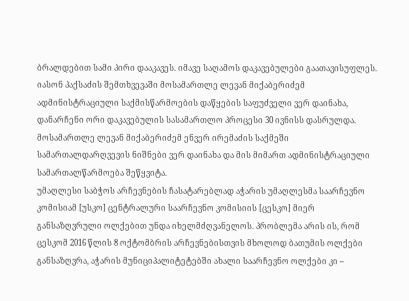ბრალდებით სამი პირი დააკავეს. იმავე საღამოს დაკავებულები გაათავისუფლეს. იასონ პაქსაძის შემთხვევაში მოსამართლე ლევან მიქაბერიძემ ადმინისტრაციული საქმისწარმოების დაწყების საფუძველი ვერ დაინახა, დანარჩენი ორი დაკავებულის სასამართლო პროცესი 30 ივნისს დასრულდა. მოსამართლე ლევან მიქაბერიძემ ენვერ ირემაძის საქმეში სამართალდარღვევის ნიშნები ვერ დაინახა და მის მიმართ ადმინისტრაციული სამართალწარმოება შეწყვიტა.
უმაღლესი საბჭოს არჩევნების ჩასატარებლად აჭარის უმაღლესმა საარჩევნო კომისიამ [უსკო] ცენტრალური საარჩევნო კომისიის [ცესკო] მიერ განსაზღვრული ოლქებით უნდა იხელმძღვანელოს. პრობლემა არის ის, რომ ცესკომ 2016 წლის 8 ოქტომბრის არჩევნებისთვის მხოლოდ ბათუმის ოლქები განსაზღვრა, აჭარის მუნიციპალიტეტებში ახალი საარჩევნო ოლქები კი –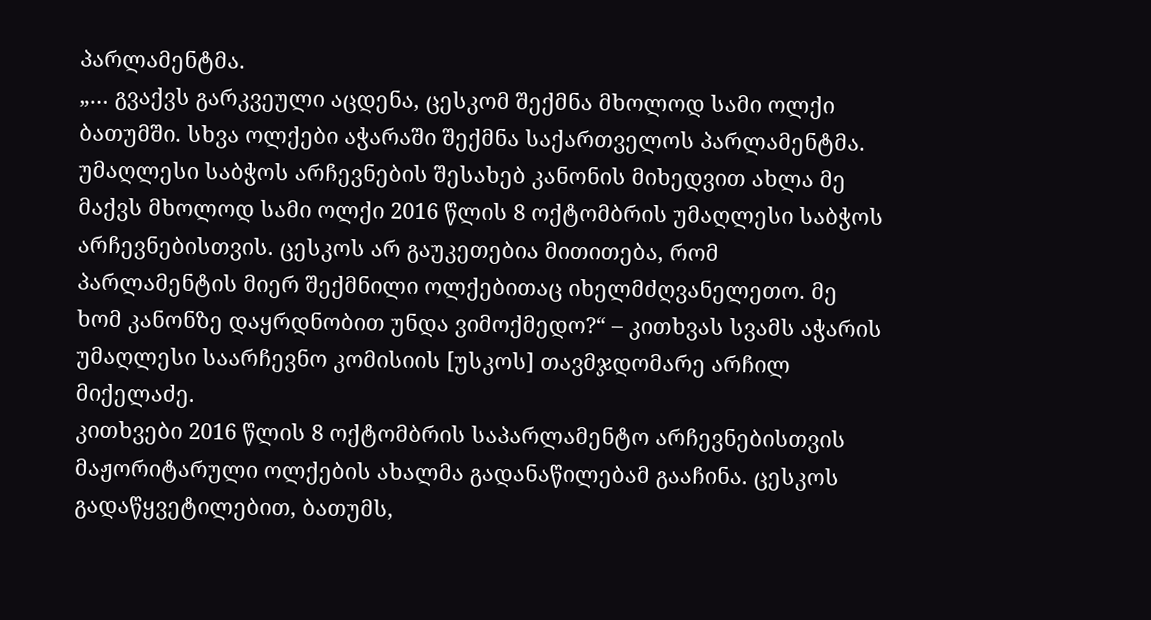პარლამენტმა.
„… გვაქვს გარკვეული აცდენა, ცესკომ შექმნა მხოლოდ სამი ოლქი ბათუმში. სხვა ოლქები აჭარაში შექმნა საქართველოს პარლამენტმა. უმაღლესი საბჭოს არჩევნების შესახებ კანონის მიხედვით ახლა მე მაქვს მხოლოდ სამი ოლქი 2016 წლის 8 ოქტომბრის უმაღლესი საბჭოს არჩევნებისთვის. ცესკოს არ გაუკეთებია მითითება, რომ პარლამენტის მიერ შექმნილი ოლქებითაც იხელმძღვანელეთო. მე ხომ კანონზე დაყრდნობით უნდა ვიმოქმედო?“ – კითხვას სვამს აჭარის უმაღლესი საარჩევნო კომისიის [უსკოს] თავმჯდომარე არჩილ მიქელაძე.
კითხვები 2016 წლის 8 ოქტომბრის საპარლამენტო არჩევნებისთვის მაჟორიტარული ოლქების ახალმა გადანაწილებამ გააჩინა. ცესკოს გადაწყვეტილებით, ბათუმს,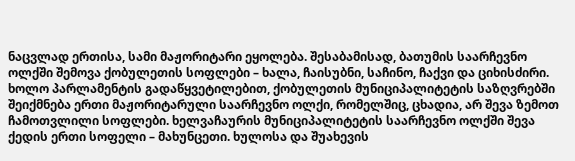ნაცვლად ერთისა, სამი მაჟორიტარი ეყოლება. შესაბამისად, ბათუმის საარჩევნო ოლქში შემოვა ქობულეთის სოფლები – ხალა, ჩაისუბნი, საჩინო, ჩაქვი და ციხისძირი. ხოლო პარლამენტის გადაწყვეტილებით, ქობულეთის მუნიციპალიტეტის საზღვრებში შეიქმნება ერთი მაჟორიტარული საარჩევნო ოლქი, რომელშიც, ცხადია, არ შევა ზემოთ ჩამოთვლილი სოფლები. ხელვაჩაურის მუნიციპალიტეტის საარჩევნო ოლქში შევა ქედის ერთი სოფელი – მახუნცეთი. ხულოსა და შუახევის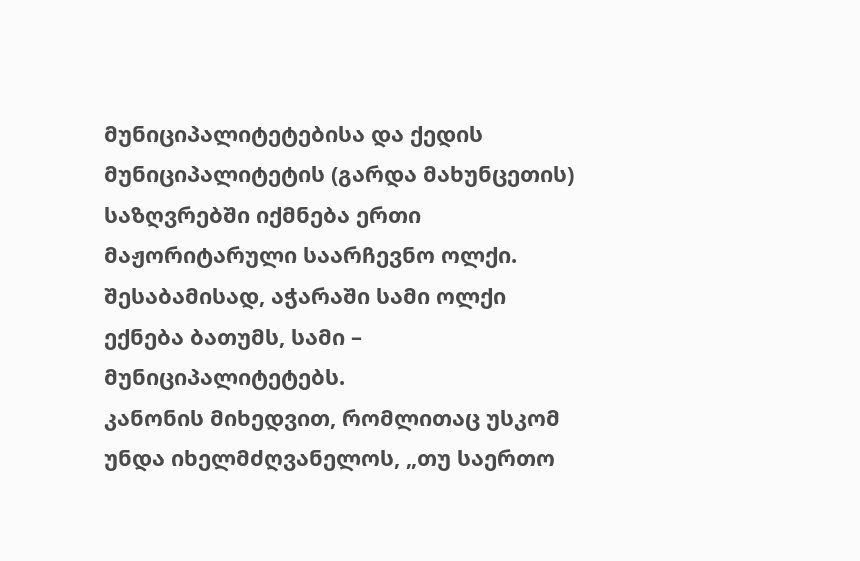მუნიციპალიტეტებისა და ქედის მუნიციპალიტეტის (გარდა მახუნცეთის) საზღვრებში იქმნება ერთი მაჟორიტარული საარჩევნო ოლქი. შესაბამისად, აჭარაში სამი ოლქი ექნება ბათუმს, სამი – მუნიციპალიტეტებს.
კანონის მიხედვით, რომლითაც უსკომ უნდა იხელმძღვანელოს, „თუ საერთო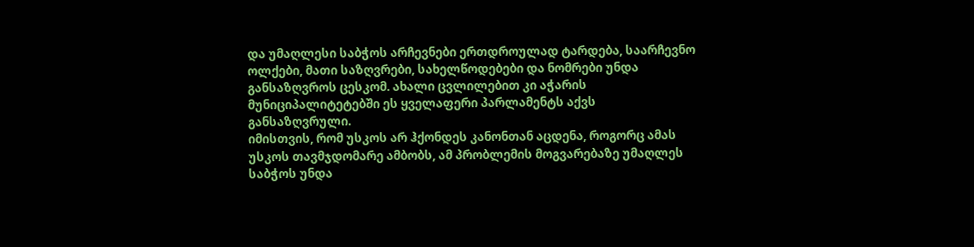და უმაღლესი საბჭოს არჩევნები ერთდროულად ტარდება, საარჩევნო ოლქები, მათი საზღვრები, სახელწოდებები და ნომრები უნდა განსაზღვროს ცესკომ. ახალი ცვლილებით კი აჭარის მუნიციპალიტეტებში ეს ყველაფერი პარლამენტს აქვს განსაზღვრული.
იმისთვის, რომ უსკოს არ ჰქონდეს კანონთან აცდენა, როგორც ამას უსკოს თავმჯდომარე ამბობს, ამ პრობლემის მოგვარებაზე უმაღლეს საბჭოს უნდა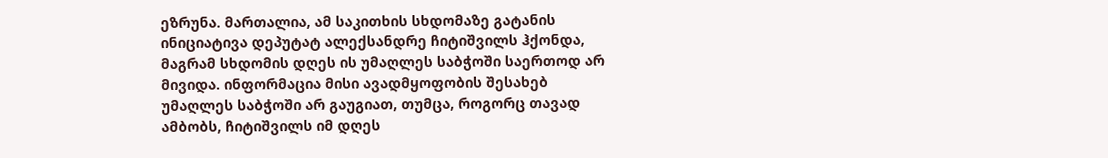ეზრუნა. მართალია, ამ საკითხის სხდომაზე გატანის ინიციატივა დეპუტატ ალექსანდრე ჩიტიშვილს ჰქონდა, მაგრამ სხდომის დღეს ის უმაღლეს საბჭოში საერთოდ არ მივიდა. ინფორმაცია მისი ავადმყოფობის შესახებ უმაღლეს საბჭოში არ გაუგიათ, თუმცა, როგორც თავად ამბობს, ჩიტიშვილს იმ დღეს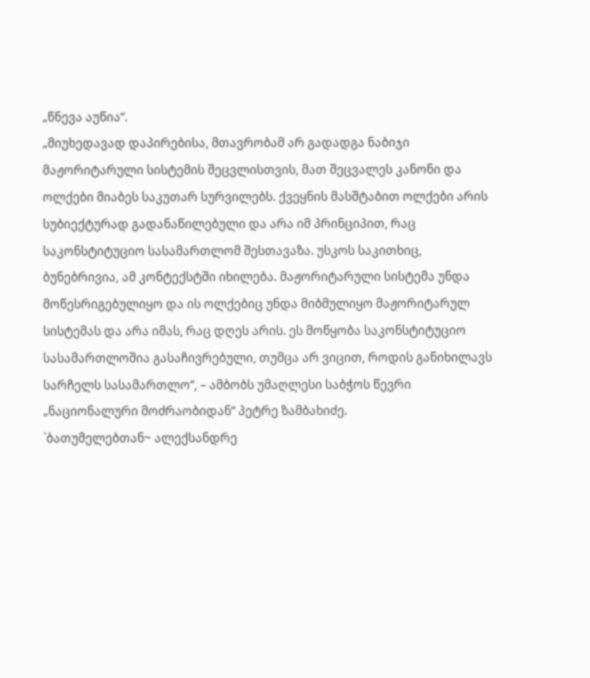„წნევა აუწია“.
„მიუხედავად დაპირებისა, მთავრობამ არ გადადგა ნაბიჯი მაჟორიტარული სისტემის შეცვლისთვის, მათ შეცვალეს კანონი და ოლქები მიაბეს საკუთარ სურვილებს. ქვეყნის მასშტაბით ოლქები არის სუბიექტურად გადანაწილებული და არა იმ პრინციპით, რაც საკონსტიტუციო სასამართლომ შესთავაზა. უსკოს საკითხიც, ბუნებრივია, ამ კონტექსტში იხილება. მაჟორიტარული სისტემა უნდა მოწესრიგებულიყო და ის ოლქებიც უნდა მიბმულიყო მაჟორიტარულ სისტემას და არა იმას, რაც დღეს არის. ეს მოწყობა საკონსტიტუციო სასამართლოშია გასაჩივრებული, თუმცა არ ვიცით, როდის განიხილავს სარჩელს სასამართლო“, – ამბობს უმაღლესი საბჭოს წევრი „ნაციონალური მოძრაობიდან“ პეტრე ზამბახიძე.
`ბათუმელებთან~ ალექსანდრე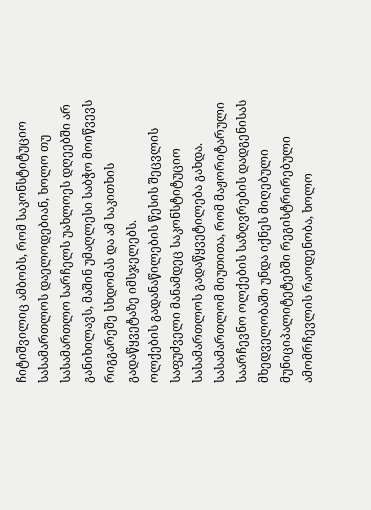ჩიტიშვილიც ამბობს, რომ საკონსტიტუციო სასამართლოს დაელოდებიან, ხოლო თუ სასამართლო სარჩელს უახლოეს დღეებში არ განიხილავს, მაშინ უმაღლესი საბჭო მოიწვევს რიგგარეშე სხდომას და ამ საკითხის გადაწყვეტაზე იმსჯელებს.
ოლქების გადანაწილების წესის შეცვლის საფუძველი მანამდეც საკონსტიტუციო სასამართლოს გადაწყვეტილება გახდა. სასამართლომ მიუთითა, რომ მაჟორიტარული საარჩევნო ოლქების საზღვრების დადგენისას მხედველობაში უნდა იქნეს მიღებული მუნიციპალიტეტებში რეგისტრირებული ამომრჩევლის რაოდენობა, ხოლო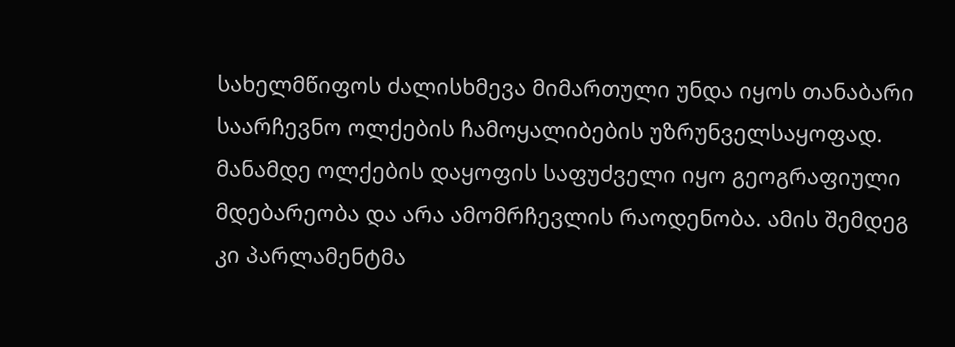სახელმწიფოს ძალისხმევა მიმართული უნდა იყოს თანაბარი საარჩევნო ოლქების ჩამოყალიბების უზრუნველსაყოფად. მანამდე ოლქების დაყოფის საფუძველი იყო გეოგრაფიული მდებარეობა და არა ამომრჩევლის რაოდენობა. ამის შემდეგ კი პარლამენტმა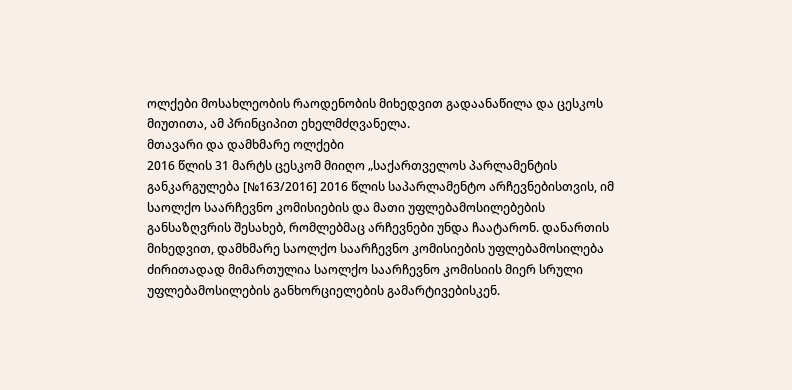ოლქები მოსახლეობის რაოდენობის მიხედვით გადაანაწილა და ცესკოს მიუთითა, ამ პრინციპით ეხელმძღვანელა.
მთავარი და დამხმარე ოლქები
2016 წლის 31 მარტს ცესკომ მიიღო „საქართველოს პარლამენტის განკარგულება [№163/2016] 2016 წლის საპარლამენტო არჩევნებისთვის, იმ საოლქო საარჩევნო კომისიების და მათი უფლებამოსილებების განსაზღვრის შესახებ, რომლებმაც არჩევნები უნდა ჩაატარონ. დანართის მიხედვით, დამხმარე საოლქო საარჩევნო კომისიების უფლებამოსილება ძირითადად მიმართულია საოლქო საარჩევნო კომისიის მიერ სრული უფლებამოსილების განხორციელების გამარტივებისკენ.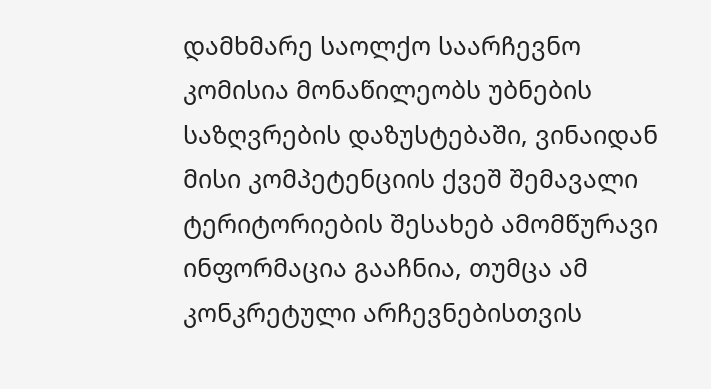დამხმარე საოლქო საარჩევნო კომისია მონაწილეობს უბნების საზღვრების დაზუსტებაში, ვინაიდან მისი კომპეტენციის ქვეშ შემავალი ტერიტორიების შესახებ ამომწურავი ინფორმაცია გააჩნია, თუმცა ამ კონკრეტული არჩევნებისთვის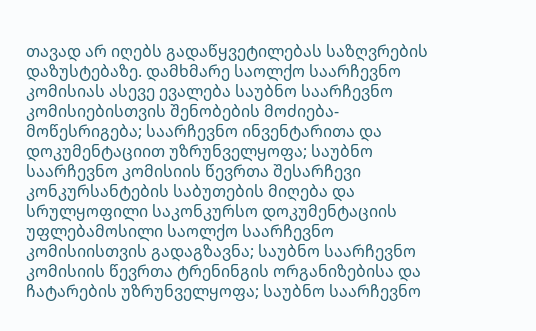თავად არ იღებს გადაწყვეტილებას საზღვრების დაზუსტებაზე. დამხმარე საოლქო საარჩევნო კომისიას ასევე ევალება საუბნო საარჩევნო კომისიებისთვის შენობების მოძიება-მოწესრიგება; საარჩევნო ინვენტარითა და დოკუმენტაციით უზრუნველყოფა; საუბნო საარჩევნო კომისიის წევრთა შესარჩევი კონკურსანტების საბუთების მიღება და სრულყოფილი საკონკურსო დოკუმენტაციის უფლებამოსილი საოლქო საარჩევნო კომისიისთვის გადაგზავნა; საუბნო საარჩევნო კომისიის წევრთა ტრენინგის ორგანიზებისა და ჩატარების უზრუნველყოფა; საუბნო საარჩევნო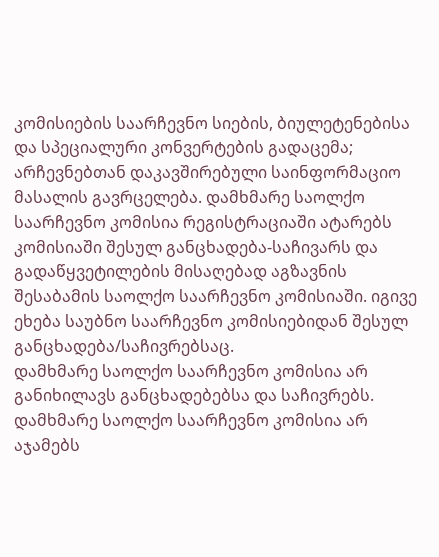კომისიების საარჩევნო სიების, ბიულეტენებისა და სპეციალური კონვერტების გადაცემა; არჩევნებთან დაკავშირებული საინფორმაციო მასალის გავრცელება. დამხმარე საოლქო საარჩევნო კომისია რეგისტრაციაში ატარებს კომისიაში შესულ განცხადება-საჩივარს და გადაწყვეტილების მისაღებად აგზავნის შესაბამის საოლქო საარჩევნო კომისიაში. იგივე ეხება საუბნო საარჩევნო კომისიებიდან შესულ განცხადება/საჩივრებსაც.
დამხმარე საოლქო საარჩევნო კომისია არ განიხილავს განცხადებებსა და საჩივრებს. დამხმარე საოლქო საარჩევნო კომისია არ აჯამებს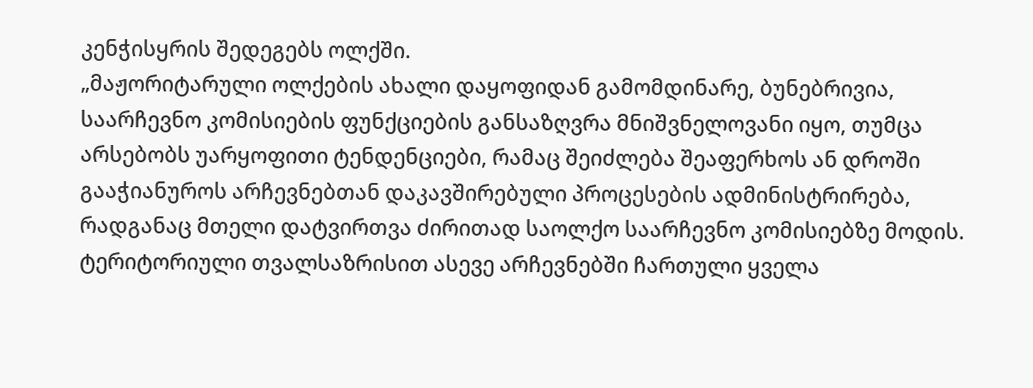კენჭისყრის შედეგებს ოლქში.
„მაჟორიტარული ოლქების ახალი დაყოფიდან გამომდინარე, ბუნებრივია, საარჩევნო კომისიების ფუნქციების განსაზღვრა მნიშვნელოვანი იყო, თუმცა არსებობს უარყოფითი ტენდენციები, რამაც შეიძლება შეაფერხოს ან დროში გააჭიანუროს არჩევნებთან დაკავშირებული პროცესების ადმინისტრირება, რადგანაც მთელი დატვირთვა ძირითად საოლქო საარჩევნო კომისიებზე მოდის. ტერიტორიული თვალსაზრისით ასევე არჩევნებში ჩართული ყველა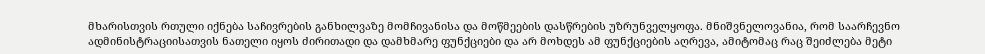მხარისთვის რთული იქნება საჩივრების განხილვაზე მომჩივანისა და მოწმეების დასწრების უზრუნველყოფა. მნიშვნელოვანია, რომ საარჩევნო ადმინისტრაციისათვის ნათელი იყოს ძირითადი და დამხმარე ფუნქციები და არ მოხდეს ამ ფუნქციების აღრევა, ამიტომაც რაც შეიძლება მეტი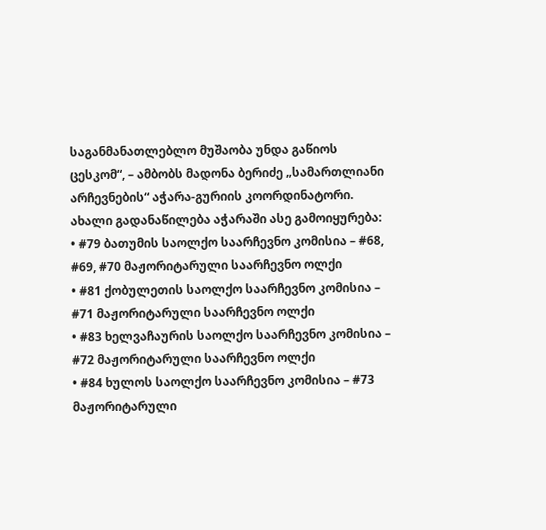საგანმანათლებლო მუშაობა უნდა გაწიოს ცესკომ“, – ამბობს მადონა ბერიძე „სამართლიანი არჩევნების“ აჭარა-გურიის კოორდინატორი.
ახალი გადანაწილება აჭარაში ასე გამოიყურება:
• #79 ბათუმის საოლქო საარჩევნო კომისია – #68, #69, #70 მაჟორიტარული საარჩევნო ოლქი
• #81 ქობულეთის საოლქო საარჩევნო კომისია – #71 მაჟორიტარული საარჩევნო ოლქი
• #83 ხელვაჩაურის საოლქო საარჩევნო კომისია – #72 მაჟორიტარული საარჩევნო ოლქი
• #84 ხულოს საოლქო საარჩევნო კომისია – #73 მაჟორიტარული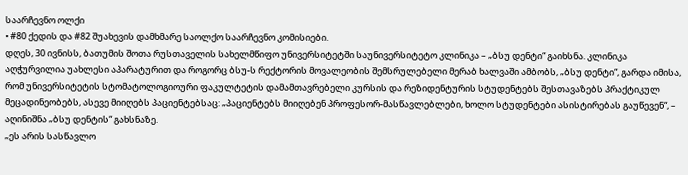საარჩევნო ოლქი
• #80 ქედის და #82 შუახევის დამხმარე საოლქო საარჩევნო კომისიები.
დღეს, 30 ივნისს, ბათუმის შოთა რუსთაველის სახელმწიფო უნივერსიტეტში საუნივერსიტეტო კლინიკა – „ბსუ დენტი“ გაიხსნა. კლინიკა აღჭურვილია უახლესი აპარატურით და როგორც ბსუ-ს რექტორის მოვალეობის შემსრულებელი მერაბ ხალვაში ამბობს, „ბსუ დენტი“, გარდა იმისა, რომ უნივერსიტეტის სტომატოლოგიოური ფაკულტეტის დამამთავრებელი კურსის და რეზიდენტურის სტუდენტებს შესთავაზებს პრაქტიკულ მეცადინეობებს, ასევე მიიღებს პაციენტებსაც: „პაციენტებს მიიღებენ პროფესორ-მასწავლებლები, ხოლო სტუდენტები ასისტირებას გაუწევენ“, – აღინიშნა „ბსუ დენტის“ გახსნაზე.
„ეს არის სასწავლო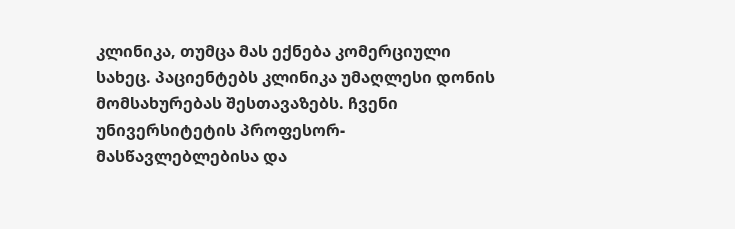კლინიკა, თუმცა მას ექნება კომერციული სახეც. პაციენტებს კლინიკა უმაღლესი დონის მომსახურებას შესთავაზებს. ჩვენი უნივერსიტეტის პროფესორ-მასწავლებლებისა და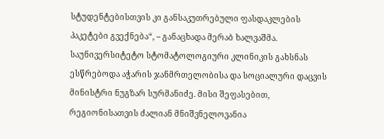სტუდენტებისთვის კი განსაკუთრებული ფასდაკლების პაკეტები გვექნება“, – განაცხადა მერაბ ხალვაშმა.
საუნივერსიტეტო სტომატოლოგიური კლინიკის გახსნას ესწრებოდა აჭარის ჯანმრთელობისა და სოციალური დაცვის მინისტრი ნუგზარ სურმანიძე. მისი შეფასებით, რეგიონისათვის ძალიან მნიშვნელოვანია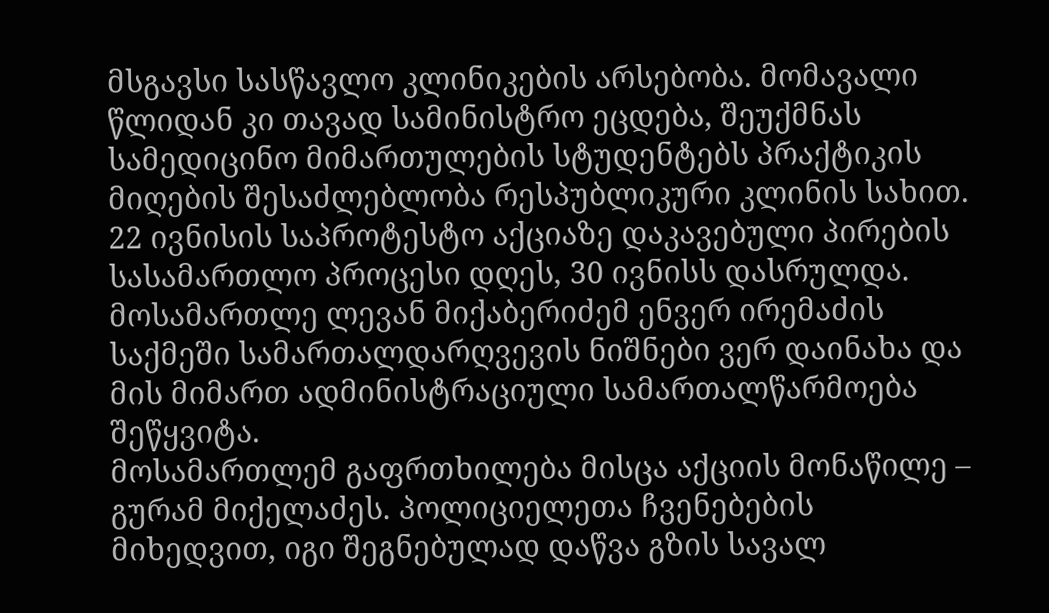მსგავსი სასწავლო კლინიკების არსებობა. მომავალი წლიდან კი თავად სამინისტრო ეცდება, შეუქმნას სამედიცინო მიმართულების სტუდენტებს პრაქტიკის მიღების შესაძლებლობა რესპუბლიკური კლინის სახით.
22 ივნისის საპროტესტო აქციაზე დაკავებული პირების სასამართლო პროცესი დღეს, 30 ივნისს დასრულდა. მოსამართლე ლევან მიქაბერიძემ ენვერ ირემაძის საქმეში სამართალდარღვევის ნიშნები ვერ დაინახა და მის მიმართ ადმინისტრაციული სამართალწარმოება შეწყვიტა.
მოსამართლემ გაფრთხილება მისცა აქციის მონაწილე – გურამ მიქელაძეს. პოლიციელეთა ჩვენებების მიხედვით, იგი შეგნებულად დაწვა გზის სავალ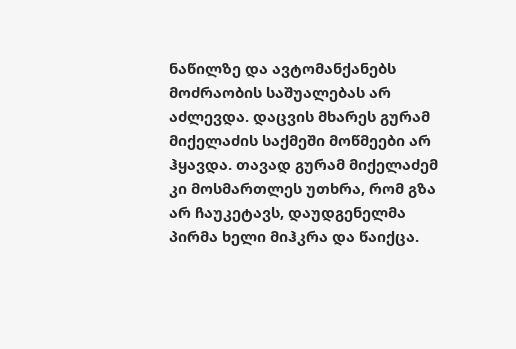ნაწილზე და ავტომანქანებს მოძრაობის საშუალებას არ აძლევდა. დაცვის მხარეს გურამ მიქელაძის საქმეში მოწმეები არ ჰყავდა. თავად გურამ მიქელაძემ კი მოსმართლეს უთხრა, რომ გზა არ ჩაუკეტავს, დაუდგენელმა პირმა ხელი მიჰკრა და წაიქცა.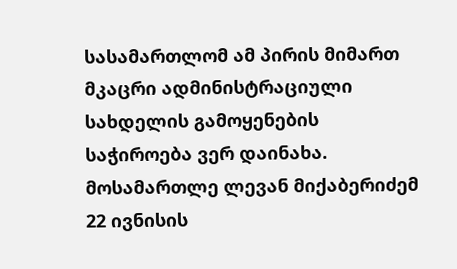სასამართლომ ამ პირის მიმართ მკაცრი ადმინისტრაციული სახდელის გამოყენების საჭიროება ვერ დაინახა.
მოსამართლე ლევან მიქაბერიძემ 22 ივნისის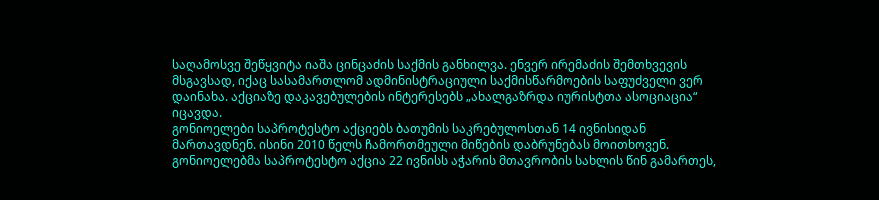საღამოსვე შეწყვიტა იაშა ცინცაძის საქმის განხილვა. ენვერ ირემაძის შემთხვევის მსგავსად, იქაც სასამართლომ ადმინისტრაციული საქმისწარმოების საფუძველი ვერ დაინახა. აქციაზე დაკავებულების ინტერესებს „ახალგაზრდა იურისტთა ასოციაცია“ იცავდა.
გონიოელები საპროტესტო აქციებს ბათუმის საკრებულოსთან 14 ივნისიდან მართავდნენ. ისინი 2010 წელს ჩამორთმეული მიწების დაბრუნებას მოითხოვენ. გონიოელებმა საპროტესტო აქცია 22 ივნისს აჭარის მთავრობის სახლის წინ გამართეს,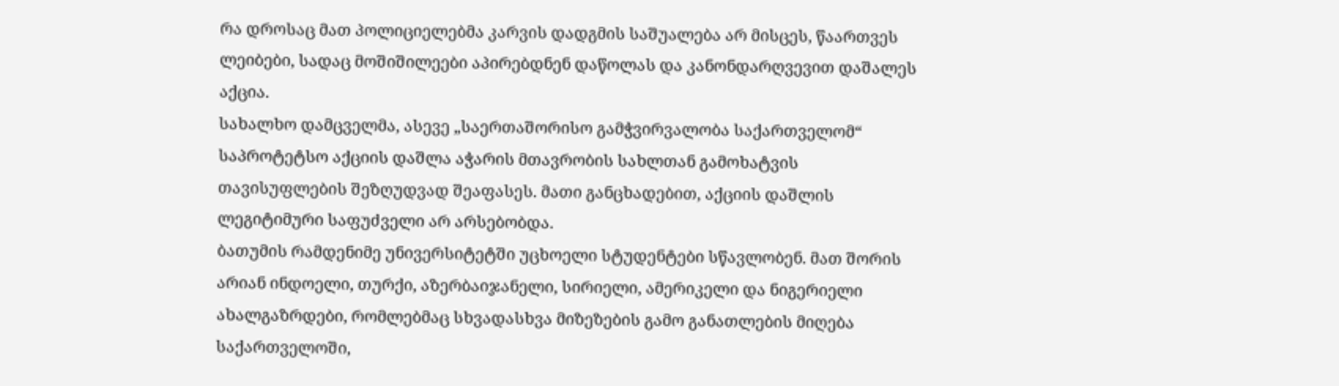რა დროსაც მათ პოლიციელებმა კარვის დადგმის საშუალება არ მისცეს, წაართვეს ლეიბები, სადაც მოშიშილეები აპირებდნენ დაწოლას და კანონდარღვევით დაშალეს აქცია.
სახალხო დამცველმა, ასევე „საერთაშორისო გამჭვირვალობა საქართველომ“ საპროტეტსო აქციის დაშლა აჭარის მთავრობის სახლთან გამოხატვის თავისუფლების შეზღუდვად შეაფასეს. მათი განცხადებით, აქციის დაშლის ლეგიტიმური საფუძველი არ არსებობდა.
ბათუმის რამდენიმე უნივერსიტეტში უცხოელი სტუდენტები სწავლობენ. მათ შორის არიან ინდოელი, თურქი, აზერბაიჯანელი, სირიელი, ამერიკელი და ნიგერიელი ახალგაზრდები, რომლებმაც სხვადასხვა მიზეზების გამო განათლების მიღება საქართველოში,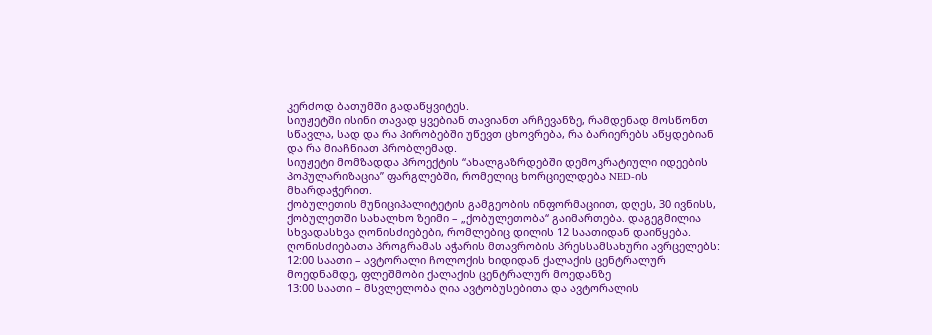კერძოდ ბათუმში გადაწყვიტეს.
სიუჟეტში ისინი თავად ყვებიან თავიანთ არჩევანზე, რამდენად მოსწონთ სწავლა, სად და რა პირობებში უწევთ ცხოვრება, რა ბარიერებს აწყდებიან და რა მიაჩნიათ პრობლემად.
სიუჟეტი მომზადდა პროექტის “ახალგაზრდებში დემოკრატიული იდეების პოპულარიზაცია” ფარგლებში, რომელიც ხორციელდება NED-ის მხარდაჭერით.
ქობულეთის მუნიციპალიტეტის გამგეობის ინფორმაციით, დღეს, 30 ივნისს, ქობულეთში სახალხო ზეიმი – „ქობულეთობა“ გაიმართება. დაგეგმილია სხვადასხვა ღონისძიებები, რომლებიც დილის 12 საათიდან დაიწყება.
ღონისძიებათა პროგრამას აჭარის მთავრობის პრესსამსახური ავრცელებს:
12:00 საათი – ავტორალი ჩოლოქის ხიდიდან ქალაქის ცენტრალურ მოედნამდე, ფლეშმობი ქალაქის ცენტრალურ მოედანზე
13:00 საათი – მსვლელობა ღია ავტობუსებითა და ავტორალის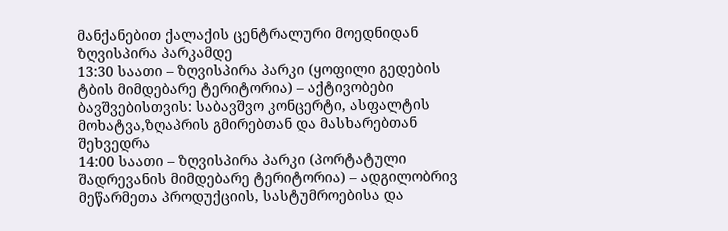მანქანებით ქალაქის ცენტრალური მოედნიდან ზღვისპირა პარკამდე
13:30 საათი – ზღვისპირა პარკი (ყოფილი გედების ტბის მიმდებარე ტერიტორია) – აქტივობები ბავშვებისთვის: საბავშვო კონცერტი, ასფალტის მოხატვა,ზღაპრის გმირებთან და მასხარებთან შეხვედრა
14:00 საათი – ზღვისპირა პარკი (პორტატული შადრევანის მიმდებარე ტერიტორია) – ადგილობრივ მეწარმეთა პროდუქციის, სასტუმროებისა და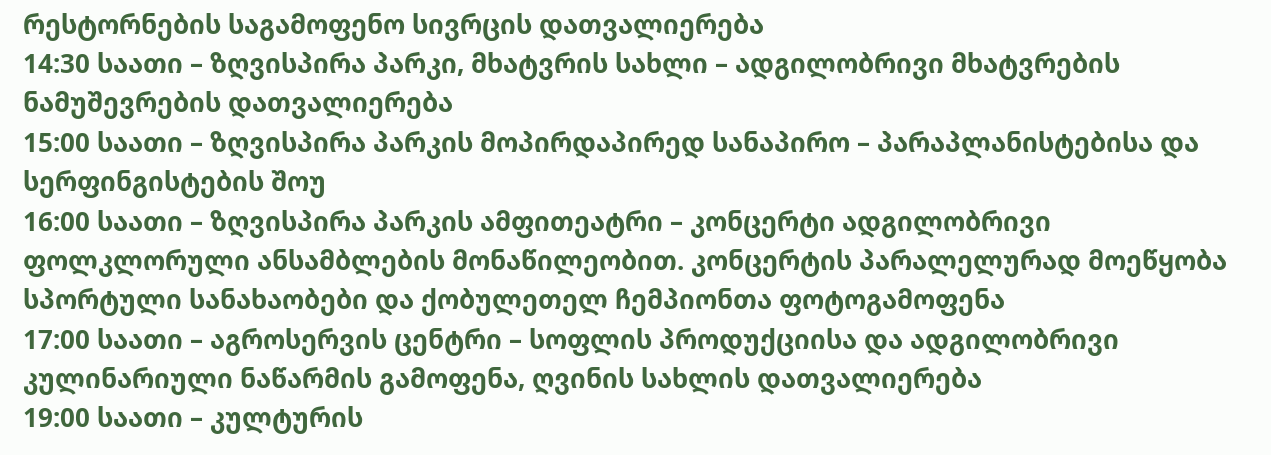რესტორნების საგამოფენო სივრცის დათვალიერება
14:30 საათი – ზღვისპირა პარკი, მხატვრის სახლი – ადგილობრივი მხატვრების ნამუშევრების დათვალიერება
15:00 საათი – ზღვისპირა პარკის მოპირდაპირედ სანაპირო – პარაპლანისტებისა და სერფინგისტების შოუ
16:00 საათი – ზღვისპირა პარკის ამფითეატრი – კონცერტი ადგილობრივი ფოლკლორული ანსამბლების მონაწილეობით. კონცერტის პარალელურად მოეწყობა სპორტული სანახაობები და ქობულეთელ ჩემპიონთა ფოტოგამოფენა
17:00 საათი – აგროსერვის ცენტრი – სოფლის პროდუქციისა და ადგილობრივი კულინარიული ნაწარმის გამოფენა, ღვინის სახლის დათვალიერება
19:00 საათი – კულტურის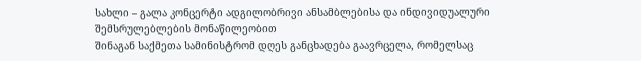სახლი – გალა კონცერტი ადგილობრივი ანსამბლებისა და ინდივიდუალური შემსრულებლების მონაწილეობით
შინაგან საქმეთა სამინისტრომ დღეს განცხადება გაავრცელა, რომელსაც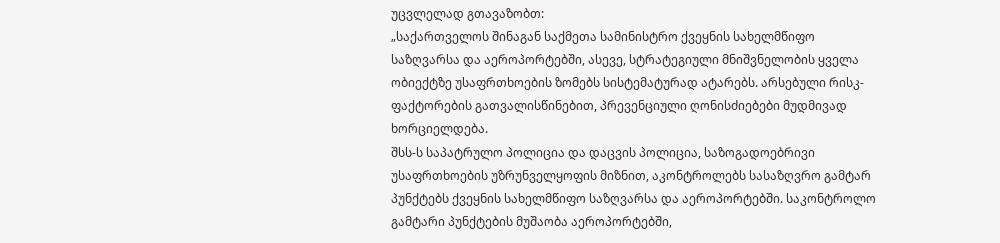უცვლელად გთავაზობთ:
„საქართველოს შინაგან საქმეთა სამინისტრო ქვეყნის სახელმწიფო საზღვარსა და აეროპორტებში, ასევე, სტრატეგიული მნიშვნელობის ყველა ობიექტზე უსაფრთხოების ზომებს სისტემატურად ატარებს. არსებული რისკ-ფაქტორების გათვალისწინებით, პრევენციული ღონისძიებები მუდმივად ხორციელდება.
შსს-ს საპატრულო პოლიცია და დაცვის პოლიცია, საზოგადოებრივი უსაფრთხოების უზრუნველყოფის მიზნით, აკონტროლებს სასაზღვრო გამტარ პუნქტებს ქვეყნის სახელმწიფო საზღვარსა და აეროპორტებში. საკონტროლო გამტარი პუნქტების მუშაობა აეროპორტებში,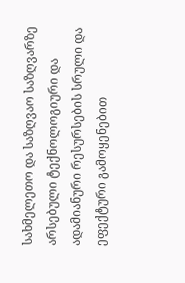სახმელეთო და საზღვაო საზღვარზე არსებული ტექნოლოგიური და ადამიანური რესურსების სრული და ეფექტური გამოყენებით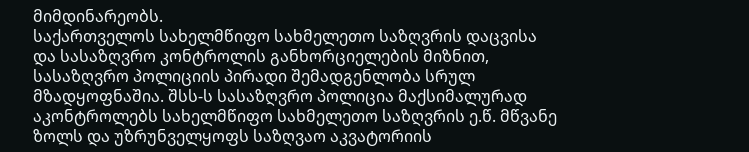მიმდინარეობს.
საქართველოს სახელმწიფო სახმელეთო საზღვრის დაცვისა და სასაზღვრო კონტროლის განხორციელების მიზნით, სასაზღვრო პოლიციის პირადი შემადგენლობა სრულ მზადყოფნაშია. შსს-ს სასაზღვრო პოლიცია მაქსიმალურად აკონტროლებს სახელმწიფო სახმელეთო საზღვრის ე.წ. მწვანე ზოლს და უზრუნველყოფს საზღვაო აკვატორიის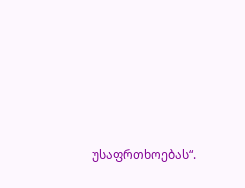უსაფრთხოებას“.